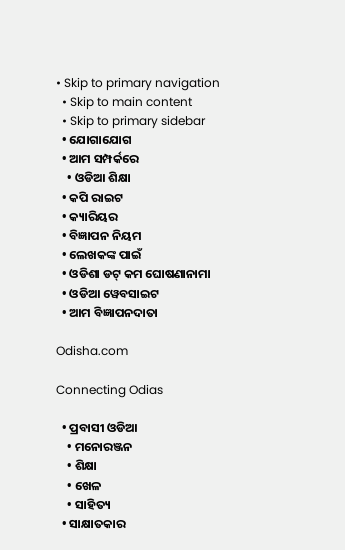• Skip to primary navigation
  • Skip to main content
  • Skip to primary sidebar
  • ଯୋଗାଯୋଗ
  • ଆମ ସମ୍ପର୍କରେ
    • ଓଡିଆ ଶିକ୍ଷା
  • କପି ରାଇଟ
  • କ୍ୟାରିୟର
  • ବିଜ୍ଞାପନ ନିୟମ
  • ଲେଖକଙ୍କ ପାଇଁ
  • ଓଡିଶା ଡଟ୍ କମ ଘୋଷଣାନାମା
  • ଓଡିଆ ୱେବସାଇଟ
  • ଆମ ବିଜ୍ଞାପନଦାତା

Odisha.com

Connecting Odias

  • ପ୍ରବାସୀ ଓଡିଆ
    • ମନୋରଞ୍ଜନ
    • ଶିକ୍ଷା
    • ଖେଳ
    • ସାହିତ୍ୟ
  • ସାକ୍ଷାତକାର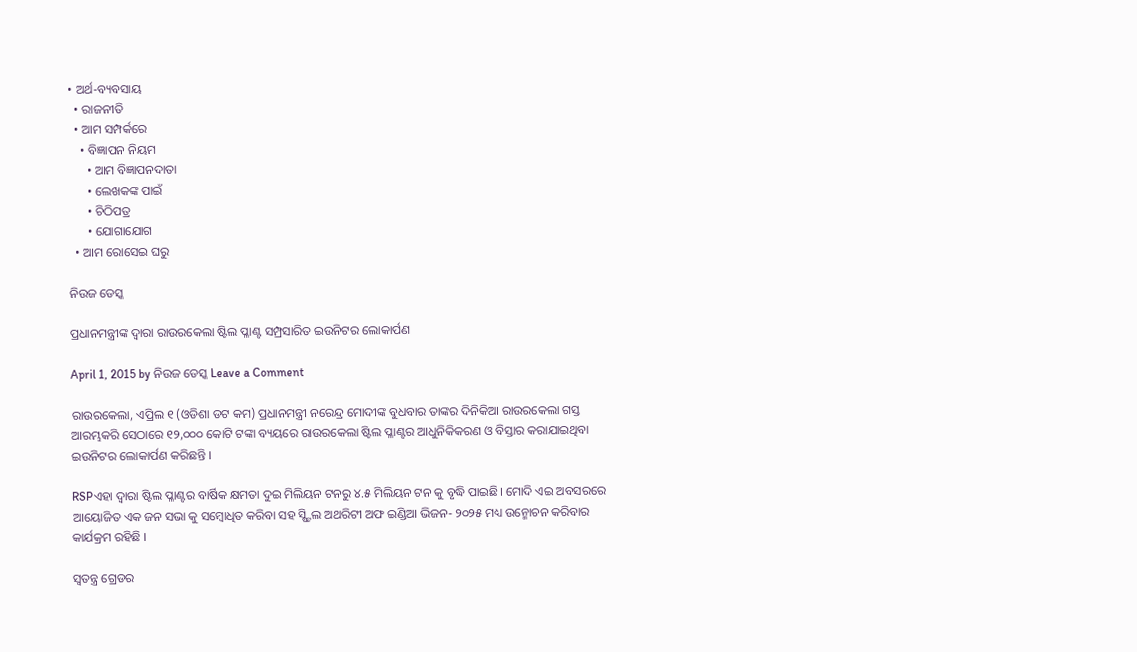• ଅର୍ଥ-ବ୍ୟବସାୟ
  • ରାଜନୀତି
  • ଆମ ସମ୍ପର୍କରେ
    • ବିଜ୍ଞାପନ ନିୟମ
      • ଆମ ବିଜ୍ଞାପନଦାତା
      • ଲେଖକଙ୍କ ପାଇଁ
      • ଚିଠିପତ୍ର
      • ଯୋଗାଯୋଗ
  • ଆମ ରୋସେଇ ଘରୁ

ନିଉଜ ଡେସ୍କ

ପ୍ରଧାନମନ୍ତ୍ରୀଙ୍କ ଦ୍ଵାରା ରାଉରକେଲା ଷ୍ଟିଲ ପ୍ଳାଣ୍ଟ ସମ୍ପ୍ରସାରିତ ଇଉନିଟର ଲୋକାର୍ପଣ

April 1, 2015 by ନିଉଜ ଡେସ୍କ Leave a Comment

ରାଉରକେଲା, ଏପ୍ରିଲ ୧ (ଓଡିଶା ଡଟ କମ) ପ୍ରଧାନମନ୍ତ୍ରୀ ନରେନ୍ଦ୍ର ମୋଦୀଙ୍କ ବୁଧବାର ତାଙ୍କର ଦିନିକିଆ ରାଉରକେଲା ଗସ୍ତ ଆରମ୍ଭକରି ସେଠାରେ ୧୨,୦୦୦ କୋଟି ଟଙ୍କା ବ୍ୟୟରେ ରାଉରକେଲା ଷ୍ଟିଲ ପ୍ଳାଣ୍ଟର ଆଧୁନିକିକରଣ ଓ ବିସ୍ତାର କରାଯାଇଥିବା ଇଉନିଟର ଲୋକାର୍ପଣ କରିଛନ୍ତି ।

RSPଏହା ଦ୍ଵାରା ଷ୍ଟିଲ ପ୍ଳାଣ୍ଟର ବାର୍ଷିକ କ୍ଷମତା ଦୁଇ ମିଲିୟନ ଟନରୁ ୪.୫ ମିଲିୟନ ଟନ କୁ ବୃଦ୍ଧି ପାଇଛି। ମୋଦି ଏଇ ଅବସରରେ ଆୟୋଜିତ ଏକ ଜନ ସଭା କୁ ସମ୍ବୋଧିତ କରିବା ସହ ସ୍ଷ୍ଟିଲ ଅଥରିଟୀ ଅଫ ଇଣ୍ଡିଆ ଭିଜନ- ୨୦୨୫ ମଧ୍ୟ ଉନ୍ମୋଚନ କରିବାର କାର୍ଯକ୍ରମ ରହିଛି ।

ସ୍ଵତନ୍ତ୍ର ଗ୍ରେଡର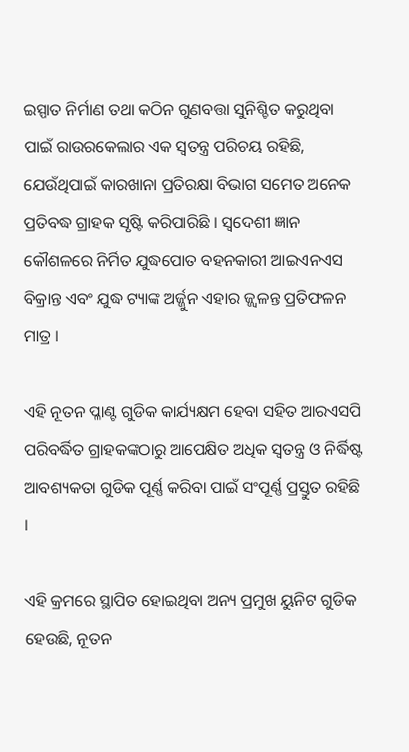ଇସ୍ପାତ ନିର୍ମାଣ ତଥା କଠିନ ଗୁଣବତ୍ତା ସୁନିଶ୍ଚିତ କରୁଥିବା ପାଇଁ ରାଉରକେଲାର ଏକ ସ୍ଵତନ୍ତ୍ର ପରିଚୟ ରହିଛି, ଯେଉଁଥିପାଇଁ କାରଖାନା ପ୍ରତିରକ୍ଷା ବିଭାଗ ସମେତ ଅନେକ ପ୍ରତିବଦ୍ଧ ଗ୍ରାହକ ସୃଷ୍ଟି କରିପାରିଛି । ସ୍ଵଦେଶୀ ଜ୍ଞାନ କୌଶଳରେ ନିର୍ମିତ ଯୁଦ୍ଧପୋତ ବହନକାରୀ ଆଇଏନଏସ ବିକ୍ରାନ୍ତ ଏବଂ ଯୁଦ୍ଧ ଟ୍ୟାଙ୍କ ଅର୍ଜ୍ଜୁନ ଏହାର ଜ୍ଜ୍ଵଳନ୍ତ ପ୍ରତିଫଳନ ମାତ୍ର ।

ଏହି ନୂତନ ପ୍ଳାଣ୍ଟ ଗୁଡିକ କାର୍ଯ୍ୟକ୍ଷମ ହେବା ସହିତ ଆରଏସପି ପରିବର୍ଦ୍ଧିତ ଗ୍ରାହକଙ୍କଠାରୁ ଆପେକ୍ଷିତ ଅଧିକ ସ୍ଵତନ୍ତ୍ର ଓ ନିର୍ଦ୍ଧିଷ୍ଟ ଆବଶ୍ୟକତା ଗୁଡିକ ପୂର୍ଣ୍ଣ କରିବା ପାଇଁ ସଂପୂର୍ଣ୍ଣ ପ୍ରସ୍ତୁତ ରହିଛି ।

ଏହି କ୍ରମରେ ସ୍ଥାପିତ ହୋଇଥିବା ଅନ୍ୟ ପ୍ରମୁଖ ୟୁନିଟ ଗୁଡିକ ହେଉଛି, ନୂତନ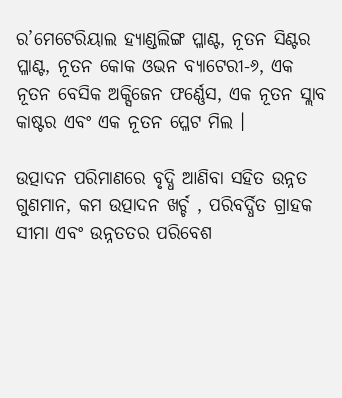ର’ମେଟେରିୟାଲ ହ୍ୟାଣ୍ଡଲିଙ୍ଗ ପ୍ଳାଣ୍ଟ, ନୂତନ ସିଣ୍ଟର ପ୍ଳାଣ୍ଟ, ନୂତନ କୋକ ଓଭନ ବ୍ୟାଟେରୀ-୬, ଏକ ନୂତନ ବେସିକ ଅକ୍ସିଜେନ ଫର୍ଣ୍ଣେସ, ଏକ ନୂତନ ସ୍ଲାବ କାଷ୍ଟର ଏବଂ ଏକ ନୂତନ ପ୍ଳେଟ ମିଲ ।

ଉତ୍ପାଦନ ପରିମାଣରେ ବୃଦ୍ଧି ଆଣିବା ସହିତ ଉନ୍ନତ ଗୁଣମାନ, କମ ଉତ୍ପାଦନ ଖର୍ଚ୍ଚ , ପରିବର୍ଦ୍ଧିତ ଗ୍ରାହକ ସୀମା ଏବଂ ଉନ୍ନତତର ପରିବେଶ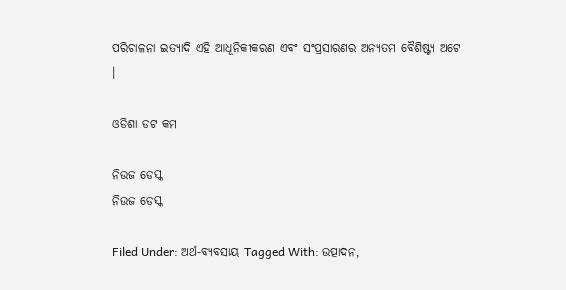ପରିଚାଳନା ଇତ୍ୟାଦି ଏହି ଆଧୂନିକୀକରଣ ଏବଂ ସଂପ୍ରସାରଣର ଅନ୍ୟତମ ବୈଶିଷ୍ଟ୍ୟ ଅଟେ ।

ଓଡିଶା ଡଟ କମ

ନିଉଜ ଡେସ୍କ
ନିଉଜ ଡେସ୍କ

Filed Under: ଅର୍ଥ-ବ୍ୟବସାୟ Tagged With: ଉତ୍ପାଦନ,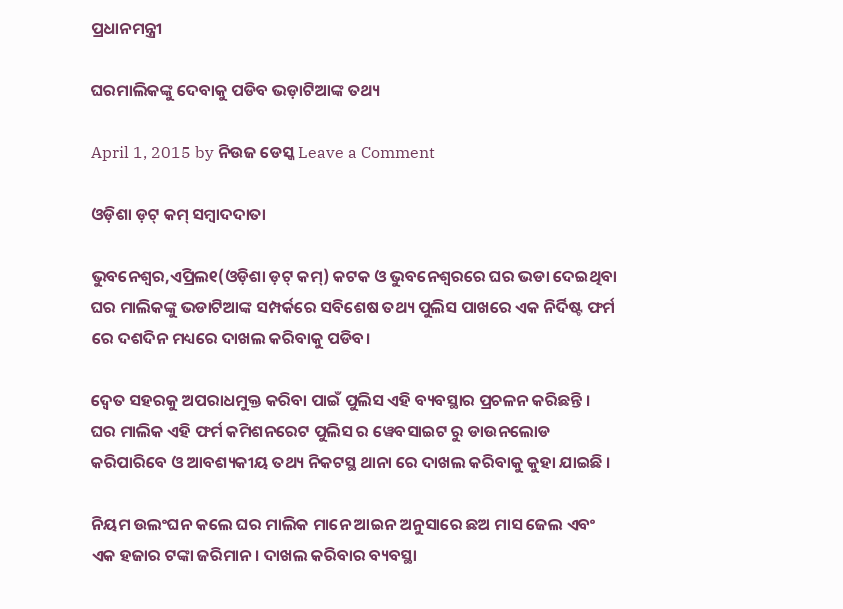ପ୍ରଧାନମନ୍ତ୍ରୀ

ଘରମାଲିକଙ୍କୁ ଦେବାକୁ ପଡିବ ଭଡ଼ାଟିଆଙ୍କ ତଥ୍ୟ

April 1, 2015 by ନିଉଜ ଡେସ୍କ Leave a Comment

ଓଡ଼ିଶା ଡ଼ଟ୍ କମ୍ ସମ୍ବାଦଦାତା

ଭୁବନେଶ୍ୱର,ଏପ୍ରିଲ୧(ଓଡ଼ିଶା ଡ଼ଟ୍ କମ୍) କଟକ ଓ ଭୁବନେଶ୍ୱରରେ ଘର ଭଡା ଦେଇଥିବା ଘର ମାଲିକଙ୍କୁ ଭଡାଟିଆଙ୍କ ସମ୍ପର୍କରେ ସବିଶେଷ ତଥ୍ୟ ପୁଲିସ ପାଖରେ ଏକ ନିର୍ଦିଷ୍ଟ ଫର୍ମ ରେ ଦଶଦିନ ମଧ୍ୟରେ ଦାଖଲ କରିବାକୁ ପଡିବ।

ଦ୍ଵେତ ସହରକୁ ଅପରାଧମୁକ୍ତ କରିବା ପାଇଁ ପୁଲିସ ଏହି ବ୍ୟବସ୍ଥାର ପ୍ରଚଳନ କରିଛନ୍ତି । ଘର ମାଲିକ ଏହି ଫର୍ମ କମିଶନରେଟ ପୁଲିସ ର ୱେବସାଇଟ ରୁ ଡାଉନଲୋଡ କରିପାରିବେ ଓ ଆବଶ୍ୟକୀୟ ତଥ୍ୟ ନିକଟସ୍ଥ ଥାନା ରେ ଦାଖଲ କରିବାକୁ କୁହା ଯାଇଛି ।

ନିୟମ ଉଲଂଘନ କଲେ ଘର ମାଲିକ ମାନେ ଆଇନ ଅନୁସାରେ ଛଅ ମାସ ଜେଲ ଏବଂ ଏକ ହଜାର ଟଙ୍କା ଜରିମାନ। ଦାଖଲ କରିବାର ବ୍ୟବସ୍ଥା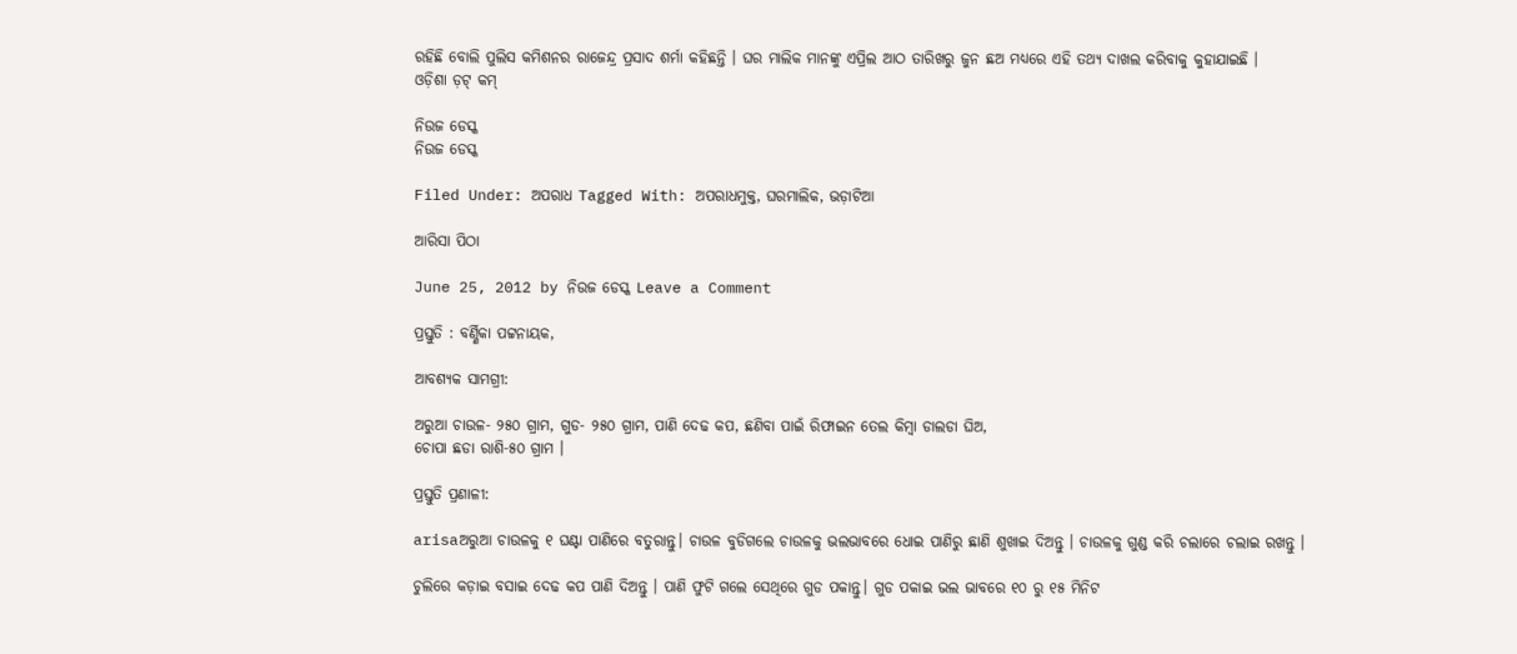ରହିଛି ବୋଲି ପୁଲିସ କମିଶନର ରାଜେନ୍ଦ୍ର ପ୍ରସାଦ ଶର୍ମା କହିଛନ୍ତି । ଘର ମାଲିକ ମାନଙ୍କୁ ଏପ୍ରିଲ ଆଠ ତାରିଖରୁ ଜୁନ ଛଅ ମଧ୍ୟରେ ଏହି ତଥ୍ୟ ଦାଖଲ କରିବାକୁ କୁହାଯାଇଛି ।
ଓଡ଼ିଶା ଡ଼ଟ୍ କମ୍

ନିଉଜ ଡେସ୍କ
ନିଉଜ ଡେସ୍କ

Filed Under: ଅପରାଧ Tagged With: ଅପରାଧମୁକ୍ତ, ଘରମାଲିକ, ଭଡ଼ାଟିଆ

ଆରିସା ପିଠା

June 25, 2012 by ନିଉଜ ଡେସ୍କ Leave a Comment

ପ୍ରସ୍ତୁତି : ବର୍ଣ୍ଣିକା ପଟ୍ଟନାୟକ,

ଆବଶ୍ୟକ ସାମଗ୍ରୀ:

ଅରୁଆ ଚାଉଳ- ୨୫୦ ଗ୍ରାମ, ଗୁଡ- ୨୫୦ ଗ୍ରାମ, ପାଣି ଦେଢ କପ, ଛଣିବା ପାଇଁ ରିଫାଇନ ତେଲ କିମ୍ବା ଡାଲଡା ଘିଅ,
ଚୋପା ଛଡା ରାଶି-୫୦ ଗ୍ରାମ ।

ପ୍ରସ୍ତୁତି ପ୍ରଣାଳୀ:

arisaଅରୁଆ ଚାଉଳକୁ ୧ ଘଣ୍ଟା ପାଣିରେ ବତୁରାନ୍ତୁ। ଚାଉଳ ବୁଡିଗଲେ ଚାଉଳକୁ ଭଲଭାବରେ ଧୋଇ ପାଣିରୁ ଛାଣି ଶୁଖାଇ ଦିଅନ୍ତୁ । ଚାଉଳକୁ ଗୁଣ୍ଡ କରି ଚଲାରେ ଚଲାଇ ରଖନ୍ତୁ ।

ଚୁଲିରେ କଡ଼ାଇ ବସାଇ ଦେଢ କପ ପାଣି ଦିଅନ୍ତୁ । ପାଣି ଫୁଟି ଗଲେ ସେଥିରେ ଗୁଡ ପକାନ୍ତୁ। ଗୁଡ ପକାଇ ଭଲ ଭାବରେ ୧୦ ରୁ ୧୫ ମିନିଟ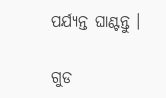ପର୍ଯ୍ୟନ୍ତ ଘାଣ୍ଟନ୍ତୁ ।

ଗୁଡ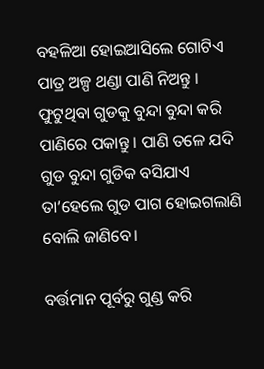ବହଳିଆ ହୋଇଆସିଲେ ଗୋଟିଏ ପାତ୍ର ଅଳ୍ପ ଥଣ୍ଡା ପାଣି ନିଅନ୍ତୁ । ଫୁଟୁଥିବା ଗୁଡକୁ ବୁନ୍ଦା ବୁନ୍ଦା କରି ପାଣିରେ ପକାନ୍ତୁ । ପାଣି ତଳେ ଯଦି ଗୁଡ ବୁନ୍ଦା ଗୁଡିକ ବସିଯାଏ ତା’ହେଲେ ଗୁଡ ପାଗ ହୋଇଗଲାଣି ବୋଲି ଜାଣିବେ।

ବର୍ତ୍ତମାନ ପୂର୍ବରୁ ଗୁଣ୍ଡ କରି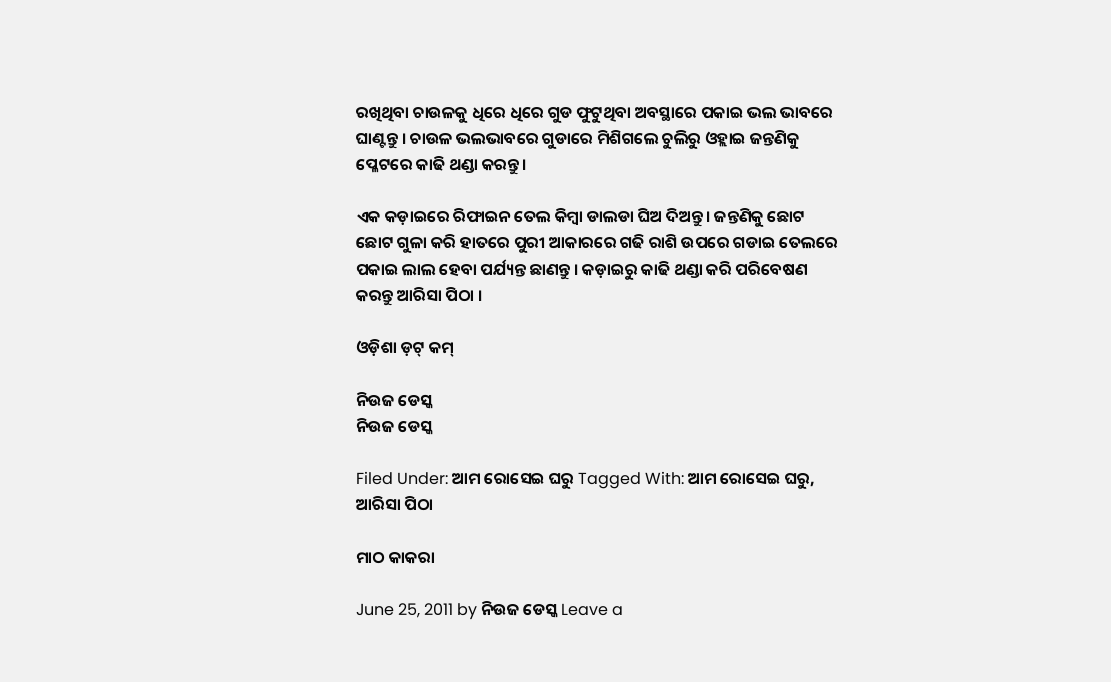ରଖିଥିବା ଚାଉଳକୁ ଧିରେ ଧିରେ ଗୁଡ ଫୁଟୁଥିବା ଅବସ୍ଥାରେ ପକାଇ ଭଲ ଭାବରେ ଘାଣ୍ଟନ୍ତୁ । ଚାଉଳ ଭଲଭାବରେ ଗୁଡାରେ ମିଶିଗଲେ ଚୁଲିରୁ ଓହ୍ଲାଇ ଜନ୍ତଣିକୁ ପ୍ଳେଟରେ କାଢି ଥଣ୍ଡା କରନ୍ତୁ।

ଏକ କଡ଼ାଇରେ ରିଫାଇନ ତେଲ କିମ୍ବା ଡାଲଡା ଘିଅ ଦିଅନ୍ତୁ। ଜନ୍ତଣିକୁ ଛୋଟ ଛୋଟ ଗୁଳା କରି ହାତରେ ପୁରୀ ଆକାରରେ ଗଢି ରାଶି ଉପରେ ଗଡାଇ ତେଲରେ ପକାଇ ଲାଲ ହେବା ପର୍ଯ୍ୟନ୍ତ ଛାଣନ୍ତୁ । କଡ଼ାଇରୁ କାଢି ଥଣ୍ଡା କରି ପରିବେଷଣ କରନ୍ତୁ ଆରିସା ପିଠା ।

ଓଡ଼ିଶା ଡ଼ଟ୍ କମ୍

ନିଉଜ ଡେସ୍କ
ନିଉଜ ଡେସ୍କ

Filed Under: ଆମ ରୋସେଇ ଘରୁ Tagged With: ଆମ ରୋସେଇ ଘରୁ, ଆରିସା ପିଠା

ମାଠ କାକରା

June 25, 2011 by ନିଉଜ ଡେସ୍କ Leave a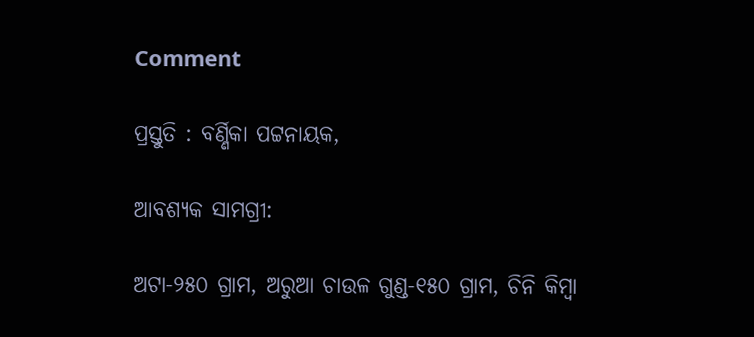Comment

ପ୍ରସ୍ତୁତି : ବର୍ଣ୍ଣିକା ପଟ୍ଟନାୟକ,

ଆବଶ୍ୟକ ସାମଗ୍ରୀ:

ଅଟା-୨୫୦ ଗ୍ରାମ, ଅରୁଆ ଚାଉଳ ଗୁଣ୍ଡ-୧୫୦ ଗ୍ରାମ, ଚିନି କିମ୍ବା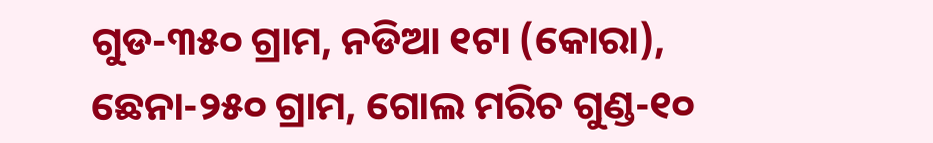ଗୁଡ-୩୫୦ ଗ୍ରାମ, ନଡିଆ ୧ଟା (କୋରା), ଛେନା-୨୫୦ ଗ୍ରାମ, ଗୋଲ ମରିଚ ଗୁଣ୍ଡ-୧୦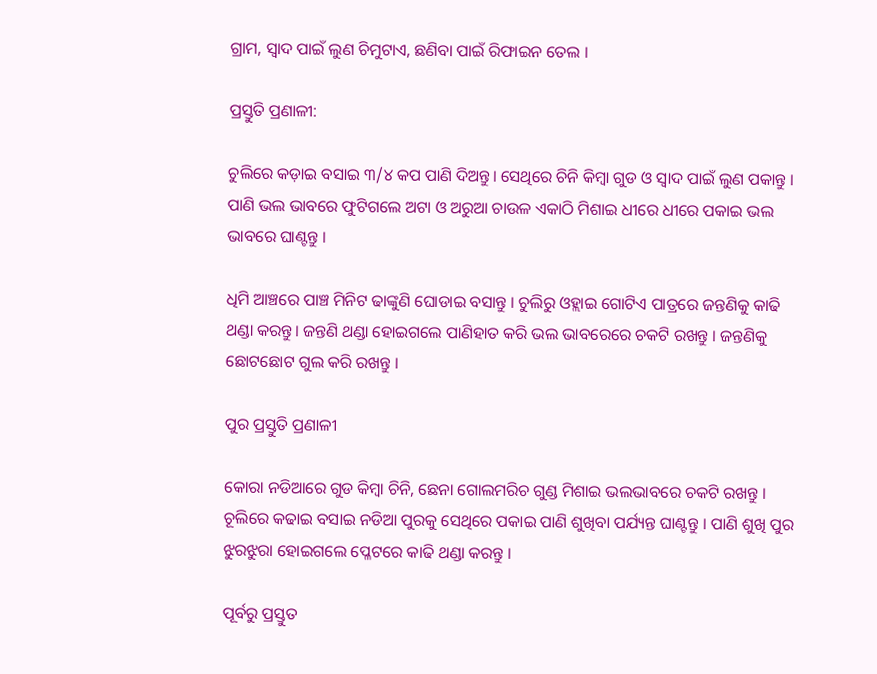ଗ୍ରାମ, ସ୍ଵାଦ ପାଇଁ ଲୁଣ ଚିମୁଟାଏ, ଛଣିବା ପାଇଁ ରିଫାଇନ ତେଲ ।

ପ୍ରସ୍ତୁତି ପ୍ରଣାଳୀ:

ଚୁଲିରେ କଡ଼ାଇ ବସାଇ ୩/୪ କପ ପାଣି ଦିଅନ୍ତୁ। ସେଥିରେ ଚିନି କିମ୍ବା ଗୁଡ ଓ ସ୍ଵାଦ ପାଇଁ ଲୁଣ ପକାନ୍ତୁ । ପାଣି ଭଲ ଭାବରେ ଫୁଟିଗଲେ ଅଟା ଓ ଅରୁଆ ଚାଉଳ ଏକାଠି ମିଶାଇ ଧୀରେ ଧୀରେ ପକାଇ ଭଲ ଭାବରେ ଘାଣ୍ଟନ୍ତୁ ।

ଧିମି ଆଞ୍ଚରେ ପାଞ୍ଚ ମିନିଟ ଢାଙ୍କୁଣି ଘୋଡାଇ ବସାନ୍ତୁ । ଚୁଲିରୁ ଓହ୍ଲାଇ ଗୋଟିଏ ପାତ୍ରରେ ଜନ୍ତଣିକୁ କାଢି ଥଣ୍ଡା କରନ୍ତୁ। ଜନ୍ତଣି ଥଣ୍ଡା ହୋଇଗଲେ ପାଣିହାତ କରି ଭଲ ଭାବରେରେ ଚକଟି ରଖନ୍ତୁ । ଜନ୍ତଣିକୁ ଛୋଟଛୋଟ ଗୁଲ କରି ରଖନ୍ତୁ ।

ପୁର ପ୍ରସ୍ତୁତି ପ୍ରଣାଳୀ

କୋରା ନଡିଆରେ ଗୁଡ କିମ୍ବା ଚିନି, ଛେନା ଗୋଲମରିଚ ଗୁଣ୍ଡ ମିଶାଇ ଭଲଭାବରେ ଚକଟି ରଖନ୍ତୁ । ଚୂଲିରେ କଢାଇ ବସାଇ ନଡିଆ ପୁରକୁ ସେଥିରେ ପକାଇ ପାଣି ଶୁଖିବା ପର୍ଯ୍ୟନ୍ତ ଘାଣ୍ଟନ୍ତୁ । ପାଣି ଶୁଖି ପୁର ଝୁରଝୁରା ହୋଇଗଲେ ପ୍ଳେଟରେ କାଢି ଥଣ୍ଡା କରନ୍ତୁ ।

ପୂର୍ବରୁ ପ୍ରସ୍ତୁତ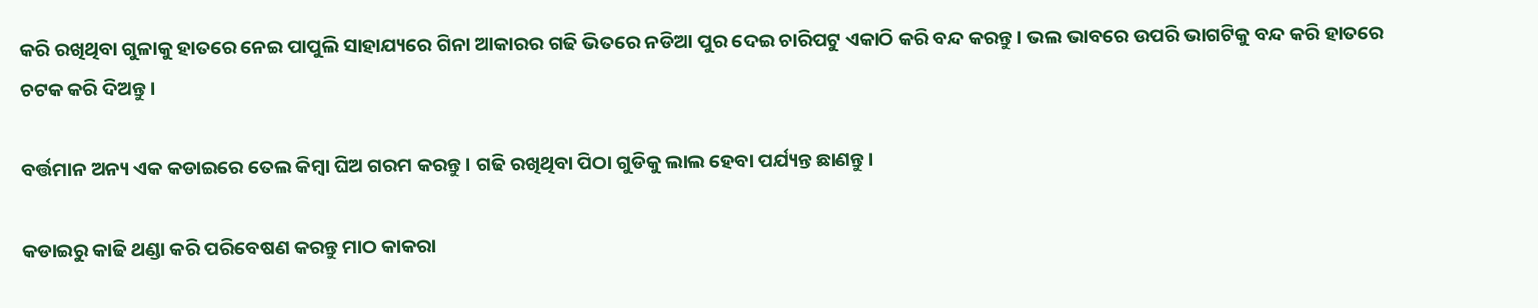କରି ରଖିଥିବା ଗୁଳାକୁ ହାତରେ ନେଇ ପାପୁଲି ସାହାଯ୍ୟରେ ଗିନା ଆକାରର ଗଢି ଭିତରେ ନଡିଆ ପୁର ଦେଇ ଚାରିପଟୁ ଏକାଠି କରି ବନ୍ଦ କରନ୍ତୁ । ଭଲ ଭାବରେ ଉପରି ଭାଗଟିକୁ ବନ୍ଦ କରି ହାତରେ ଚଟକ କରି ଦିଅନ୍ତୁ ।

ବର୍ତ୍ତମାନ ଅନ୍ୟ ଏକ କଡାଇରେ ତେଲ କିମ୍ବା ଘିଅ ଗରମ କରନ୍ତୁ । ଗଢି ରଖିଥିବା ପିଠା ଗୁଡିକୁ ଲାଲ ହେବା ପର୍ଯ୍ୟନ୍ତ ଛାଣନ୍ତୁ।

କଡାଇରୁ କାଢି ଥଣ୍ଡା କରି ପରିବେଷଣ କରନ୍ତୁ ମାଠ କାକରା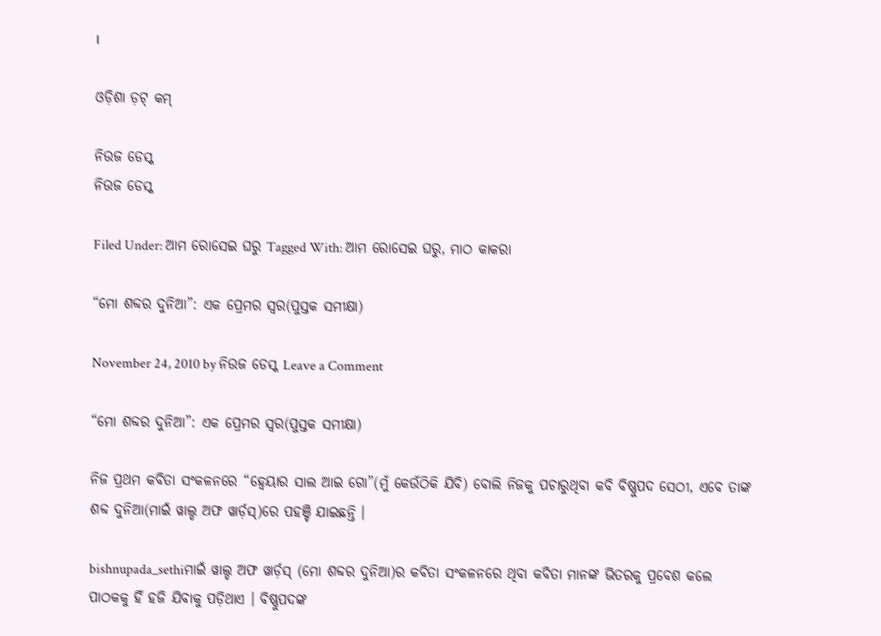।

ଓଡ଼ିଶା ଡ଼ଟ୍ କମ୍

ନିଉଜ ଡେସ୍କ
ନିଉଜ ଡେସ୍କ

Filed Under: ଆମ ରୋସେଇ ଘରୁ Tagged With: ଆମ ରୋସେଇ ଘରୁ, ମାଠ କାକରା

“ମୋ ଶବ୍ଦର ଦୁନିଆ”: ଏକ ପ୍ରେମର ସ୍ୱର(ପୁସ୍ତକ ସମୀକ୍ଷା)

November 24, 2010 by ନିଉଜ ଡେସ୍କ Leave a Comment

“ମୋ ଶବ୍ଦର ଦୁନିଆ”: ଏକ ପ୍ରେମର ସ୍ୱର(ପୁସ୍ତକ ସମୀକ୍ଷା)

ନିଜ ପ୍ରଥମ କବିତା ସଂକଳନରେ “ହ୍ୱେୟାର ସାଲ ଆଇ ଗୋ”(ମୁଁ କେଉଁଠିକି ଯିବି) ବୋଲି ନିଜକୁ ପଚାରୁଥିବା କବି ବିଷ୍ଣୁପଦ ସେଠୀ, ଏବେ ତାଙ୍କ ଶବ୍ଦ ଦୁନିଆ(ମାଇଁ ୱାଲ୍ଡ ଅଫ ୱାର୍ଡ଼ସ୍)ରେ ପହଞ୍ଚି ଯାଇଛନ୍ତି ।

bishnupada_sethiମାଇଁ ୱାଲ୍ଡ ଅଫ ୱାର୍ଡ଼ସ୍ (ମୋ ଶବ୍ଦର ଦୁନିଆ)ର କବିତା ସଂକଳନରେ ଥିବା କବିତା ମାନଙ୍କ ଭିତରକୁ ପ୍ରବେଶ କଲେ ପାଠକକୁ ହିଁ ହଜି ଯିବାକୁ ପଡ଼ିଥାଏ । ବିଷ୍ଣୁପଦଙ୍କ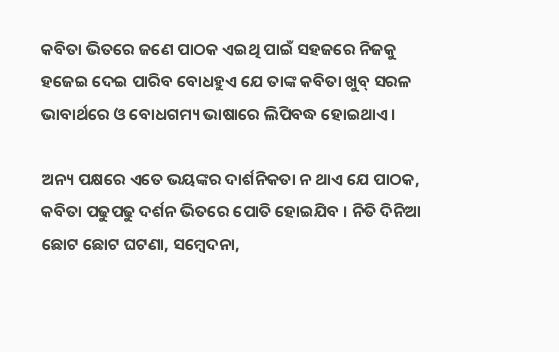କବିତା ଭିତରେ ଜଣେ ପାଠକ ଏଇଥି ପାଇଁ ସହଜରେ ନିଜକୁ ହଜେଇ ଦେଇ ପାରିବ ବୋଧହୁଏ ଯେ ତାଙ୍କ କବିତା ଖୁବ୍ ସରଳ ଭାବାର୍ଥରେ ଓ ବୋଧଗମ୍ୟ ଭାଷାରେ ଲିପିବଦ୍ଧ ହୋଇଥାଏ ।

ଅନ୍ୟ ପକ୍ଷରେ ଏତେ ଭୟଙ୍କର ଦାର୍ଶନିକତା ନ ଥାଏ ଯେ ପାଠକ, କବିତା ପଢୁପଢୁ ଦର୍ଶନ ଭିତରେ ପୋତି ହୋଇଯିବ । ନିତି ଦିନିଆ ଛୋଟ ଛୋଟ ଘଟଣା, ସମ୍ବେଦନା,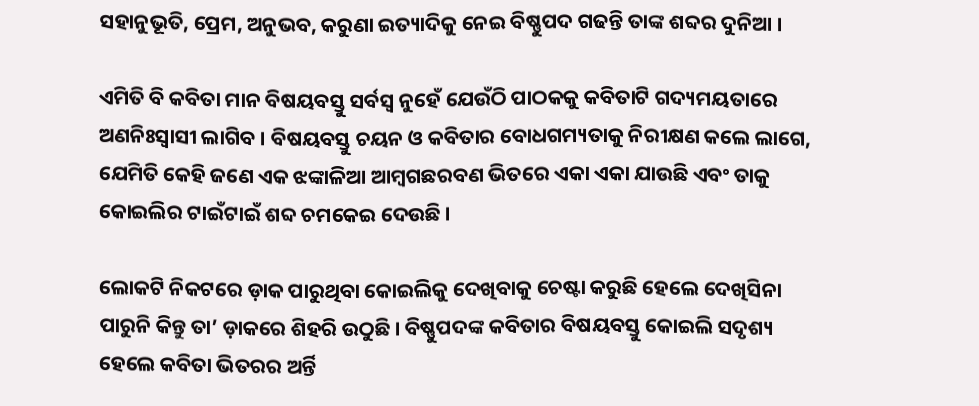ସହାନୁଭୂତି, ପ୍ରେମ, ଅନୁଭବ, କରୁଣା ଇତ୍ୟାଦିକୁ ନେଇ ବିଷ୍ଣୁପଦ ଗଢନ୍ତି ତାଙ୍କ ଶବ୍ଦର ଦୁନିଆ ।

ଏମିତି ବି କବିତା ମାନ ବିଷୟବସ୍ତୁ ସର୍ବସ୍ୱ ନୁହେଁ ଯେଉଁଠି ପାଠକକୁ କବିତାଟି ଗଦ୍ୟମୟତାରେ ଅଣନିଃସ୍ୱାସୀ ଲାଗିବ । ବିଷୟବସ୍ତୁ ଚୟନ ଓ କବିତାର ବୋଧଗମ୍ୟତାକୁ ନିରୀକ୍ଷଣ କଲେ ଲାଗେ, ଯେମିତି କେହି ଜଣେ ଏକ ଝଙ୍କାଳିଆ ଆମ୍ବଗଛରବଣ ଭିତରେ ଏକା ଏକା ଯାଉଛି ଏବଂ ତାକୁ କୋଇଲିର ଟାଇଁଟାଇଁ ଶବ୍ଦ ଚମକେଇ ଦେଉଛି ।

ଲୋକଟି ନିକଟରେ ଡ଼ାକ ପାରୁଥିବା କୋଇଲିକୁ ଦେଖିବାକୁ ଚେଷ୍ଟା କରୁଛି ହେଲେ ଦେଖିସିନା ପାରୁନି କିନ୍ତୁ ତା’ ଡ଼ାକରେ ଶିହରି ଉଠୁଛି । ବିଷ୍ଣୁପଦଙ୍କ କବିତାର ବିଷୟବସ୍ତୁ କୋଇଲି ସଦୃଶ୍ୟ ହେଲେ କବିତା ଭିତରର ଅର୍ନ୍ତି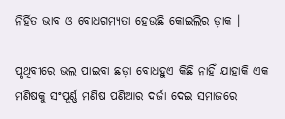ନିର୍ହିତ ଭାବ ଓ ବୋଧଗମ୍ୟତା ହେଉଛି କୋଇଲିର ଡ଼ାକ ।

ପୃଥିବୀରେ ଭଲ ପାଇବା ଛଡ଼ା ବୋଧହୁଏ କିଛି ନାହିଁ ଯାହାକି ଏକ ମଣିଷକୁ ସଂପୂର୍ଣ୍ଣ ମଣିଷ ପଣିଆର ଦର୍ଜା ଦେଇ ସମାଜରେ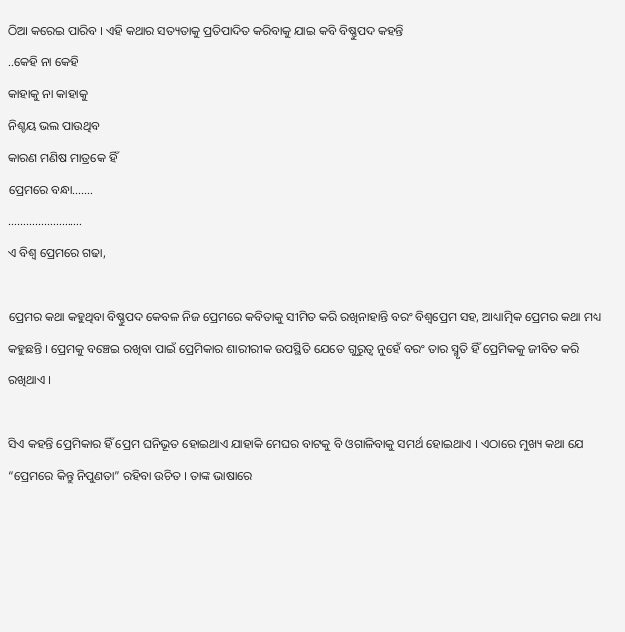ଠିଆ କରେଇ ପାରିବ । ଏହି କଥାର ସତ୍ୟତାକୁ ପ୍ରତିପାଦିତ କରିବାକୁ ଯାଇ କବି ବିଷ୍ଣୁପଦ କହନ୍ତି
..କେହି ନା କେହି
କାହାକୁ ନା କାହାକୁ
ନିଶ୍ଚୟ ଭଲ ପାଉଥିବ
କାରଣ ମଣିଷ ମାତ୍ରକେ ହିଁ
ପ୍ରେମରେ ବନ୍ଧା…….
…………………….
ଏ ବିଶ୍ୱ ପ୍ରେମରେ ଗଢା,

ପ୍ରେମର କଥା କହୁଥିବା ବିଷ୍ଣୁପଦ କେବଳ ନିଜ ପ୍ରେମରେ କବିତାକୁ ସୀମିତ କରି ରଖିନାହାନ୍ତି ବରଂ ବିଶ୍ୱପ୍ରେମ ସହ, ଆଧ୍ୟାତ୍ମିକ ପ୍ରେମର କଥା ମଧ୍ୟ କହୁଛନ୍ତି । ପ୍ରେମକୁ ବଞ୍ଚେଇ ରଖିବା ପାଇଁ ପ୍ରେମିକାର ଶାରୀରୀକ ଉପସ୍ଥିତି ଯେତେ ଗୁରୁତ୍ୱ ନୁହେଁ ବରଂ ତାର ସ୍ମୃତି ହିଁ ପ୍ରେମିକକୁ ଜୀବିତ କରି ରଖିଥାଏ ।

ସିଏ କହନ୍ତି ପ୍ରେମିକାର ହିଁ ପ୍ରେମ ଘନିଭୂତ ହୋଇଥାଏ ଯାହାକି ମେଘର ବାଟକୁ ବି ଓଗାଳିବାକୁ ସମର୍ଥ ହୋଇଥାଏ । ଏଠାରେ ମୁଖ୍ୟ କଥା ଯେ “ପ୍ରେମରେ କିନ୍ତୁ ନିପୁଣତା” ରହିବା ଉଚିତ । ତାଙ୍କ ଭାଷାରେ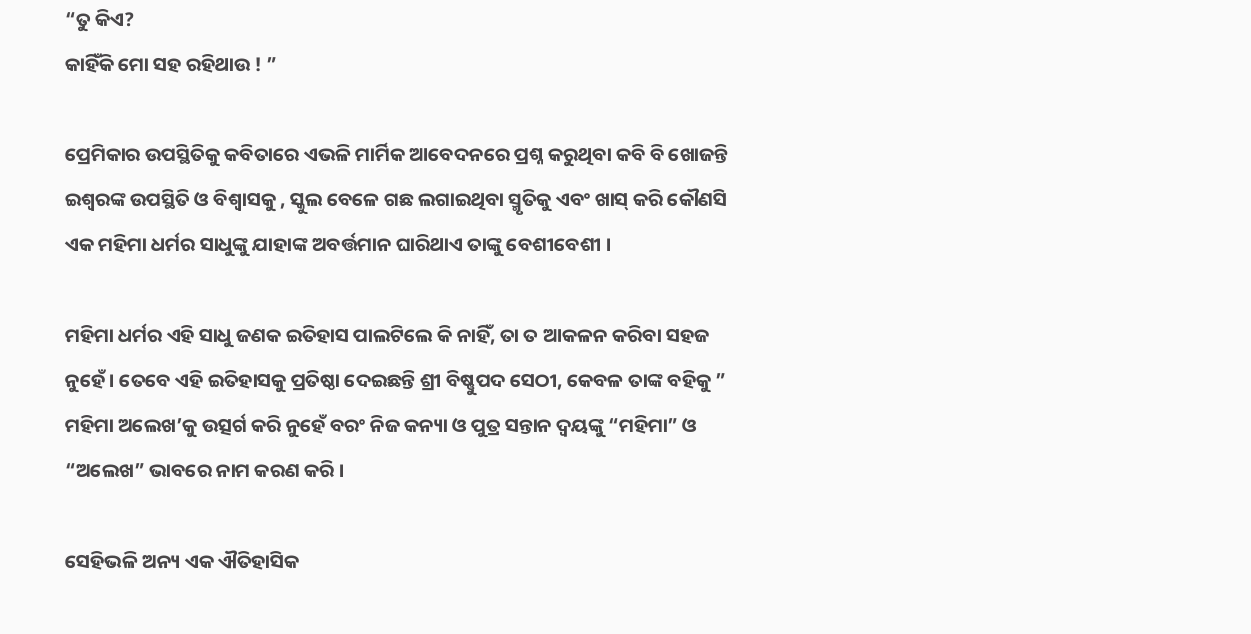“ତୁ କିଏ?
କାହିଁକି ମୋ ସହ ରହିଥାଉ ! ”

ପ୍ରେମିକାର ଉପସ୍ଥିତିକୁ କବିତାରେ ଏଭଳି ମାର୍ମିକ ଆବେଦନରେ ପ୍ରଶ୍ନ କରୁଥିବା କବି ବି ଖୋଜନ୍ତି ଇଶ୍ୱରଙ୍କ ଉପସ୍ଥିତି ଓ ବିଶ୍ୱାସକୁ , ସ୍କୁଲ ବେଳେ ଗଛ ଲଗାଇଥିବା ସ୍ମୃତିକୁ ଏବଂ ଖାସ୍ କରି କୌଣସି ଏକ ମହିମା ଧର୍ମର ସାଧୁଙ୍କୁ ଯାହାଙ୍କ ଅବର୍ତ୍ତମାନ ଘାରିଥାଏ ତାଙ୍କୁ ବେଶୀବେଶୀ ।

ମହିମା ଧର୍ମର ଏହି ସାଧୁ ଜଣକ ଇତିହାସ ପାଲଟିଲେ କି ନାହିଁ, ତା ତ ଆକଳନ କରିବା ସହଜ ନୁହେଁ । ତେବେ ଏହି ଇତିହାସକୁ ପ୍ରତିଷ୍ଠା ଦେଇଛନ୍ତି ଶ୍ରୀ ବିଷ୍ଣୁପଦ ସେଠୀ, କେବଳ ତାଙ୍କ ବହିକୁ ” ମହିମା ଅଲେଖ’କୁ ଉତ୍ସର୍ଗ କରି ନୁହେଁ ବରଂ ନିଜ କନ୍ୟା ଓ ପୁତ୍ର ସନ୍ତାନ ଦ୍ୱୟଙ୍କୁ “ମହିମା” ଓ “ଅଲେଖ” ଭାବରେ ନାମ କରଣ କରି ।

ସେହିଭଳି ଅନ୍ୟ ଏକ ଐତିହାସିକ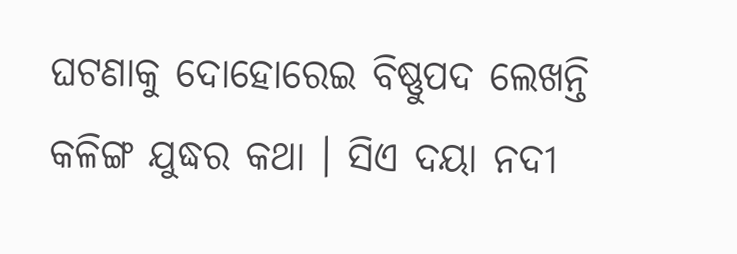ଘଟଣାକୁ ଦୋହୋରେଇ ବିଷ୍ଣୁପଦ ଲେଖନ୍ତି କଳିଙ୍ଗ ଯୁଦ୍ଧର କଥା । ସିଏ ଦୟା ନଦୀ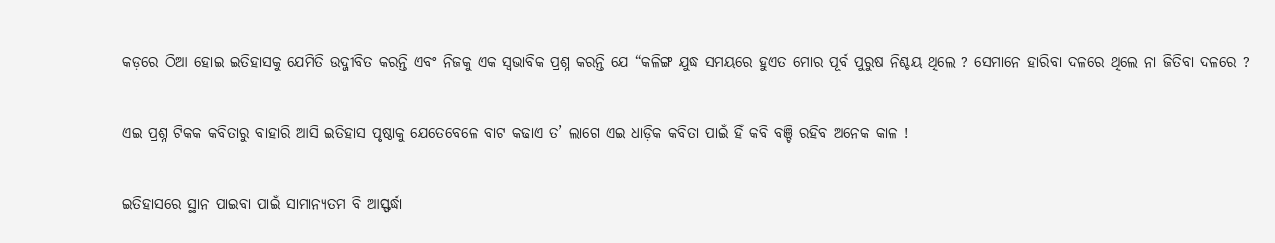କଡ଼ରେ ଠିଆ ହୋଇ ଇତିହାସକୁ ଯେମିତି ଉଦ୍ଜୀବିତ କରନ୍ତି ଏବଂ ନିଜକୁ ଏକ ସ୍ୱଭାବିକ ପ୍ରଶ୍ନ କରନ୍ତି ଯେ “କଳିଙ୍ଗ ଯୁଦ୍ଧ ସମୟରେ ହୁଏତ ମୋର ପୂର୍ବ ପୁରୁଷ ନିଶ୍ଚୟ ଥିଲେ ? ସେମାନେ ହାରିବା ଦଳରେ ଥିଲେ ନା ଜିତିବା ଦଳରେ ?

ଏଇ ପ୍ରଶ୍ନ ଟିକକ କବିତାରୁ ବାହାରି ଆସି ଇତିହାସ ପୃଷ୍ଠାକୁ ଯେତେବେଳେ ବାଟ କଢାଏ ତ’ ଲାଗେ ଏଇ ଧାଡ଼ିକ କବିତା ପାଇଁ ହିଁ କବି ବଞ୍ଚି ରହିବ ଅନେକ କାଳ !

ଇତିହାସରେ ସ୍ଥାନ ପାଇବା ପାଇଁ ସାମାନ୍ୟତମ ବି ଆସ୍ଫର୍ଦ୍ଧା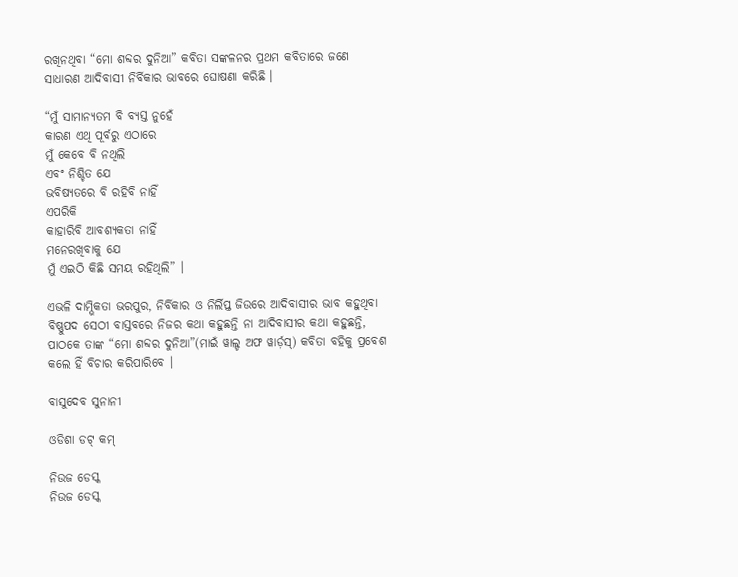ରଖିନଥିବା “ମୋ ଶବ୍ଦର ଦୁନିଆ” କବିତା ସଙ୍କଳନର ପ୍ରଥମ କବିତାରେ ଜଣେ ସାଧାରଣ ଆଦିବାସୀ ନିର୍ବିକାର ଭାବରେ ଘୋଷଣା କରିଛି ।

“ମୁଁ ସାମାନ୍ୟତମ ବି ବ୍ୟସ୍ତ ନୁହେଁ
କାରଣ ଏଥି ପୂର୍ବରୁ ଏଠାରେ
ମୁଁ କେବେ ବି ନଥିଲି
ଏବଂ ନିଶ୍ଚିତ ଯେ
ଭବିଷ୍ୟତରେ ବି ରହିବି ନାହିଁ
ଏପରିକି
କାହାରିବି ଆବଶ୍ୟକତା ନାହିଁ
ମନେରଖିବାକୁ ଯେ
ମୁଁ ଏଇଠି କିଛି ସମୟ ରହିଥିଲି” ।

ଏଭଳି ଦାମ୍ଭିକତା ଭରପୁର, ନିର୍ବିକାର ଓ ନିର୍ଲିପ୍ତ ଜିଉରେ ଆଦିବାସୀର ଭାବ କହୁଥିବା ବିଷ୍ଣୁପଦ ସେଠୀ ବାସ୍ତବରେ ନିଜର କଥା କହୁଛନ୍ତି ନା ଆଦିବାସୀର କଥା କହୁଛନ୍ତି, ପାଠକେ ତାଙ୍କ “ମୋ ଶବ୍ଦର ଦୁନିଆ”(ମାଇଁ ୱାଲ୍ଡ ଅଫ ୱାର୍ଡ଼ସ୍) କବିତା ବହିକୁ ପ୍ରବେଶ କଲେ ହିଁ ବିଚାର କରିପାରିବେ ।

ବାସୁଦେବ ସୁନାନୀ

ଓଡିଶା ଡଟ୍ କମ୍

ନିଉଜ ଡେସ୍କ
ନିଉଜ ଡେସ୍କ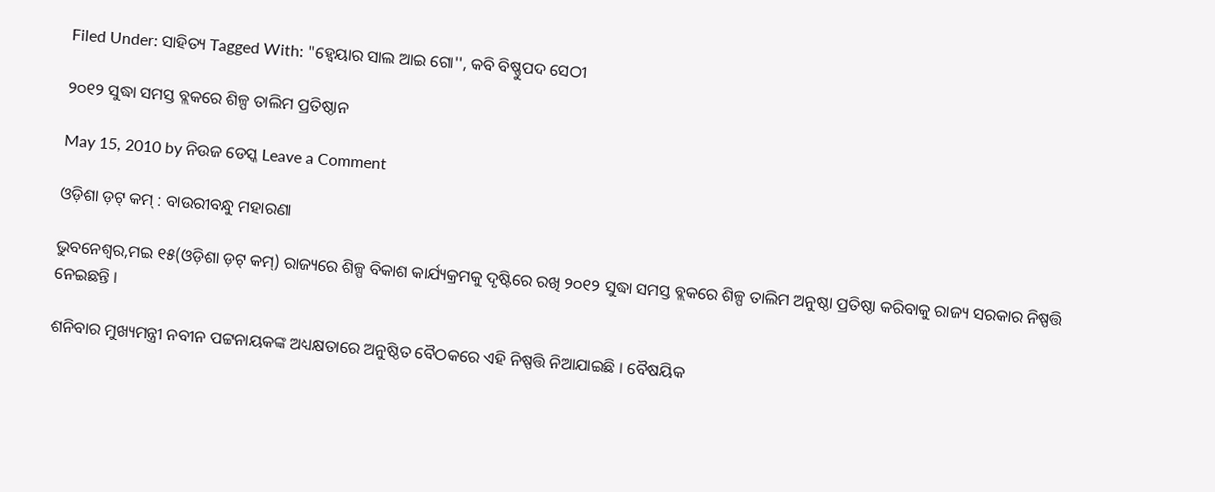Filed Under: ସାହିତ୍ୟ Tagged With: "ହ୍ୱେୟାର ସାଲ ଆଇ ଗୋ'', କବି ବିଷ୍ଣୁପଦ ସେଠୀ

୨୦୧୨ ସୁଦ୍ଧା ସମସ୍ତ ବ୍ଲକରେ ଶିଳ୍ପ ତାଲିମ ପ୍ରତିଷ୍ଠାନ

May 15, 2010 by ନିଉଜ ଡେସ୍କ Leave a Comment

ଓଡ଼ିଶା ଡ଼ଟ୍ କମ୍ : ବାଉରୀବନ୍ଧୁ ମହାରଣା

ଭୁବନେଶ୍ୱର,ମଇ ୧୫(ଓଡ଼ିଶା ଡ଼ଟ୍ କମ୍) ରାଜ୍ୟରେ ଶିଳ୍ପ ବିକାଶ କାର୍ଯ୍ୟକ୍ରମକୁ ଦୃଷ୍ଟିରେ ରଖି ୨୦୧୨ ସୁଦ୍ଧା ସମସ୍ତ ବ୍ଲକରେ ଶିଳ୍ପ ତାଲିମ ଅନୁଷ୍ଠା ପ୍ରତିଷ୍ଠା କରିବାକୁ ରାଜ୍ୟ ସରକାର ନିଷ୍ପତ୍ତି ନେଇଛନ୍ତି ।

ଶନିବାର ମୁଖ୍ୟମନ୍ତ୍ରୀ ନବୀନ ପଟ୍ଟନାୟକଙ୍କ ଅଧ୍ୟକ୍ଷତାରେ ଅନୁଷ୍ଠିତ ବୈଠକରେ ଏହି ନିଷ୍ପତ୍ତି ନିଆଯାଇଛି । ବୈଷୟିକ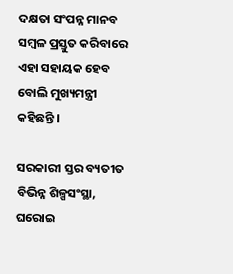ଦକ୍ଷତା ସଂପନ୍ନ ମାନବ ସମ୍ବଳ ପ୍ରସ୍ତୁତ କରିବାରେ ଏହା ସହାୟକ ହେବ ବୋଲି ମୁଖ୍ୟମନ୍ତ୍ରୀ କହିଛନ୍ତି ।

ସରକାରୀ ସ୍ତର ବ୍ୟତୀତ ବିଭିନ୍ନ ଶିଳ୍ପସଂସ୍ଥା, ଘରୋଇ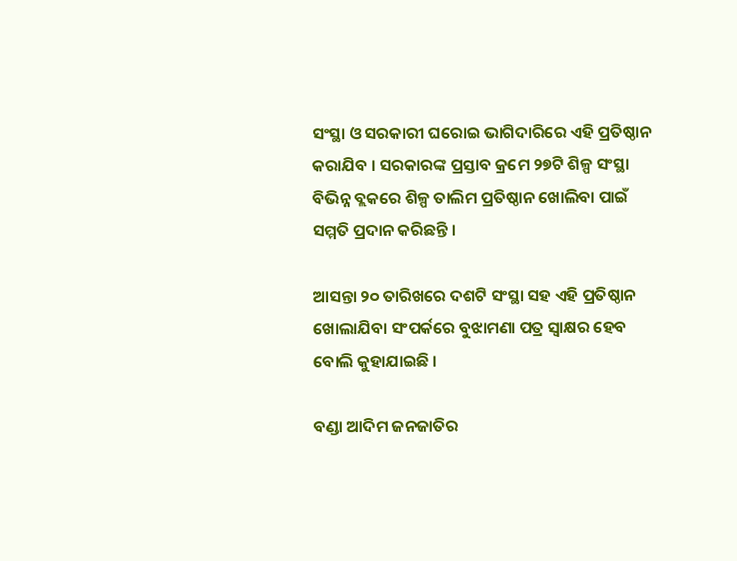ସଂସ୍ଥା ଓ ସରକାରୀ ଘରୋଇ ଭାଗିଦାରିରେ ଏହି ପ୍ରତିଷ୍ଠାନ କରାଯିବ । ସରକାରଙ୍କ ପ୍ରସ୍ତାବ କ୍ରମେ ୨୭ଟି ଶିଳ୍ପ ସଂସ୍ଥା ବିଭିନ୍ନ ବ୍ଲକରେ ଶିଳ୍ପ ତାଲିମ ପ୍ରତିଷ୍ଠାନ ଖୋଲିବା ପାଇଁ ସମ୍ମତି ପ୍ରଦାନ କରିଛନ୍ତି ।

ଆସନ୍ତା ୨୦ ତାରିଖରେ ଦଶଟି ସଂସ୍ଥା ସହ ଏହି ପ୍ରତିଷ୍ଠାନ ଖୋଲାଯିବା ସଂପର୍କରେ ବୁଝାମଣା ପତ୍ର ସ୍ୱାକ୍ଷର ହେବ ବୋଲି କୁହାଯାଇଛି ।

ବଣ୍ଡା ଆଦିମ ଜନଜାତିର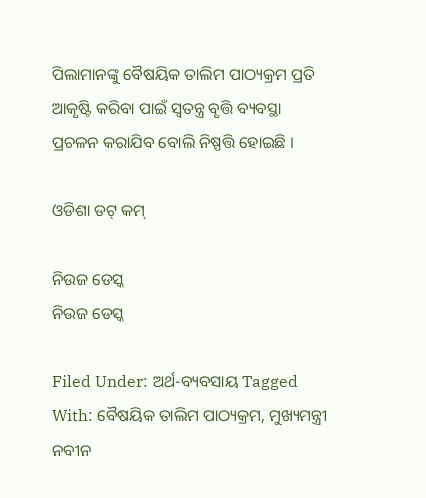ପିଲାମାନଙ୍କୁ ବୈଷୟିକ ତାଲିମ ପାଠ୍ୟକ୍ରମ ପ୍ରତି ଆକୃଷ୍ଟି କରିବା ପାଇଁ ସ୍ୱତନ୍ତ୍ର ବୃତ୍ତି ବ୍ୟବସ୍ଥା ପ୍ରଚଳନ କରାଯିବ ବୋଲି ନିଷ୍ପତ୍ତି ହୋଇଛି ।

ଓଡିଶା ଡଟ୍ କମ୍

ନିଉଜ ଡେସ୍କ
ନିଉଜ ଡେସ୍କ

Filed Under: ଅର୍ଥ-ବ୍ୟବସାୟ Tagged With: ବୈଷୟିକ ତାଲିମ ପାଠ୍ୟକ୍ରମ, ମୁଖ୍ୟମନ୍ତ୍ରୀ ନବୀନ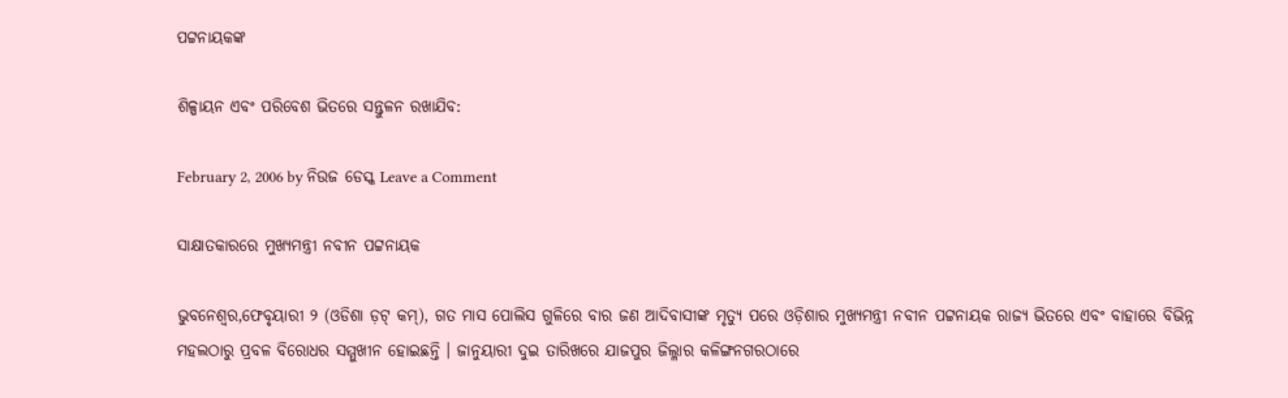ପଟ୍ଟନାୟକଙ୍କ

ଶିଳ୍ପାୟନ ଏବଂ ପରିବେଶ ଭିତରେ ସନ୍ତୁଳନ ରଖାଯିବ:

February 2, 2006 by ନିଉଜ ଡେସ୍କ Leave a Comment

ସାକ୍ଷାତକାରରେ ମୁଖ୍ୟମନ୍ତ୍ରୀ ନବୀନ ପଟ୍ଟନାୟକ

ଭୁବନେଶ୍ଵର,ଫେବୃୟାରୀ ୨ (ଓଡିଶା ଡ଼ଟ୍ କମ୍), ଗତ ମାସ ପୋଲିସ ଗୁଳିରେ ବାର ଜଣ ଆଦିବାସୀଙ୍କ ମୃତ୍ୟୁ ପରେ ଓଡ଼ିଶାର ମୁଖ୍ୟମନ୍ତ୍ରୀ ନବୀନ ପଟ୍ଟନାୟକ ରାଜ୍ୟ ଭିତରେ ଏବଂ ବାହାରେ ବିଭିନ୍ନ ମହଲଠାରୁ ପ୍ରବଳ ବିରୋଧର ସମ୍ମୁଖୀନ ହୋଇଛନ୍ତି । ଜାନୁୟାରୀ ଦୁଇ ତାରିଖରେ ଯାଜପୁର ଜିଲ୍ଳାର କଳିଙ୍ଗନଗରଠାରେ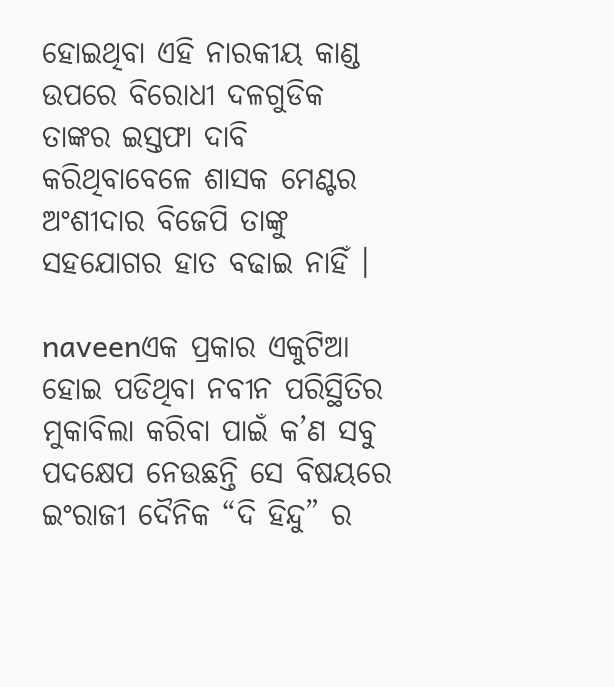ହୋଇଥିବା ଏହି ନାରକୀୟ କାଣ୍ଡ ଉପରେ ବିରୋଧୀ ଦଳଗୁଡିକ ତାଙ୍କର ଇସ୍ତଫା ଦାବି କରିଥିବାବେଳେ ଶାସକ ମେଣ୍ଟର ଅଂଶୀଦାର ବିଜେପି ତାଙ୍କୁ ସହଯୋଗର ହାତ ବଢାଇ ନାହିଁ ।

naveenଏକ ପ୍ରକାର ଏକୁଟିଆ ହୋଇ ପଡିଥିବା ନବୀନ ପରିସ୍ଥିତିର ମୁକାବିଲା କରିବା ପାଇଁ କ’ଣ ସବୁ ପଦକ୍ଷେପ ନେଉଛନ୍ତି ସେ ବିଷୟରେ ଇଂରାଜୀ ଦୈନିକ “ଦି ହିନ୍ଦୁ” ର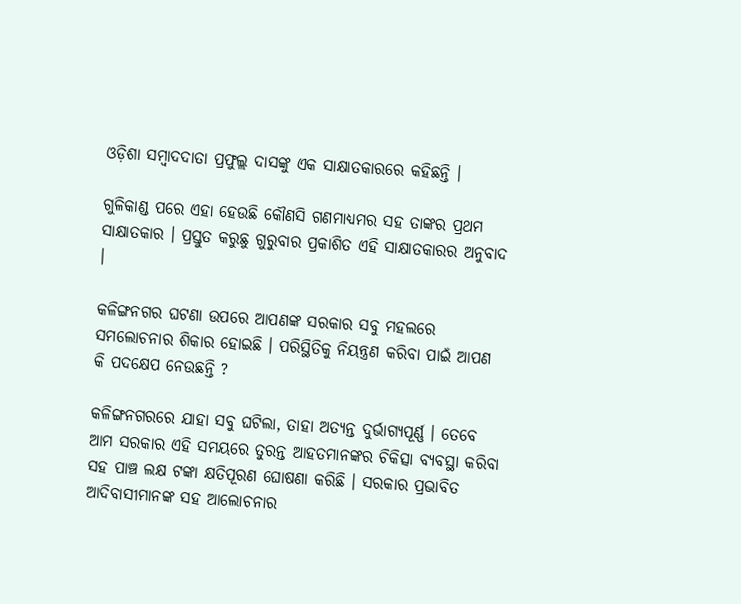ଓଡ଼ିଶା ସମ୍ବାଦଦାତା ପ୍ରଫୁଲ୍ଲ ଦାସଙ୍କୁ ଏକ ସାକ୍ଷାତକାରରେ କହିଛନ୍ତି ।

ଗୁଳିକାଣ୍ଡ ପରେ ଏହା ହେଉଛି କୌଣସି ଗଣମାଧ୍ୟମର ସହ ତାଙ୍କର ପ୍ରଥମ ସାକ୍ଷାତକାର । ପ୍ରସ୍ତୁତ କରୁଛୁ ଗୁରୁବାର ପ୍ରକାଶିତ ଏହି ସାକ୍ଷାତକାରର ଅନୁବାଦ ।

କଳିଙ୍ଗନଗର ଘଟଣା ଉପରେ ଆପଣଙ୍କ ସରକାର ସବୁ ମହଲରେ ସମଲୋଚନାର ଶିକାର ହୋଇଛି । ପରିସ୍ଥିତିକୁ ନିୟନ୍ତ୍ରଣ କରିବା ପାଇଁ ଆପଣ କି ପଦକ୍ଷେପ ନେଉଛନ୍ତି ?

କଳିଙ୍ଗନଗରରେ ଯାହା ସବୁ ଘଟିଲା, ତାହା ଅତ୍ୟନ୍ତ ଦୁର୍ଭାଗ୍ୟପୂର୍ଣ୍ଣ । ତେବେ ଆମ ସରକାର ଏହି ସମୟରେ ତୁରନ୍ତ ଆହତମାନଙ୍କର ଚିକିତ୍ସା ବ୍ୟବସ୍ଥା କରିବା ସହ ପାଞ୍ଚ ଲକ୍ଷ ଟଙ୍କା କ୍ଷତିପୂରଣ ଘୋଷଣା କରିଛି । ସରକାର ପ୍ରଭାବିତ ଆଦିବାସୀମାନଙ୍କ ସହ ଆଲୋଚନାର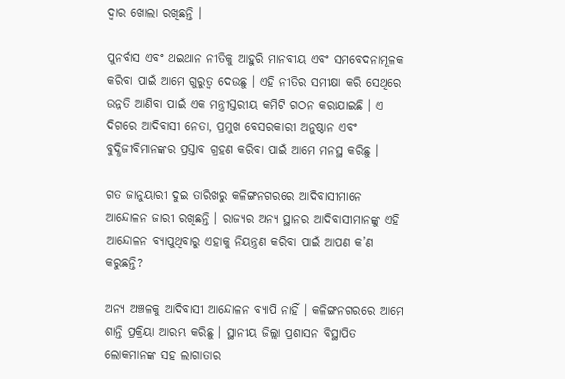ଦ୍ୱାର ଖୋଲା ରଖିଛନ୍ତି ।

ପୁନର୍ବାସ ଏବଂ ଥଇଥାନ ନୀତିକୁ ଆହୁରି ମାନବୀୟ ଏବଂ ସମବେଦନାମୂଳକ କରିବା ପାଇଁ ଆମେ ଗୁରୁତ୍ୱ ଦେଉଛୁ । ଏହି ନୀତିର ସମୀକ୍ଷା କରି ସେଥିରେ ଉନ୍ନତି ଆଣିବା ପାଇଁ ଏକ ମନ୍ତ୍ରୀସ୍ତରୀୟ କମିଟି ଗଠନ କରାଯାଇଛି । ଏ ଦିଗରେ ଆଦିବାସୀ ନେତା, ପ୍ରମୁଖ ବେସରକାରୀ ଅନୁଷ୍ଠାନ ଏବଂ ବୁଦ୍ଧିଜୀବିମାନଙ୍କର ପ୍ରସ୍ତାବ ଗ୍ରହଣ କରିବା ପାଇଁ ଆମେ ମନସ୍ଥ କରିଛୁ ।

ଗତ ଜାନୁୟାରୀ ଦୁଇ ତାରିଖରୁ କଳିଙ୍ଗନଗରରେ ଆଦିବାସୀମାନେ ଆନ୍ଦୋଳନ ଜାରୀ ରଖିଛନ୍ତି । ରାଜ୍ୟର ଅନ୍ୟ ସ୍ଥାନର ଆଦିବାସୀମାନଙ୍କୁ ଏହି ଆନ୍ଦୋଳନ ବ୍ୟାପୁଥିବାରୁ ଏହାକୁ ନିୟନ୍ତ୍ରଣ କରିବା ପାଇଁ ଆପଣ କ’ଣ କରୁଛନ୍ତି?

ଅନ୍ୟ ଅଞ୍ଚଳକୁ ଆଦିବାସୀ ଆନ୍ଦୋଳନ ବ୍ୟାପି ନାହିଁ । କଳିଙ୍ଗନଗରରେ ଆମେ ଶାନ୍ତି ପ୍ରକ୍ରିୟା ଆରମ୍ଭ କରିଛୁ । ସ୍ଥାନୀୟ ଜିଲ୍ଲା ପ୍ରଶାସନ ବିସ୍ଥାପିତ ଲୋକମାନଙ୍କ ସହ ଲାଗାତାର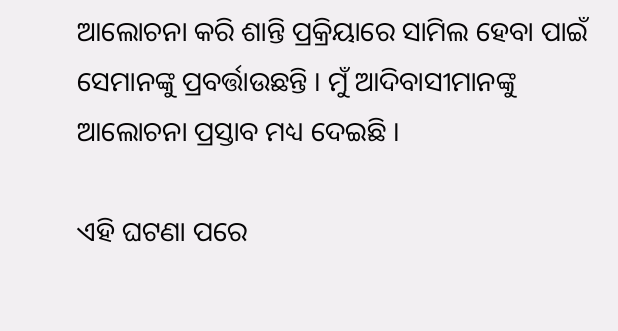ଆଲୋଚନା କରି ଶାନ୍ତି ପ୍ରକ୍ରିୟାରେ ସାମିଲ ହେବା ପାଇଁ ସେମାନଙ୍କୁ ପ୍ରବର୍ତ୍ତାଉଛନ୍ତି । ମୁଁ ଆଦିବାସୀମାନଙ୍କୁ ଆଲୋଚନା ପ୍ରସ୍ତାବ ମଧ୍ୟ ଦେଇଛି ।

ଏହି ଘଟଣା ପରେ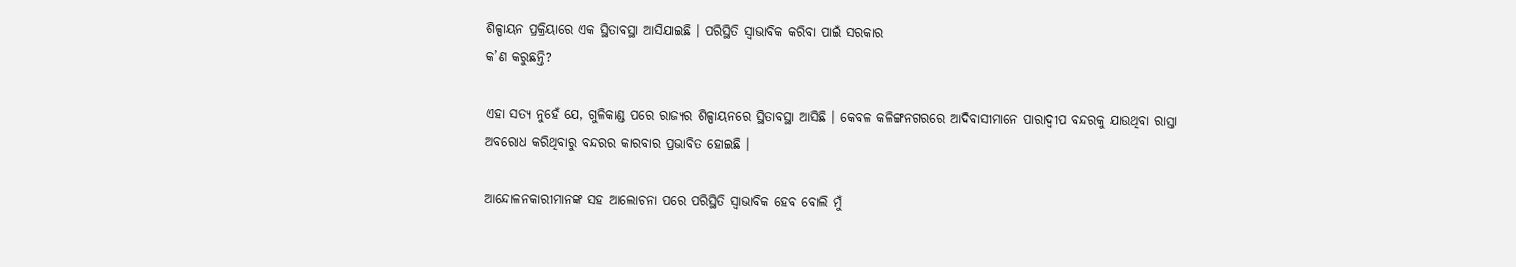ଶିଳ୍ପାୟନ ପ୍ରକ୍ରିୟାରେ ଏକ ସ୍ଥିତାବସ୍ଥା ଆସିଯାଇଛି । ପରିସ୍ଥିତି ସ୍ୱାଭାବିକ କରିବା ପାଇଁ ସରକାର
କ’ଣ କରୁଛନ୍ତି?

ଏହା ସତ୍ୟ ନୁହେଁ ଯେ, ଗୁଳିକାଣ୍ଡ ପରେ ରାଜ୍ୟର ଶିଳ୍ପାୟନରେ ସ୍ଥିତାବସ୍ଥା ଆସିଛି । କେବଳ କଳିଙ୍ଗନଗରରେ ଆଦିବାସୀମାନେ ପାରାଦ୍ୱୀପ ବନ୍ଦରକୁ ଯାଉଥିବା ରାସ୍ତା ଅବରୋଧ କରିଥିବାରୁ ବନ୍ଦରର କାରବାର ପ୍ରଭାବିତ ହୋଇଛି ।

ଆନ୍ଦୋଳନକାରୀମାନଙ୍କ ସହ ଆଲୋଚନା ପରେ ପରିସ୍ଥିତି ସ୍ୱାଭାବିକ ହେବ ବୋଲି ମୁଁ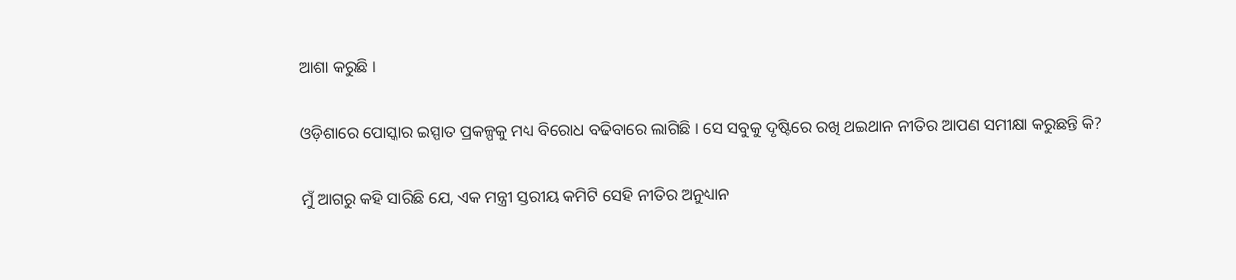ଆଶା କରୁଛି ।

ଓଡ଼ିଶାରେ ପୋସ୍କାର ଇସ୍ପାତ ପ୍ରକଳ୍ପକୁ ମଧ୍ୟ ବିରୋଧ ବଢିବାରେ ଲାଗିଛି । ସେ ସବୁକୁ ଦୃଷ୍ଟିରେ ରଖି ଥଇଥାନ ନୀତିର ଆପଣ ସମୀକ୍ଷା କରୁଛନ୍ତି କି?

ମୁଁ ଆଗରୁ କହି ସାରିଛି ଯେ, ଏକ ମନ୍ତ୍ରୀ ସ୍ତରୀୟ କମିଟି ସେହି ନୀତିର ଅନୁଧ୍ୟାନ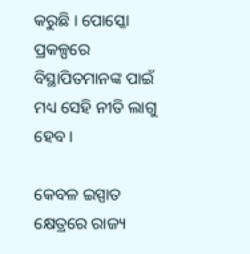କରୁଛି । ପୋସ୍କୋ ପ୍ରକଳ୍ପରେ ବିସ୍ଥାପିତମାନଙ୍କ ପାଇଁ ମଧ୍ୟ ସେହି ନୀତି ଲାଗୁ ହେବ ।

କେବଳ ଇସ୍ପାତ କ୍ଷେତ୍ରରେ ରାଜ୍ୟ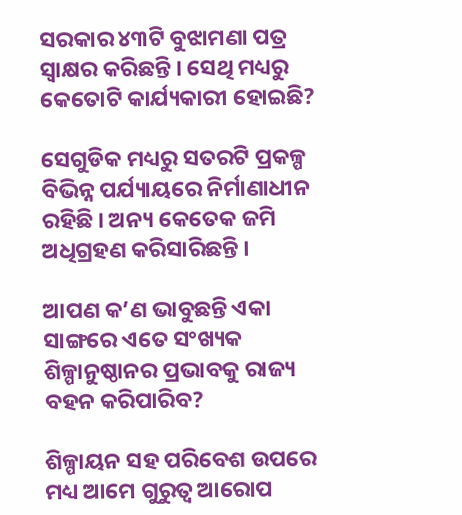ସରକାର ୪୩ଟି ବୁଝାମଣା ପତ୍ର ସ୍ୱାକ୍ଷର କରିଛନ୍ତି । ସେଥି ମଧ୍ୟରୁ କେତୋଟି କାର୍ଯ୍ୟକାରୀ ହୋଇଛି?

ସେଗୁଡିକ ମଧ୍ୟରୁ ସତରଟି ପ୍ରକଳ୍ପ ବିଭିନ୍ନ ପର୍ଯ୍ୟାୟରେ ନିର୍ମାଣାଧୀନ ରହିଛି । ଅନ୍ୟ କେତେକ ଜମି ଅଧିଗ୍ରହଣ କରିସାରିଛନ୍ତି ।

ଆପଣ କ’ଣ ଭାବୁଛନ୍ତି ଏକା ସାଙ୍ଗରେ ଏତେ ସଂଖ୍ୟକ ଶିଳ୍ପାନୁଷ୍ଠାନର ପ୍ରଭାବକୁ ରାଜ୍ୟ ବହନ କରିପାରିବ?

ଶିଳ୍ପାୟନ ସହ ପରିବେଶ ଉପରେ ମଧ୍ୟ ଆମେ ଗୁରୁତ୍ୱ ଆରୋପ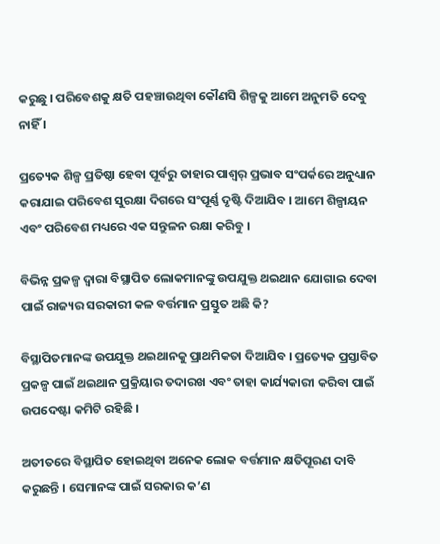କରୁଛୁ । ପରିବେଶକୁ କ୍ଷତି ପହଞ୍ଚାଉଥିବା କୌଣସି ଶିଳ୍ପକୁ ଆମେ ଅନୁମତି ଦେବୁ ନାହିଁ ।

ପ୍ରତ୍ୟେକ ଶିଳ୍ପ ପ୍ରତିଷ୍ଠା ହେବା ପୂର୍ବରୁ ତାହାର ପାଶ୍ୱର୍ ପ୍ରଭାବ ସଂପର୍କରେ ଅନୁଧ୍ୟାନ କରାଯାଇ ପରିବେଶ ସୁରକ୍ଷା ଦିଗରେ ସଂପୂର୍ଣ୍ଣ ଦୃଷ୍ଟି ଦିଆଯିବ । ଆମେ ଶିଳ୍ପାୟନ ଏବଂ ପରିବେଶ ମଧ୍ୟରେ ଏକ ସନ୍ତୁଳନ ରକ୍ଷା କରିବୁ ।

ବିଭିନ୍ନ ପ୍ରକଳ୍ପ ଦ୍ୱାରା ବିସ୍ଥାପିତ ଲୋକମାନଙ୍କୁ ଉପଯୁକ୍ତ ଥଇଥାନ ଯୋଗାଇ ଦେବା ପାଇଁ ରାଜ୍ୟର ସରକାରୀ କଳ ବର୍ତ୍ତମାନ ପ୍ରସ୍ତୁତ ଅଛି କି?

ବିସ୍ଥାପିତମାନଙ୍କ ଉପଯୁକ୍ତ ଥଇଥାନକୁ ପ୍ରାଥମିକତା ଦିଆଯିବ । ପ୍ରତ୍ୟେକ ପ୍ରସ୍ତାବିତ ପ୍ରକଳ୍ପ ପାଇଁ ଥଇଥାନ ପ୍ରକ୍ରିୟାର ତଦାରଖ ଏବଂ ତାହା କାର୍ଯ୍ୟକାରୀ କରିବା ପାଇଁ ଉପଦେଷ୍ଟା କମିଟି ରହିଛି ।

ଅତୀତରେ ବିସ୍ଥାପିତ ହୋଇଥିବା ଅନେକ ଲୋକ ବର୍ତ୍ତମାନ କ୍ଷତିପୂରଣ ଦାବି କରୁଛନ୍ତି । ସେମାନଙ୍କ ପାଇଁ ସରକାର କ’ଣ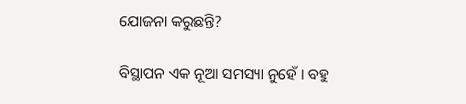ଯୋଜନା କରୁଛନ୍ତି?

ବିସ୍ଥାପନ ଏକ ନୂଆ ସମସ୍ୟା ନୁହେଁ । ବହୁ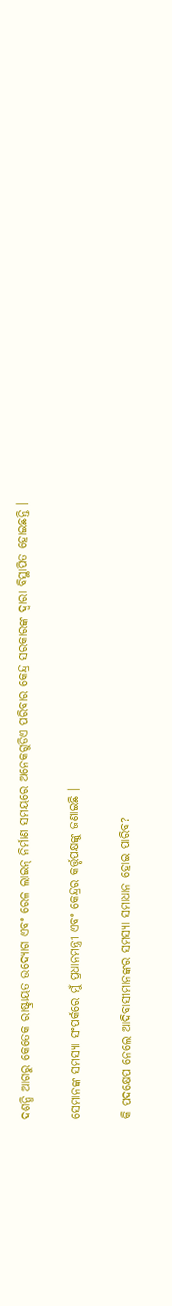ଦଶନ୍ଧି ଆଗରୁ କେତେକ ରାଷ୍ଟ୍ରାୟତ ଉଦ୍ୟୋଗ ଏବଂ ରେଳ ଲାଇନ୍ ନିର୍ମାଣ ସମୟରେ ଅନେକଗୁଡିଏ ପରିବାର କେନ୍ଦ୍ର ସରକାରଙ୍କ ଦ୍ୱାରା ବିସ୍ଥାପିତ ହୋଇଛନ୍ତି ।

ସେମାନଙ୍କ ସମସ୍ୟା ସଂପର୍କରେ ମୁଁ ପ୍ରଧାନମନ୍ତ୍ରୀ ଏବଂ କେନ୍ଦ୍ରର କର୍ତ୍ତୃପକ୍ଷଙ୍କୁ ଜଣାଇଛି ।

କି ପଦକ୍ଷେପ ନେଲେ ଆଦିବାସୀମାନଙ୍କର ସମସ୍ୟା ସମାଧାନ ହୋଇ ପାରିବ?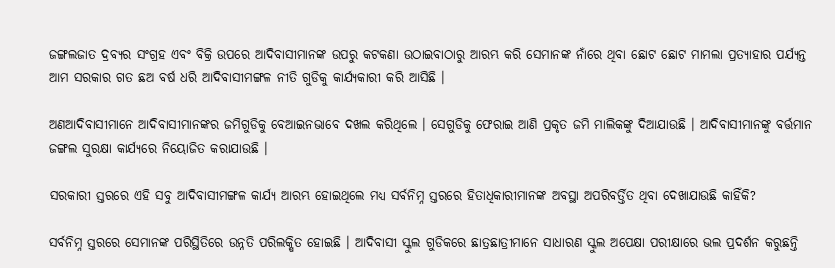ଜଙ୍ଗଲଜାତ ଦ୍ରବ୍ୟର ସଂଗ୍ରହ ଏବଂ ବିକ୍ରି ଉପରେ ଆଦିବାସୀମାନଙ୍କ ଉପରୁ କଟକଣା ଉଠାଇବାଠାରୁ ଆରମ୍ଭ କରି ସେମାନଙ୍କ ନାଁରେ ଥିବା ଛୋଟ ଛୋଟ ମାମଲା ପ୍ରତ୍ୟାହାର ପର୍ଯ୍ୟନ୍ତ ଆମ ସରକାର ଗତ ଛଅ ବର୍ଷ ଧରି ଆଦିବାସୀମଙ୍ଗଳ ନୀତି ଗୁଡିକୁ କାର୍ଯ୍ୟକାରୀ କରି ଆସିଛି ।

ଅଣଆଦିବାସୀମାନେ ଆଦିବାସୀମାନଙ୍କର ଜମିଗୁଡିକୁ ବେଆଇନଭାବେ ଦଖଲ କରିଥିଲେ । ସେଗୁଡିକୁ ଫେରାଇ ଆଣି ପ୍ରକୃତ ଜମି ମାଲିକଙ୍କୁ ଦିଆଯାଉଛି । ଆଦିବାସୀମାନଙ୍କୁ ବର୍ତ୍ତମାନ ଜଙ୍ଗଲ ସୁରକ୍ଷା କାର୍ଯ୍ୟରେ ନିୟୋଜିତ କରାଯାଉଛି ।

ସରକାରୀ ସ୍ତରରେ ଏହି ସବୁ ଆଦିବାସୀମଙ୍ଗଳ କାର୍ଯ୍ୟ ଆରମ୍ଭ ହୋଇଥିଲେ ମଧ୍ୟ ସର୍ବନିମ୍ନ ସ୍ତରରେ ହିତାଧିକାରୀମାନଙ୍କ ଅବସ୍ଥା ଅପରିବର୍ତ୍ତିତ ଥିବା ଦେଖାଯାଉଛି କାହିଁକି?

ସର୍ବନିମ୍ନ ସ୍ତରରେ ସେମାନଙ୍କ ପରିସ୍ଥିତିରେ ଉନ୍ନତି ପରିଲକ୍ଷିତ ହୋଇଛି । ଆଦିବାସୀ ସ୍କୁଲ ଗୁଡିକରେ ଛାତ୍ରଛାତ୍ରୀମାନେ ସାଧାରଣ ସ୍କୁଲ ଅପେକ୍ଷା ପରୀକ୍ଷାରେ ଭଲ ପ୍ରଦର୍ଶନ କରୁଛନ୍ତି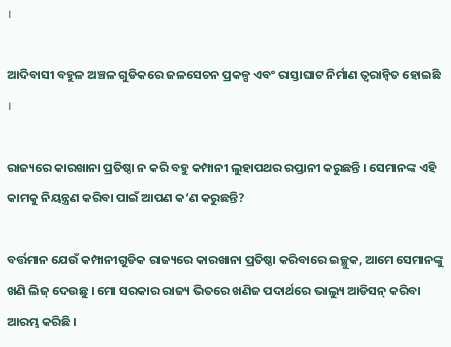।

ଆଦିବାସୀ ବହୁଳ ଅଞ୍ଚଳ ଗୁଡିକରେ ଜଳସେଚନ ପ୍ରକଳ୍ପ ଏବଂ ରାସ୍ତାଘାଟ ନିର୍ମାଣ ତ୍ୱରାନ୍ୱିତ ହୋଇଛି ।

ରାଜ୍ୟରେ କାରଖାନା ପ୍ରତିଷ୍ଠା ନ କରି ବହୁ କମ୍ପାନୀ ଲୁହାପଥର ରପ୍ତାନୀ କରୁଛନ୍ତି । ସେମାନଙ୍କ ଏହି କାମକୁ ନିୟନ୍ତ୍ରଣ କରିବା ପାଇଁ ଆପଣ କ’ଣ କରୁଛନ୍ତି?

ବର୍ତ୍ତମାନ ଯେଉଁ କମ୍ପାନୀଗୁଡିକ ରାଜ୍ୟରେ କାରଖାନା ପ୍ରତିଷ୍ଠା କରିବାରେ ଇଚ୍ଛୁକ, ଆମେ ସେମାନଙ୍କୁ ଖଣି ଲିଜ୍ ଦେଉଛୁ । ମୋ ସରକାର ରାଜ୍ୟ ଭିତରେ ଖଣିଜ ପଦାର୍ଥରେ ଭାଲ୍ୟୁ ଆଡିସନ୍ କରିବା ଆରମ୍ଭ କରିଛି ।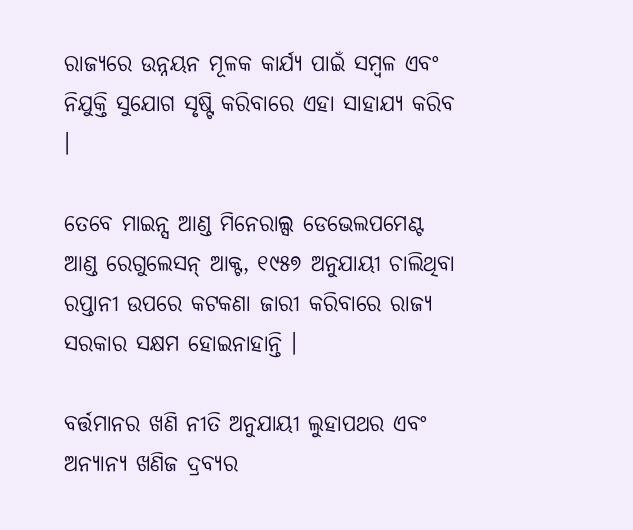ରାଜ୍ୟରେ ଉନ୍ନୟନ ମୂଳକ କାର୍ଯ୍ୟ ପାଇଁ ସମ୍ବଳ ଏବଂ ନିଯୁକ୍ତି ସୁଯୋଗ ସୃଷ୍ଟି କରିବାରେ ଏହା ସାହାଯ୍ୟ କରିବ ।

ତେବେ ମାଇନ୍ସ ଆଣ୍ଡ ମିନେରାଲ୍ସ ଡେଭେଲପମେଣ୍ଟ ଆଣ୍ଡ ରେଗୁଲେସନ୍ ଆକ୍ଟ, ୧୯୫୭ ଅନୁଯାୟୀ ଚାଲିଥିବା ରପ୍ତାନୀ ଉପରେ କଟକଣା ଜାରୀ କରିବାରେ ରାଜ୍ୟ ସରକାର ସକ୍ଷମ ହୋଇନାହାନ୍ତି ।

ବର୍ତ୍ତମାନର ଖଣି ନୀତି ଅନୁଯାୟୀ ଲୁହାପଥର ଏବଂ ଅନ୍ୟାନ୍ୟ ଖଣିଜ ଦ୍ରବ୍ୟର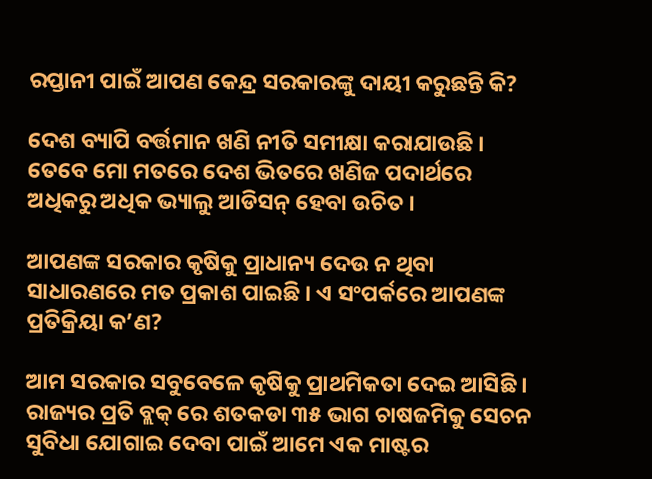ରପ୍ତାନୀ ପାଇଁ ଆପଣ କେନ୍ଦ୍ର ସରକାରଙ୍କୁ ଦାୟୀ କରୁଛନ୍ତି କି?

ଦେଶ ବ୍ୟାପି ବର୍ତ୍ତମାନ ଖଣି ନୀତି ସମୀକ୍ଷା କରାଯାଉଛି । ତେବେ ମୋ ମତରେ ଦେଶ ଭିତରେ ଖଣିଜ ପଦାର୍ଥରେ ଅଧିକରୁ ଅଧିକ ଭ୍ୟାଲୁ ଆଡିସନ୍ ହେବା ଉଚିତ ।

ଆପଣଙ୍କ ସରକାର କୃଷିକୁ ପ୍ରାଧାନ୍ୟ ଦେଉ ନ ଥିବା ସାଧାରଣରେ ମତ ପ୍ରକାଶ ପାଇଛି । ଏ ସଂପର୍କରେ ଆପଣଙ୍କ ପ୍ରତିକ୍ରିୟା କ’ଣ?

ଆମ ସରକାର ସବୁବେଳେ କୃଷିକୁ ପ୍ରାଥମିକତା ଦେଇ ଆସିଛି । ରାଜ୍ୟର ପ୍ରତି ବ୍ଲକ୍ ରେ ଶତକଡା ୩୫ ଭାଗ ଚାଷଜମିକୁ ସେଚନ ସୁବିଧା ଯୋଗାଇ ଦେବା ପାଇଁ ଆମେ ଏକ ମାଷ୍ଟର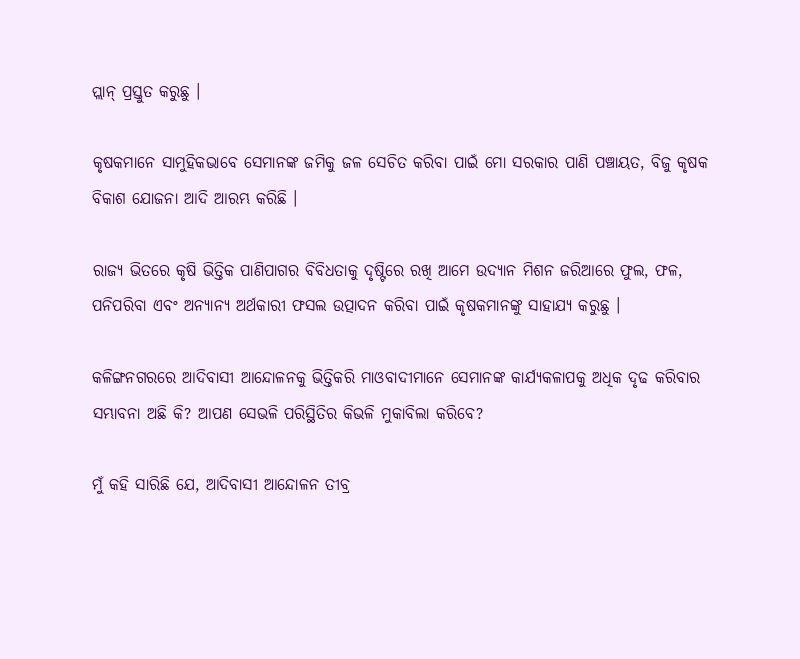ପ୍ଲାନ୍ ପ୍ରସ୍ତୁତ କରୁଛୁ ।

କୃଷକମାନେ ସାମୁହିକଭାବେ ସେମାନଙ୍କ ଜମିକୁ ଜଳ ସେଚିତ କରିବା ପାଇଁ ମୋ ସରକାର ପାଣି ପଞ୍ଚାୟତ, ବିଜୁ କୃଷକ ବିକାଶ ଯୋଜନା ଆଦି ଆରମ୍ଭ କରିଛି ।

ରାଜ୍ୟ ଭିତରେ କୃଷି ଭିତ୍ତିକ ପାଣିପାଗର ବିବିଧତାକୁ ଦୃଷ୍ଟିରେ ରଖି ଆମେ ଉଦ୍ୟାନ ମିଶନ ଜରିଆରେ ଫୁଲ, ଫଳ, ପନିପରିବା ଏବଂ ଅନ୍ୟାନ୍ୟ ଅର୍ଥକାରୀ ଫସଲ ଉତ୍ପାଦନ କରିବା ପାଇଁ କୃଷକମାନଙ୍କୁ ସାହାଯ୍ୟ କରୁଛୁ ।

କଳିଙ୍ଗନଗରରେ ଆଦିବାସୀ ଆନ୍ଦୋଳନକୁ ଭିତ୍ତିକରି ମାଓବାଦୀମାନେ ସେମାନଙ୍କ କାର୍ଯ୍ୟକଳାପକୁ ଅଧିକ ଦୃଢ କରିବାର ସମ୍ଭାବନା ଅଛି କି? ଆପଣ ସେଭଳି ପରିସ୍ଥିତିର କିଭଳି ମୁକାବିଲା କରିବେ?

ମୁଁ କହି ସାରିଛି ଯେ, ଆଦିବାସୀ ଆନ୍ଦୋଳନ ତୀବ୍ର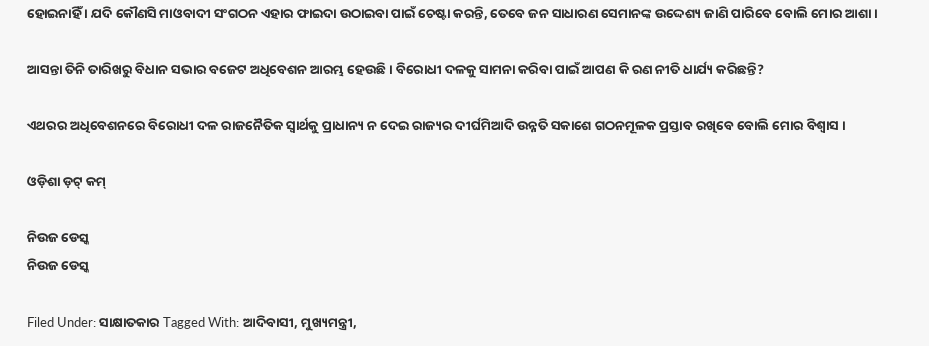ହୋଇନାହିଁ । ଯଦି କୌଣସି ମାଓବାଦୀ ସଂଗଠନ ଏହାର ଫାଇଦା ଉଠାଇବା ପାଇଁ ଚେଷ୍ଟା କରନ୍ତି, ତେବେ ଜନ ସାଧାରଣ ସେମାନଙ୍କ ଉଦ୍ଦେଶ୍ୟ ଜାଣି ପାରିବେ ବୋଲି ମୋର ଆଶା ।

ଆସନ୍ତା ତିନି ତାରିଖରୁ ବିଧାନ ସଭାର ବଜେଟ ଅଧିବେଶନ ଆରମ୍ଭ ହେଉଛି । ବିରୋଧୀ ଦଳକୁ ସାମନା କରିବା ପାଇଁ ଆପଣ କି ରଣ ନୀତି ଧାର୍ଯ୍ୟ କରିଛନ୍ତି?

ଏଥରର ଅଧିବେଶନରେ ବିରୋଧୀ ଦଳ ରାଜନୈତିକ ସ୍ୱାର୍ଥକୁ ପ୍ରାଧାନ୍ୟ ନ ଦେଇ ରାଜ୍ୟର ଦୀର୍ଘମିଆଦି ଉନ୍ନତି ସକାଶେ ଗଠନମୂଳକ ପ୍ରସ୍ତାବ ରଖିବେ ବୋଲି ମୋର ବିଶ୍ୱାସ ।

ଓଡ଼ିଶା ଡ଼ଟ୍ କମ୍

ନିଉଜ ଡେସ୍କ
ନିଉଜ ଡେସ୍କ

Filed Under: ସାକ୍ଷାତକାର Tagged With: ଆଦିବାସୀ, ମୁଖ୍ୟମନ୍ତ୍ରୀ,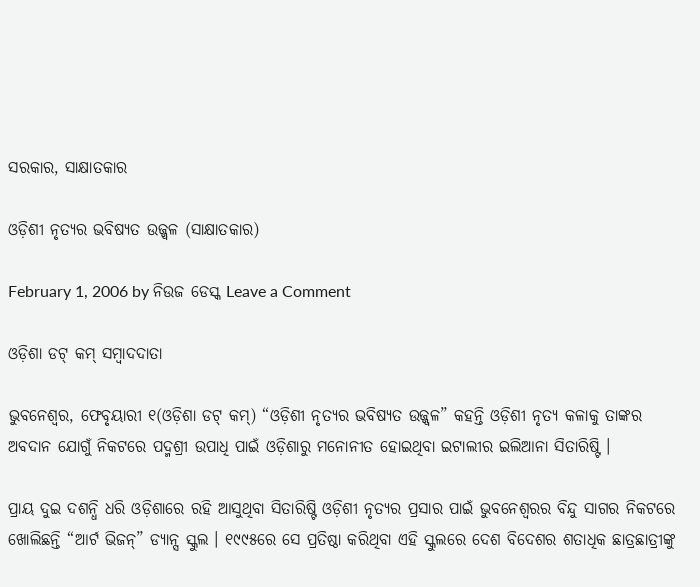ସରକାର, ସାକ୍ଷାତକାର

ଓଡ଼ିଶୀ ନୃତ୍ୟର ଭବିଷ୍ୟତ ଉଜ୍ଜ୍ୱଳ (ସାକ୍ଷାତକାର)

February 1, 2006 by ନିଉଜ ଡେସ୍କ Leave a Comment

ଓଡ଼ିଶା ଡଟ୍ କମ୍ ସମ୍ବାଦଦାତା

ଭୁବନେଶ୍ୱର, ଫେବୃୟାରୀ ୧(ଓଡ଼ିଶା ଡଟ୍ କମ୍) “ଓଡ଼ିଶୀ ନୃତ୍ୟର ଭବିଷ୍ୟତ ଉଜ୍ଜ୍ୱଳ” କହନ୍ତି ଓଡ଼ିଶୀ ନୃତ୍ୟ କଳାକୁ ତାଙ୍କର ଅବଦାନ ଯୋଗୁଁ ନିକଟରେ ପଦ୍ମଶ୍ରୀ ଉପାଧି ପାଇଁ ଓଡ଼ିଶାରୁ ମନୋନୀତ ହୋଇଥିବା ଇଟାଲୀର ଇଲିଆନା ସିତାରିଷ୍ଟି ।

ପ୍ରାୟ ଦୁଇ ଦଶନ୍ଧି ଧରି ଓଡ଼ିଶାରେ ରହି ଆସୁଥିବା ସିତାରିଷ୍ଟି ଓଡ଼ିଶୀ ନୃତ୍ୟର ପ୍ରସାର ପାଇଁ ଭୁବନେଶ୍ୱରର ବିନ୍ଦୁ ସାଗର ନିକଟରେ ଖୋଲିଛନ୍ତି “ଆର୍ଟ ଭିଜନ୍” ଡ୍ୟାନ୍ସ ସ୍କୁଲ । ୧୯୯୫ରେ ସେ ପ୍ରତିଷ୍ଠା କରିଥିବା ଏହି ସ୍କୁଲରେ ଦେଶ ବିଦେଶର ଶତାଧିକ ଛାତ୍ରଛାତ୍ରୀଙ୍କୁ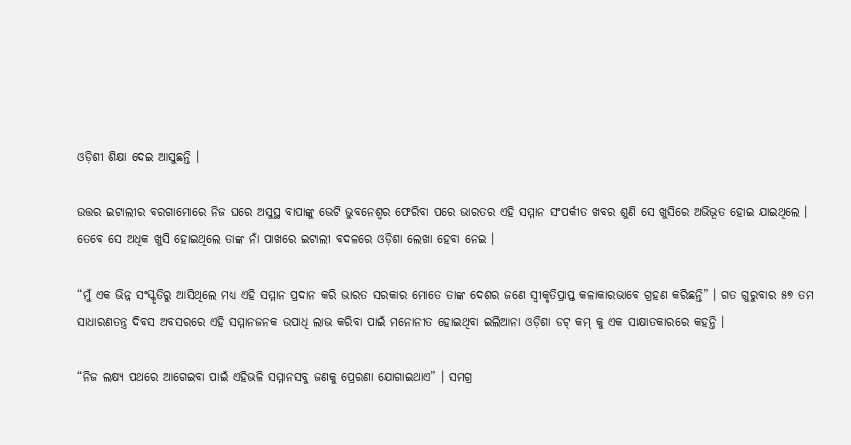ଓଡ଼ିଶୀ ଶିକ୍ଷା ଦେଇ ଆସୁଛନ୍ତି ।

ଉତ୍ତର ଇଟାଲୀର ବରଗାମୋରେ ନିଜ ଘରେ ଅସୁସ୍ଥ ବାପାଙ୍କୁ ଭେଟି ଭୁବନେଶ୍ୱର ଫେରିବା ପରେ ଭାରତର ଏହି ସମ୍ମାନ ସଂପର୍କୀତ ଖବର ଶୁଣି ସେ ଖୁସିରେ ଅଭିଭୂତ ହୋଇ ଯାଇଥିଲେ । ତେବେ ସେ ଅଧିକ ଖୁସି ହୋଇଥିଲେ ତାଙ୍କ ନାଁ ପାଖରେ ଇଟାଲୀ ବଦଳରେ ଓଡ଼ିଶା ଲେଖା ହେବା ନେଇ ।

“ମୁଁ ଏକ ଭିନ୍ନ ସଂସ୍କୃତିରୁ ଆସିଥିଲେ ମଧ୍ୟ ଏହି ସମ୍ମାନ ପ୍ରଦାନ କରି ଭାରତ ସରକାର ମୋତେ ତାଙ୍କ ଦେଶର ଜଣେ ସ୍ୱୀକୃତିପ୍ରାପ୍ତ କଳାକାରଭାବେ ଗ୍ରହଣ କରିଛନ୍ତି” । ଗତ ଗୁରୁବାର ୫୭ ତମ ସାଧାରଣତନ୍ତ୍ର ଦିବସ ଅବସରରେ ଏହି ସମ୍ମାନଜନକ ଉପାଧି ଲାଭ କରିବା ପାଇଁ ମନୋନୀତ ହୋଇଥିବା ଇଲିଆନା ଓଡ଼ିଶା ଡଟ୍ କମ୍ କୁ ଏକ ସାକ୍ଷାତକାରରେ କହନ୍ତି ।

“ନିଜ ଲକ୍ଷ୍ୟ ପଥରେ ଆଗେଇବା ପାଇଁ ଏହିଭଳି ସମ୍ମାନସବୁ ଜଣକୁ ପ୍ରେରଣା ଯୋଗାଇଥାଏ” । ସମଗ୍ର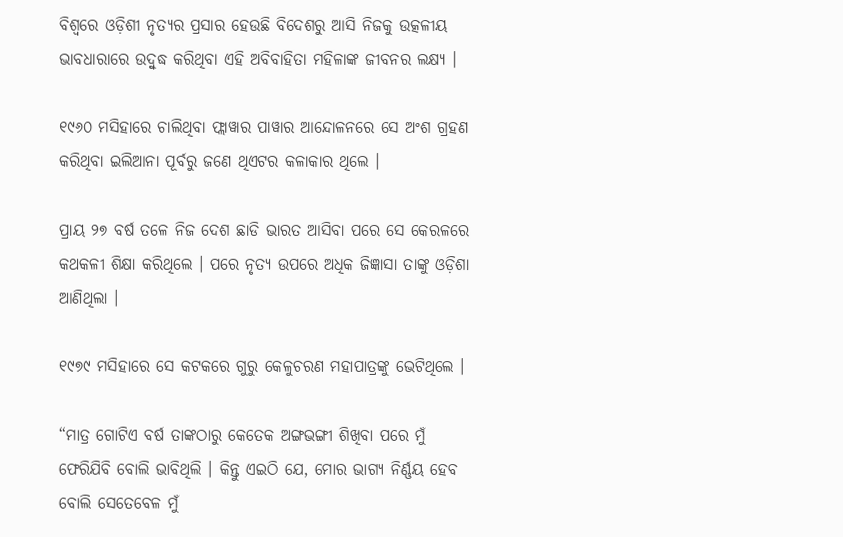ବିଶ୍ୱରେ ଓଡ଼ିଶୀ ନୃତ୍ୟର ପ୍ରସାର ହେଉଛି ବିଦେଶରୁ ଆସି ନିଜକୁ ଉତ୍କଳୀୟ ଭାବଧାରାରେ ଉଦ୍ବୁଦ୍ଧ କରିଥିବା ଏହି ଅବିବାହିତା ମହିଳାଙ୍କ ଜୀବନର ଲକ୍ଷ୍ୟ ।

୧୯୬୦ ମସିହାରେ ଚାଲିଥିବା ଫ୍ଲାୱାର ପାୱାର ଆନ୍ଦୋଳନରେ ସେ ଅଂଶ ଗ୍ରହଣ କରିଥିବା ଇଲିଆନା ପୂର୍ବରୁ ଜଣେ ଥିଏଟର କଳାକାର ଥିଲେ ।

ପ୍ରାୟ ୨୭ ବର୍ଷ ତଳେ ନିଜ ଦେଶ ଛାଡି ଭାରତ ଆସିବା ପରେ ସେ କେରଳରେ କଥକଳୀ ଶିକ୍ଷା କରିଥିଲେ । ପରେ ନୃତ୍ୟ ଉପରେ ଅଧିକ ଜିଜ୍ଞାସା ତାଙ୍କୁ ଓଡ଼ିଶା ଆଣିଥିଲା ।

୧୯୭୯ ମସିହାରେ ସେ କଟକରେ ଗୁରୁ କେଳୁଚରଣ ମହାପାତ୍ରଙ୍କୁ ଭେଟିଥିଲେ ।

“ମାତ୍ର ଗୋଟିଏ ବର୍ଷ ତାଙ୍କଠାରୁ କେତେକ ଅଙ୍ଗଭଙ୍ଗୀ ଶିଖିବା ପରେ ମୁଁ ଫେରିଯିବି ବୋଲି ଭାବିଥିଲି । କିନ୍ତୁ ଏଇଠି ଯେ, ମୋର ଭାଗ୍ୟ ନିର୍ଣ୍ଣୟ ହେବ ବୋଲି ସେତେବେଳ ମୁଁ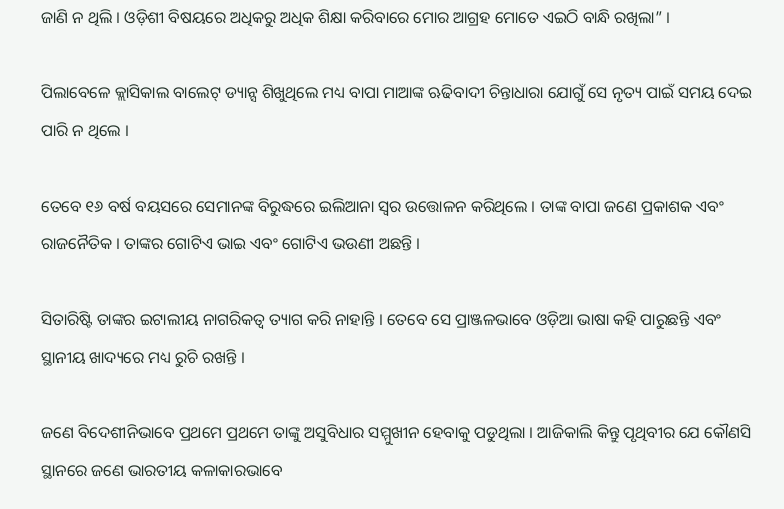ଜାଣି ନ ଥିଲି । ଓଡ଼ିଶୀ ବିଷୟରେ ଅଧିକରୁ ଅଧିକ ଶିକ୍ଷା କରିବାରେ ମୋର ଆଗ୍ରହ ମୋତେ ଏଇଠି ବାନ୍ଧି ରଖିଲା” ।

ପିଲାବେଳେ କ୍ଲାସିକାଲ ବାଲେଟ୍ ଡ୍ୟାନ୍ସ ଶିଖୁଥିଲେ ମଧ୍ୟ ବାପା ମାଆଙ୍କ ଋଢିବାଦୀ ଚିନ୍ତାଧାରା ଯୋଗୁଁ ସେ ନୃତ୍ୟ ପାଇଁ ସମୟ ଦେଇ ପାରି ନ ଥିଲେ ।

ତେବେ ୧୬ ବର୍ଷ ବୟସରେ ସେମାନଙ୍କ ବିରୁଦ୍ଧରେ ଇଲିଆନା ସ୍ୱର ଉତ୍ତୋଳନ କରିଥିଲେ । ତାଙ୍କ ବାପା ଜଣେ ପ୍ରକାଶକ ଏବଂ ରାଜନୈତିକ । ତାଙ୍କର ଗୋଟିଏ ଭାଇ ଏବଂ ଗୋଟିଏ ଭଉଣୀ ଅଛନ୍ତି ।

ସିତାରିଷ୍ଟି ତାଙ୍କର ଇଟାଲୀୟ ନାଗରିକତ୍ୱ ତ୍ୟାଗ କରି ନାହାନ୍ତି । ତେବେ ସେ ପ୍ରାଞ୍ଜଳଭାବେ ଓଡ଼ିଆ ଭାଷା କହି ପାରୁଛନ୍ତି ଏବଂ ସ୍ଥାନୀୟ ଖାଦ୍ୟରେ ମଧ୍ୟ ରୁଚି ରଖନ୍ତି ।

ଜଣେ ବିଦେଶୀନିଭାବେ ପ୍ରଥମେ ପ୍ରଥମେ ତାଙ୍କୁ ଅସୁବିଧାର ସମ୍ମୁଖୀନ ହେବାକୁ ପଡୁଥିଲା । ଆଜିକାଲି କିନ୍ତୁ ପୃଥିବୀର ଯେ କୌଣସି ସ୍ଥାନରେ ଜଣେ ଭାରତୀୟ କଳାକାରଭାବେ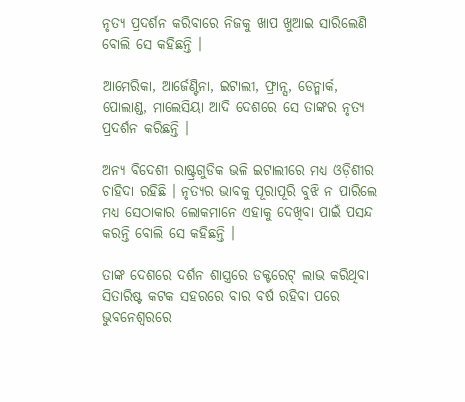ନୃତ୍ୟ ପ୍ରଦର୍ଶନ କରିବାରେ ନିଜକୁ ଖାପ ଖୁଆଇ ସାରିଲେଣି ବୋଲି ସେ କହିଛନ୍ତି ।

ଆମେରିକା, ଆର୍ଜେଣ୍ଟିନା, ଇଟାଲୀ, ଫ୍ରାନ୍ସ, ଡେନ୍ମାର୍କ, ପୋଲାଣ୍ଡ, ମାଲେସିୟା ଆଦି ଦେଶରେ ସେ ତାଙ୍କର ନୃତ୍ୟ ପ୍ରଦର୍ଶନ କରିଛନ୍ତି ।

ଅନ୍ୟ ବିଦେଶୀ ରାଷ୍ଟ୍ରଗୁଡିକ ଭଳି ଇଟାଲୀରେ ମଧ୍ୟ ଓଡ଼ିଶୀର ଚାହିଦା ରହିଛି । ନୃତ୍ୟର ଭାବକୁ ପୂରାପୂରି ବୁଝି ନ ପାରିଲେ ମଧ୍ୟ ସେଠାକାର ଲୋକମାନେ ଏହାକୁ ଦେଖିବା ପାଇଁ ପସନ୍ଦ କରନ୍ତି ବୋଲି ସେ କହିଛନ୍ତି ।

ତାଙ୍କ ଦେଶରେ ଦର୍ଶନ ଶାସ୍ତ୍ରରେ ଡକ୍ଟରେଟ୍ ଲାଭ କରିଥିବା ସିତାରିଷ୍ଟ କଟକ ସହରରେ ବାର ବର୍ଷ ରହିବା ପରେ ଭୁବନେଶ୍ୱରରେ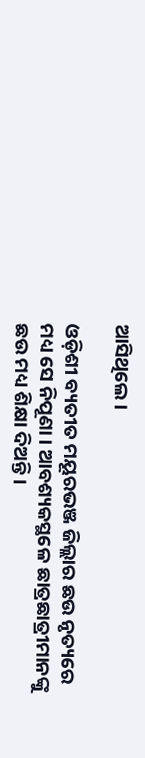ଆସିଥିଲେ ।

ଓଡ଼ିଶୀ ବ୍ୟତୀତ ମୟୂରଭଞ୍ଜ ଜିଲ୍ଲାର ଛଉ ନୃତ୍ୟରେ ମଧ୍ୟ ସେ ନିପୂଣା । ଆବଶ୍ୟକସ୍ଥଳେ ଛାତ୍ରଛାତ୍ରୀମାନଙ୍କୁ ଛଉ ମଧ୍ୟ ଶିକ୍ଷା ଦିଅନ୍ତି ।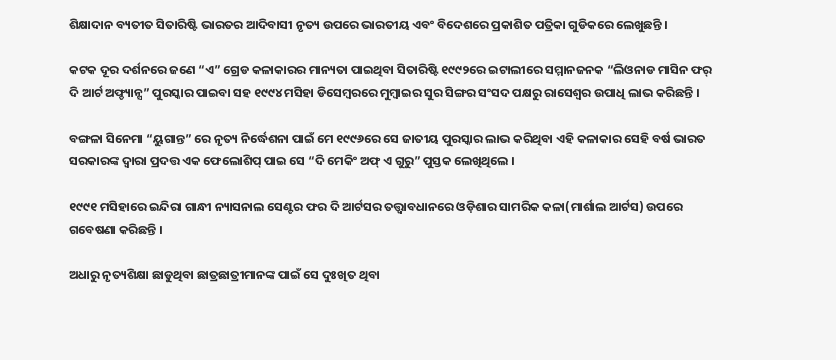ଶିକ୍ଷାଦାନ ବ୍ୟତୀତ ସିତାରିଷ୍ଟି ଭାରତର ଆଦିବାସୀ ନୃତ୍ୟ ଉପରେ ଭାରତୀୟ ଏବଂ ବିଦେଶରେ ପ୍ରକାଶିତ ପତ୍ରିକା ଗୁଡିକରେ ଲେଖୁଛନ୍ତି ।

କଟକ ଦୂର ଦର୍ଶନରେ ଜଣେ “ଏ” ଗ୍ରେଡ କଳାକାରର ମାନ୍ୟତା ପାଇଥିବା ସିତାରିଷ୍ଟି ୧୯୯୨ରେ ଇଟାଲୀରେ ସମ୍ମାନଜନକ “ଲିଓନାଡ ମାସିନ ଫର୍ ଦି ଆର୍ଟ ଅଫ୍ଡ୍ୟାନ୍ସ” ପୁରସ୍କାର ପାଇବା ସହ ୧୯୯୪ ମସିହା ଡିସେମ୍ବରରେ ମୁମ୍ବାଇର ସୁର ସିଙ୍ଗର ସଂସଦ ପକ୍ଷରୁ ରାସେଶ୍ୱର ଉପାଧି ଲାଭ କରିଛନ୍ତି ।

ବଙ୍ଗଳା ସିନେମା “ୟୁଗାନ୍ତ” ରେ ନୃତ୍ୟ ନିର୍ଦ୍ଧେଶନା ପାଇଁ ମେ ୧୯୯୬ରେ ସେ ଜାତୀୟ ପୁରସ୍କାର ଲାଭ କରିଥିବା ଏହି କଳାକାର ସେହି ବର୍ଷ ଭାରତ ସରକାରଙ୍କ ଦ୍ୱାରା ପ୍ରଦତ୍ତ ଏକ ଫେଲୋଶିପ୍ ପାଇ ସେ “ଦି ମେକିଂ ଅଫ୍ ଏ ଗୁରୁ” ପୁସ୍ତକ ଲେଖିଥିଲେ ।

୧୯୯୧ ମସିହାରେ ଇନ୍ଦିରା ଗାନ୍ଧୀ ନ୍ୟାସନାଲ ସେଣ୍ଟର ଫର ଦି ଆର୍ଟସର ତତ୍ତ୍ୱାବଧାନରେ ଓଡ଼ିଶାର ସାମରିକ କଳା(ମାର୍ଶାଲ ଆର୍ଟସ) ଉପରେ ଗବେଷଣା କରିଛନ୍ତି ।

ଅଧାରୁ ନୃତ୍ୟଶିକ୍ଷା ଛାଡୁଥିବା ଛାତ୍ରଛାତ୍ରୀମାନଙ୍କ ପାଇଁ ସେ ଦୁଃଖିତ ଥିବା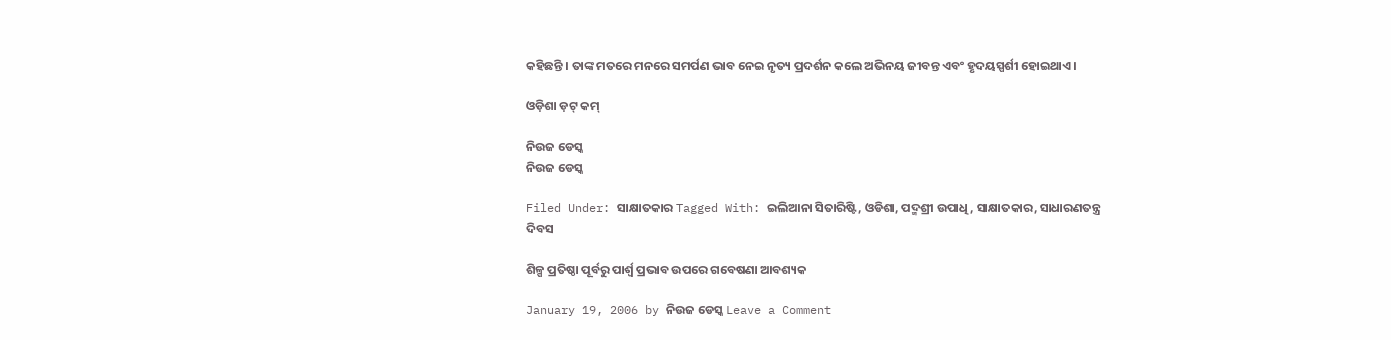କହିଛନ୍ତି । ତାଙ୍କ ମତରେ ମନରେ ସମର୍ପଣ ଭାବ ନେଇ ନୃତ୍ୟ ପ୍ରଦର୍ଶନ କଲେ ଅଭିନୟ ଜୀବନ୍ତ ଏବଂ ହୃଦୟସ୍ପର୍ଶୀ ହୋଇଥାଏ ।

ଓଡ଼ିଶା ଡ଼ଟ୍ କମ୍

ନିଉଜ ଡେସ୍କ
ନିଉଜ ଡେସ୍କ

Filed Under: ସାକ୍ଷାତକାର Tagged With: ଇଲିଆନା ସିତାରିଷ୍ଟି, ଓଡିଶା, ପଦ୍ମଶ୍ରୀ ଉପାଧି, ସାକ୍ଷାତକାର, ସାଧାରଣତନ୍ତ୍ର ଦିବସ

ଶିଳ୍ପ ପ୍ରତିଷ୍ଠା ପୂର୍ବରୁ ପାର୍ଶ୍ଵ ପ୍ରଭାବ ଉପରେ ଗବେଷଣା ଆବଶ୍ୟକ

January 19, 2006 by ନିଉଜ ଡେସ୍କ Leave a Comment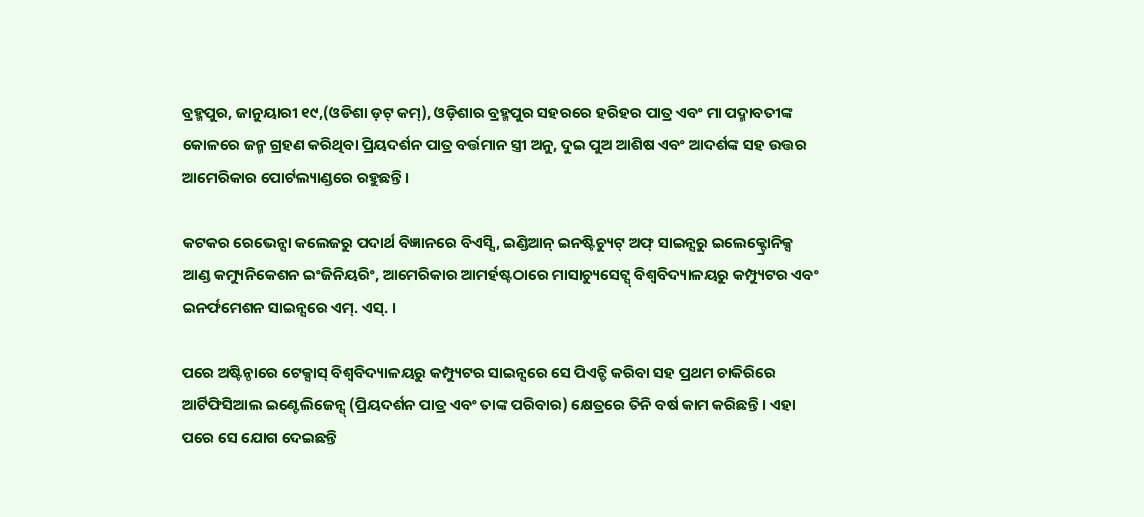ବ୍ରହ୍ମପୁର, ଜାନୁୟାରୀ ୧୯,(ଓଡିଶା ଡ଼ଟ୍ କମ୍), ଓଡ଼ିଶାର ବ୍ରହ୍ମପୁର ସହରରେ ହରିହର ପାତ୍ର ଏବଂ ମା ପଦ୍ମାବତୀଙ୍କ କୋଳରେ ଜନ୍ମ ଗ୍ରହଣ କରିଥିବା ପ୍ରିୟଦର୍ଶନ ପାତ୍ର ବର୍ତ୍ତମାନ ସ୍ତ୍ରୀ ଅନୁ, ଦୁଇ ପୁଅ ଆଶିଷ ଏବଂ ଆଦର୍ଶଙ୍କ ସହ ଉତ୍ତର ଆମେରିକାର ପୋର୍ଟଲ୍ୟାଣ୍ଡରେ ରହୁଛନ୍ତି ।

କଟକର ରେଭେନ୍ସା କଲେଜରୁ ପଦାର୍ଥ ବିଜ୍ଞାନରେ ବିଏସ୍ସି, ଇଣ୍ଡିଆନ୍ ଇନଷ୍ଟିଚ୍ୟୁଟ୍ ଅଫ୍ ସାଇନ୍ସରୁ ଇଲେକ୍ଟ୍ରୋନିକ୍ସ ଆଣ୍ଡ କମ୍ୟୁନିକେଶନ ଇଂଜିନିୟରିଂ, ଆମେରିକାର ଆମର୍ହଷ୍ଟଠାରେ ମାସାଚ୍ୟୁସେଟ୍ସ୍ ବିଶ୍ୱବିଦ୍ୟାଳୟରୁ କମ୍ପ୍ୟୁଟର ଏବଂ ଇନର୍ଫମେଶନ ସାଇନ୍ସରେ ଏମ୍. ଏସ୍. ।

ପରେ ଅଷ୍ଟିନ୍ଠାରେ ଟେକ୍ସାସ୍ ବିଶ୍ୱବିଦ୍ୟାଳୟରୁ କମ୍ପ୍ୟୁଟର ସାଇନ୍ସରେ ସେ ପିଏଚ୍ଡି କରିବା ସହ ପ୍ରଥମ ଚାକିରିରେ ଆର୍ଟିଫିସିଆଲ ଇଣ୍ଟେଲିଜେନ୍ସ୍ (ପ୍ରିୟଦର୍ଶନ ପାତ୍ର ଏବଂ ତାଙ୍କ ପରିବାର) କ୍ଷେତ୍ରରେ ତିନି ବର୍ଷ କାମ କରିଛନ୍ତି । ଏହା ପରେ ସେ ଯୋଗ ଦେଇଛନ୍ତି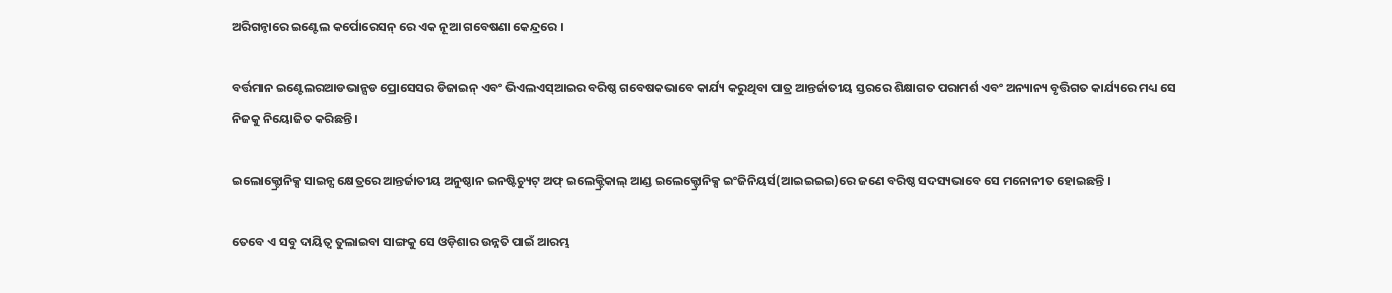ଅରିଗନ୍ଠାରେ ଇଣ୍ଟେଲ କର୍ପୋରେସନ୍ ରେ ଏକ ନୂଆ ଗବେଷଣା କେନ୍ଦ୍ରରେ ।

ବର୍ତ୍ତମାନ ଇଣ୍ଟେଲରଆଡଭାନ୍ସଡ ପ୍ରୋସେସର ଡିଜାଇନ୍ ଏବଂ ଭିଏଲଏସ୍ଆଇର ବରିଷ୍ଠ ଗବେଷକଭାବେ କାର୍ଯ୍ୟ କରୁଥିବା ପାତ୍ର ଆନ୍ତର୍ଜାତୀୟ ସ୍ତରରେ ଶିକ୍ଷାଗତ ପରାମର୍ଶ ଏବଂ ଅନ୍ୟାନ୍ୟ ବୃତ୍ତିଗତ କାର୍ଯ୍ୟରେ ମଧ୍ୟ ସେ ନିଜକୁ ନିୟୋଜିତ କରିଛନ୍ତି ।

ଇଲୋକ୍ଟ୍ରୋନିକ୍ସ ସାଇନ୍ସ କ୍ଷେତ୍ରରେ ଆନ୍ତର୍ଜାତୀୟ ଅନୁଷ୍ଠାନ ଇନଷ୍ଟିଚ୍ୟୁଟ୍ ଅଫ୍ ଇଲେକ୍ଟ୍ରିକାଲ୍ ଆଣ୍ଡ ଇଲେକ୍ଟ୍ରୋନିକ୍ସ ଇଂଜିନିୟର୍ସ(ଆଇଇଇଇ)ରେ ଜଣେ ବରିଷ୍ଠ ସଦସ୍ୟଭାବେ ସେ ମନୋନୀତ ହୋଇଛନ୍ତି ।

ତେବେ ଏ ସବୁ ଦାୟିତ୍ୱ ତୁଲାଇବା ସାଙ୍ଗକୁ ସେ ଓଡ଼ିଶାର ଉନ୍ନତି ପାଇଁ ଆରମ୍ଭ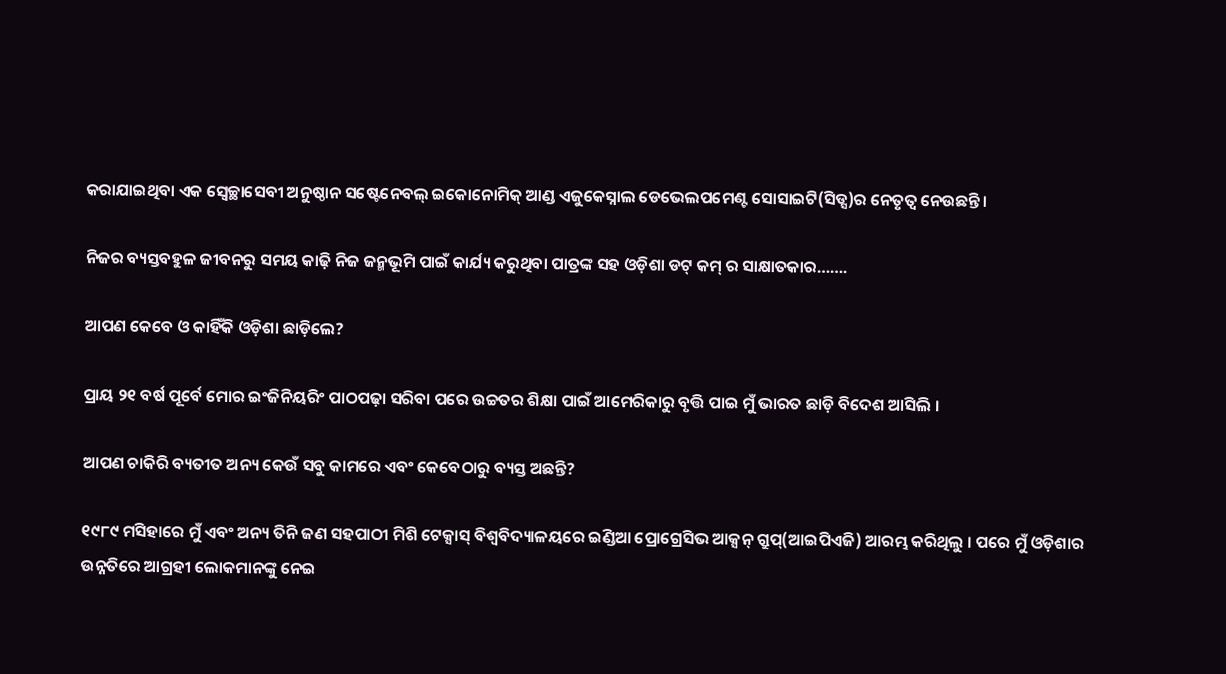କରାଯାଇଥିବା ଏକ ସ୍ୱେଚ୍ଛାସେବୀ ଅନୁଷ୍ଠାନ ସଷ୍ଟେନେବଲ୍ ଇକୋନୋମିକ୍ ଆଣ୍ଡ ଏଜୁକେସ୍ନାଲ ଡେଭେଲପମେଣ୍ଟ ସୋସାଇଟି(ସିଡ୍ସ)ର ନେତୃତ୍ୱ ନେଉଛନ୍ତି ।

ନିଜର ବ୍ୟସ୍ତବହୁଳ ଜୀବନରୁ ସମୟ କାଢ଼ି ନିଜ ଜନ୍ମଭୂମି ପାଇଁ କାର୍ଯ୍ୟ କରୁଥିବା ପାତ୍ରଙ୍କ ସହ ଓଡ଼ିଶା ଡଟ୍ କମ୍ ର ସାକ୍ଷାତକାର…….

ଆପଣ କେବେ ଓ କାହିଁକି ଓଡ଼ିଶା ଛାଡ଼ିଲେ?

ପ୍ରାୟ ୨୧ ବର୍ଷ ପୂର୍ବେ ମୋର ଇଂଜିନିୟରିଂ ପାଠପଢ଼ା ସରିବା ପରେ ଉଚ୍ଚତର ଶିକ୍ଷା ପାଇଁ ଆମେରିକାରୁ ବୃତ୍ତି ପାଇ ମୁଁ ଭାରତ ଛାଡ଼ି ବିଦେଶ ଆସିଲି ।

ଆପଣ ଚାକିରି ବ୍ୟତୀତ ଅନ୍ୟ କେଉଁ ସବୁ କାମରେ ଏବଂ କେବେଠାରୁ ବ୍ୟସ୍ତ ଅଛନ୍ତି?

୧୯୮୯ ମସିହାରେ ମୁଁ ଏବଂ ଅନ୍ୟ ତିନି ଜଣ ସହପାଠୀ ମିଶି ଟେକ୍ସାସ୍ ବିଶ୍ୱବିଦ୍ୟାଳୟରେ ଇଣ୍ଡିଆ ପ୍ରୋଗ୍ରେସିଭ ଆକ୍ସନ୍ ଗ୍ରୁପ୍(ଆଇପିଏଜି) ଆରମ୍ଭ କରିଥିଲୁ । ପରେ ମୁଁ ଓଡ଼ିଶାର ଉନ୍ନତିରେ ଆଗ୍ରହୀ ଲୋକମାନଙ୍କୁ ନେଇ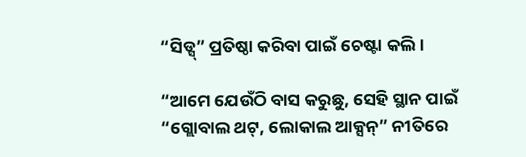“ସିଡ୍ସ୍” ପ୍ରତିଷ୍ଠା କରିବା ପାଇଁ ଚେଷ୍ଟା କଲି ।

“ଆମେ ଯେଉଁଠି ବାସ କରୁଛୁ, ସେହି ସ୍ଥାନ ପାଇଁ “ଗ୍ଲୋବାଲ ଥଟ୍, ଲୋକାଲ ଆକ୍ସନ୍” ନୀତିରେ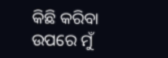କିଛି କରିବା ଉପରେ ମୁଁ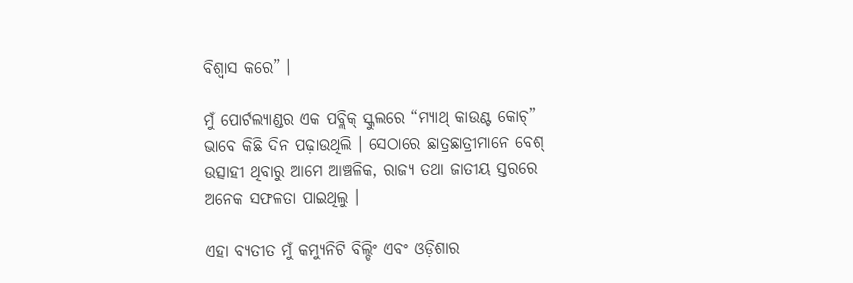ବିଶ୍ୱାସ କରେ” ।

ମୁଁ ପୋର୍ଟଲ୍ୟାଣ୍ଡର ଏକ ପବ୍ଲିକ୍ ସ୍କୁଲରେ “ମ୍ୟାଥ୍ କାଉଣ୍ଟ କୋଚ୍” ଭାବେ କିଛି ଦିନ ପଢ଼ାଉଥିଲି । ସେଠାରେ ଛାତ୍ରଛାତ୍ରୀମାନେ ବେଶ୍ ଉତ୍ସାହୀ ଥିବାରୁ ଆମେ ଆଞ୍ଚଳିକ, ରାଜ୍ୟ ତଥା ଜାତୀୟ ସ୍ତରରେ ଅନେକ ସଫଳତା ପାଇଥିଲୁ ।

ଏହା ବ୍ୟତୀତ ମୁଁ କମ୍ୟୁନିଟି ବିଲ୍ଡିଂ ଏବଂ ଓଡ଼ିଶାର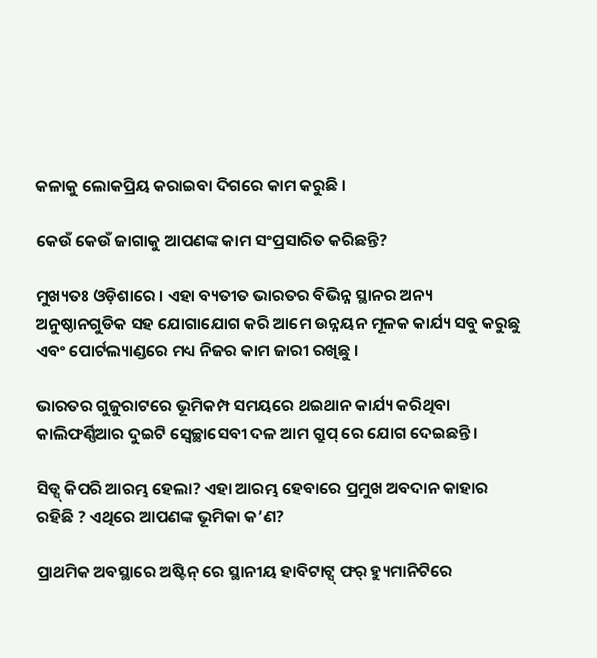କଳାକୁ ଲୋକପ୍ରିୟ କରାଇବା ଦିଗରେ କାମ କରୁଛି ।

କେଉଁ କେଉଁ ଜାଗାକୁ ଆପଣଙ୍କ କାମ ସଂପ୍ରସାରିତ କରିଛନ୍ତି?

ମୁଖ୍ୟତଃ ଓଡ଼ିଶାରେ । ଏହା ବ୍ୟତୀତ ଭାରତର ବିଭିନ୍ନ ସ୍ଥାନର ଅନ୍ୟ ଅନୁଷ୍ଠାନଗୁଡିକ ସହ ଯୋଗାଯୋଗ କରି ଆମେ ଉନ୍ନୟନ ମୂଳକ କାର୍ଯ୍ୟ ସବୁ କରୁଛୁ ଏବଂ ପୋର୍ଟଲ୍ୟାଣ୍ଡରେ ମଧ୍ୟ ନିଜର କାମ ଜାରୀ ରଖିଛୁ ।

ଭାରତର ଗୁଜୁରାଟରେ ଭୂମିକମ୍ପ ସମୟରେ ଥଇଥାନ କାର୍ଯ୍ୟ କରିଥିବା କାଲିଫର୍ଣ୍ଣିଆର ଦୁଇଟି ସ୍ୱେଚ୍ଛାସେବୀ ଦଳ ଆମ ଗ୍ରୁପ୍ ରେ ଯୋଗ ଦେଇଛନ୍ତି ।

ସିଡ୍ସ୍ କିପରି ଆରମ୍ଭ ହେଲା? ଏହା ଆରମ୍ଭ ହେବାରେ ପ୍ରମୁଖ ଅବଦାନ କାହାର ରହିଛି ? ଏଥିରେ ଆପଣଙ୍କ ଭୂମିକା କ’ଣ?

ପ୍ରାଥମିକ ଅବସ୍ଥାରେ ଅଷ୍ଟିନ୍ ରେ ସ୍ଥାନୀୟ ହାବିଟାଟ୍ସ୍ ଫର୍ ହ୍ୟୁମାନିଟିରେ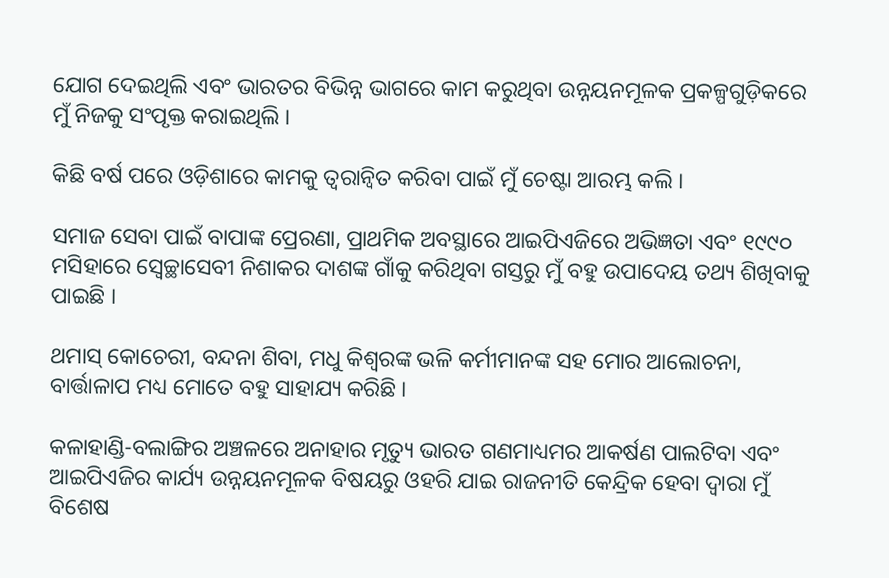ଯୋଗ ଦେଇଥିଲି ଏବଂ ଭାରତର ବିଭିନ୍ନ ଭାଗରେ କାମ କରୁଥିବା ଉନ୍ନୟନମୂଳକ ପ୍ରକଳ୍ପଗୁଡ଼ିକରେ ମୁଁ ନିଜକୁ ସଂପୃକ୍ତ କରାଇଥିଲି ।

କିଛି ବର୍ଷ ପରେ ଓଡ଼ିଶାରେ କାମକୁ ତ୍ୱରାନ୍ୱିତ କରିବା ପାଇଁ ମୁଁ ଚେଷ୍ଟା ଆରମ୍ଭ କଲି ।

ସମାଜ ସେବା ପାଇଁ ବାପାଙ୍କ ପ୍ରେରଣା, ପ୍ରାଥମିକ ଅବସ୍ଥାରେ ଆଇପିଏଜିରେ ଅଭିଜ୍ଞତା ଏବଂ ୧୯୯୦ ମସିହାରେ ସ୍ୱେଚ୍ଛାସେବୀ ନିଶାକର ଦାଶଙ୍କ ଗାଁକୁ କରିଥିବା ଗସ୍ତରୁ ମୁଁ ବହୁ ଉପାଦେୟ ତଥ୍ୟ ଶିଖିବାକୁ ପାଇଛି ।

ଥମାସ୍ କୋଚେରୀ, ବନ୍ଦନା ଶିବା, ମଧୁ କିଶ୍ୱରଙ୍କ ଭଳି କର୍ମୀମାନଙ୍କ ସହ ମୋର ଆଲୋଚନା, ବାର୍ତ୍ତାଳାପ ମଧ୍ୟ ମୋତେ ବହୁ ସାହାଯ୍ୟ କରିଛି ।

କଳାହାଣ୍ଡି-ବଲାଙ୍ଗିର ଅଞ୍ଚଳରେ ଅନାହାର ମୃତ୍ୟୁ ଭାରତ ଗଣମାଧ୍ୟମର ଆକର୍ଷଣ ପାଲଟିବା ଏବଂ ଆଇପିଏଜିର କାର୍ଯ୍ୟ ଉନ୍ନୟନମୂଳକ ବିଷୟରୁ ଓହରି ଯାଇ ରାଜନୀତି କେନ୍ଦ୍ରିକ ହେବା ଦ୍ୱାରା ମୁଁ ବିଶେଷ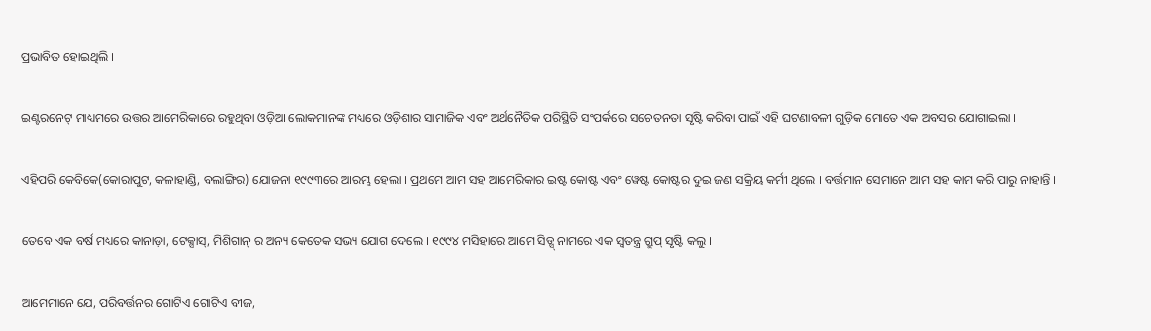ପ୍ରଭାବିତ ହୋଇଥିଲି ।

ଇଣ୍ଟରନେଟ୍ ମାଧ୍ୟମରେ ଉତ୍ତର ଆମେରିକାରେ ରହୁଥିବା ଓଡ଼ିଆ ଲୋକମାନଙ୍କ ମଧ୍ୟରେ ଓଡ଼ିଶାର ସାମାଜିକ ଏବଂ ଅର୍ଥନୈତିକ ପରିସ୍ଥିତି ସଂପର୍କରେ ସଚେତନତା ସୃଷ୍ଟି କରିବା ପାଇଁ ଏହି ଘଟଣାବଳୀ ଗୁଡ଼ିକ ମୋତେ ଏକ ଅବସର ଯୋଗାଇଲା ।

ଏହିପରି କେବିକେ(କୋରାପୁଟ, କଳାହାଣ୍ଡି, ବଲାଙ୍ଗିର) ଯୋଜନା ୧୯୯୩ରେ ଆରମ୍ଭ ହେଲା । ପ୍ରଥମେ ଆମ ସହ ଆମେରିକାର ଇଷ୍ଟ କୋଷ୍ଟ ଏବଂ ୱେଷ୍ଟ କୋଷ୍ଟର ଦୁଇ ଜଣ ସକ୍ରିୟ କର୍ମୀ ଥିଲେ । ବର୍ତ୍ତମାନ ସେମାନେ ଆମ ସହ କାମ କରି ପାରୁ ନାହାନ୍ତି ।

ତେବେ ଏକ ବର୍ଷ ମଧ୍ୟରେ କାନାଡ଼ା, ଟେକ୍ସାସ୍, ମିଶିଗାନ୍ ର ଅନ୍ୟ କେତେକ ସଭ୍ୟ ଯୋଗ ଦେଲେ । ୧୯୯୪ ମସିହାରେ ଆମେ ସିଡ୍ସ୍ ନାମରେ ଏକ ସ୍ୱତନ୍ତ୍ର ଗ୍ରୁପ୍ ସୃଷ୍ଟି କଲୁ ।

ଆମେମାନେ ଯେ, ପରିବର୍ତ୍ତନର ଗୋଟିଏ ଗୋଟିଏ ବୀଜ,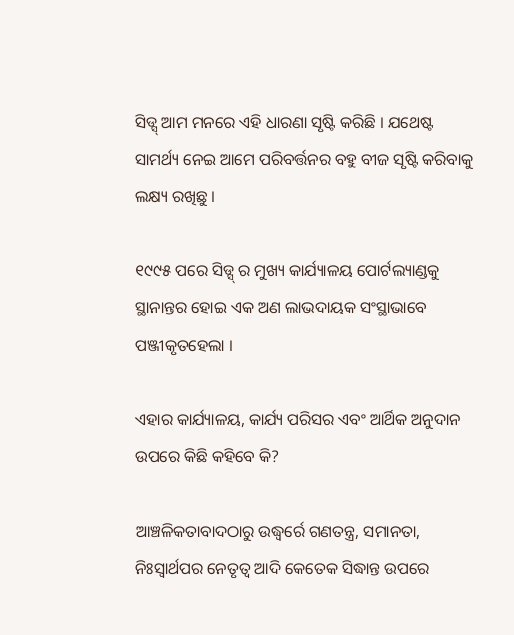ସିଡ୍ସ୍ ଆମ ମନରେ ଏହି ଧାରଣା ସୃଷ୍ଟି କରିଛି । ଯଥେଷ୍ଟ ସାମର୍ଥ୍ୟ ନେଇ ଆମେ ପରିବର୍ତ୍ତନର ବହୁ ବୀଜ ସୃଷ୍ଟି କରିବାକୁ ଲକ୍ଷ୍ୟ ରଖିଛୁ ।

୧୯୯୫ ପରେ ସିଡ୍ସ୍ ର ମୁଖ୍ୟ କାର୍ଯ୍ୟାଳୟ ପୋର୍ଟଲ୍ୟାଣ୍ଡକୁ ସ୍ଥାନାନ୍ତର ହୋଇ ଏକ ଅଣ ଲାଭଦାୟକ ସଂସ୍ଥାଭାବେ ପଞ୍ଜୀକୃତହେଲା ।

ଏହାର କାର୍ଯ୍ୟାଳୟ, କାର୍ଯ୍ୟ ପରିସର ଏବଂ ଆର୍ଥିକ ଅନୁଦାନ ଉପରେ କିଛି କହିବେ କି?

ଆଞ୍ଚଳିକତାବାଦଠାରୁ ଉଦ୍ଧ୍ୱର୍ରେ ଗଣତନ୍ତ୍ର, ସମାନତା, ନିଃସ୍ୱାର୍ଥପର ନେତୃତ୍ୱ ଆଦି କେତେକ ସିଦ୍ଧାନ୍ତ ଉପରେ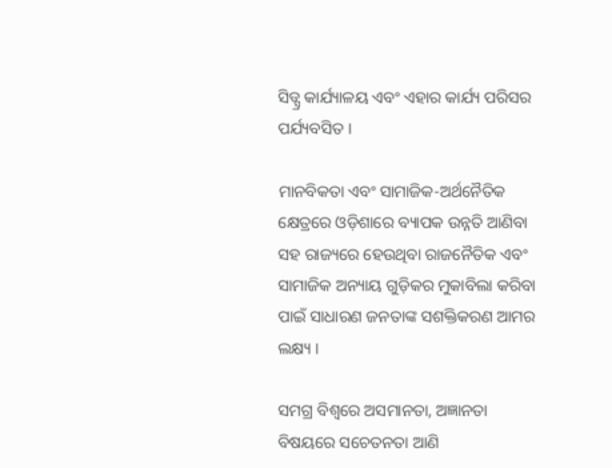ସିଡ୍ସ୍ର କାର୍ଯ୍ୟାଳୟ ଏବଂ ଏହାର କାର୍ଯ୍ୟ ପରିସର ପର୍ଯ୍ୟବସିତ ।

ମାନବିକତା ଏବଂ ସାମାଜିକ-ଅର୍ଥନୈତିକ କ୍ଷେତ୍ରରେ ଓଡ଼ିଶାରେ ବ୍ୟାପକ ଉନ୍ନତି ଆଣିବା ସହ ରାଜ୍ୟରେ ହେଉଥିବା ରାଜନୈତିକ ଏବଂ ସାମାଜିକ ଅନ୍ୟାୟ ଗୁଡ଼ିକର ମୁକାବିଲା କରିବା ପାଇଁ ସାଧାରଣ ଜନତାଙ୍କ ସଶକ୍ତିକରଣ ଆମର ଲକ୍ଷ୍ୟ ।

ସମଗ୍ର ବିଶ୍ୱରେ ଅସମାନତା, ଅଜ୍ଞାନତା ବିଷୟରେ ସଚେତନତା ଆଣି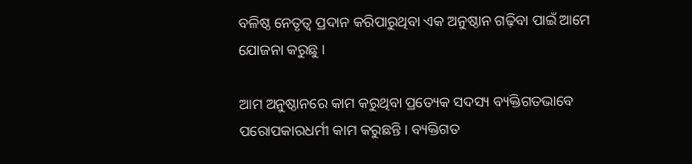ବଳିଷ୍ଠ ନେତୃତ୍ୱ ପ୍ରଦାନ କରିପାରୁଥିବା ଏକ ଅନୁଷ୍ଠାନ ଗଢ଼ିବା ପାଇଁ ଆମେ ଯୋଜନା କରୁଛୁ ।

ଆମ ଅନୁଷ୍ଠାନରେ କାମ କରୁଥିବା ପ୍ରତ୍ୟେକ ସଦସ୍ୟ ବ୍ୟକ୍ତିଗତଭାବେ ପରୋପକାରଧର୍ମୀ କାମ କରୁଛନ୍ତି । ବ୍ୟକ୍ତିଗତ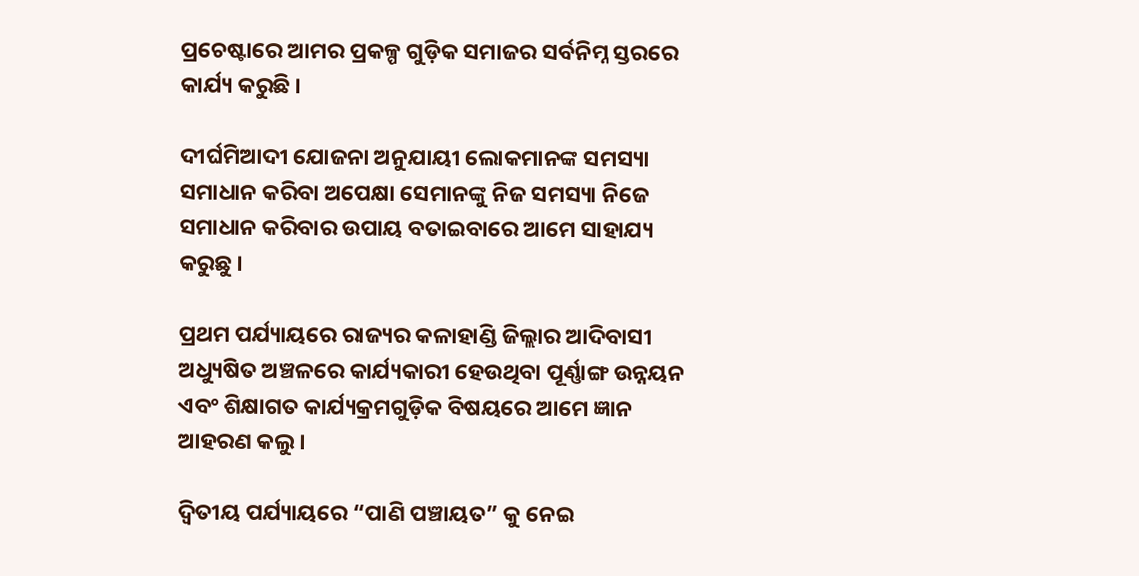ପ୍ରଚେଷ୍ଟାରେ ଆମର ପ୍ରକଳ୍ପ ଗୁଡ଼ିକ ସମାଜର ସର୍ବନିମ୍ନ ସ୍ତରରେ କାର୍ଯ୍ୟ କରୁଛି ।

ଦୀର୍ଘମିଆଦୀ ଯୋଜନା ଅନୁଯାୟୀ ଲୋକମାନଙ୍କ ସମସ୍ୟା ସମାଧାନ କରିବା ଅପେକ୍ଷା ସେମାନଙ୍କୁ ନିଜ ସମସ୍ୟା ନିଜେ ସମାଧାନ କରିବାର ଉପାୟ ବତାଇବାରେ ଆମେ ସାହାଯ୍ୟ କରୁଛୁ ।

ପ୍ରଥମ ପର୍ଯ୍ୟାୟରେ ରାଜ୍ୟର କଳାହାଣ୍ଡି ଜିଲ୍ଲାର ଆଦିବାସୀ ଅଧ୍ୟୁଷିତ ଅଞ୍ଚଳରେ କାର୍ଯ୍ୟକାରୀ ହେଉଥିବା ପୂର୍ଣ୍ଣାଙ୍ଗ ଉନ୍ନୟନ ଏବଂ ଶିକ୍ଷାଗତ କାର୍ଯ୍ୟକ୍ରମଗୁଡ଼ିକ ବିଷୟରେ ଆମେ ଜ୍ଞାନ ଆହରଣ କଲୁ ।

ଦ୍ୱିତୀୟ ପର୍ଯ୍ୟାୟରେ “ପାଣି ପଞ୍ଚାୟତ” କୁ ନେଇ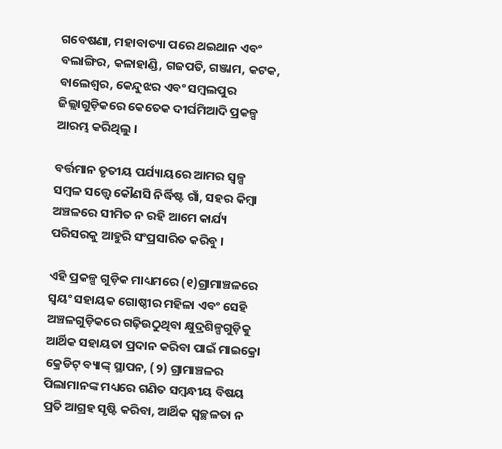ଗବେଷଣା, ମହାବାତ୍ୟା ପରେ ଥଇଥାନ ଏବଂ ବଲାଙ୍ଗିର, କଳାହାଣ୍ଡି, ଗଜପତି, ଗଞ୍ଜାମ, କଟକ, ବାଲେଶ୍ୱର, କେନ୍ଦୁଝର ଏବଂ ସମ୍ବଲପୁର ଜିଲ୍ଲାଗୁଡ଼ିକରେ କେତେକ ଦୀର୍ଘମିଆଦି ପ୍ରକଳ୍ପ ଆରମ୍ଭ କରିଥିଲୁ ।

ବର୍ତ୍ତମାନ ତୃତୀୟ ପର୍ଯ୍ୟାୟରେ ଆମର ସ୍ୱଳ୍ପ ସମ୍ବଳ ସତ୍ତ୍ୱେ କୌଣସି ନିର୍ଦ୍ଧିଷ୍ଟ ଗାଁ, ସହର କିମ୍ବା ଅଞ୍ଚଳରେ ସୀମିତ ନ ରହି ଆମେ କାର୍ଯ୍ୟ ପରିସରକୁ ଆହୁରି ସଂପ୍ରସାରିତ କରିବୁ ।

ଏହି ପ୍ରକଳ୍ପ ଗୁଡ଼ିକ ମାଧ୍ୟମରେ (୧)ଗ୍ରାମାଞ୍ଚଳରେ ସ୍ୱୟଂ ସହାୟକ ଗୋଷ୍ଠୀର ମହିଳା ଏବଂ ସେହି ଅଞ୍ଚଳଗୁଡ଼ିକରେ ଗଢ଼ିଉଠୁଥିବା କ୍ଷୁଦ୍ରଶିଳ୍ପଗୁଡ଼ିକୁ ଆର୍ଥିକ ସହାୟତା ପ୍ରଦାନ କରିବା ପାଇଁ ମାଇକ୍ରୋ କ୍ରେଡିଟ୍ ବ୍ୟାଙ୍କ୍ ସ୍ଥାପନ, (୨) ଗ୍ରାମାଞ୍ଚଳର ପିଲାମାନଙ୍କ ମଧ୍ୟରେ ଗଣିତ ସମ୍ବନ୍ଧୀୟ ବିଷୟ ପ୍ରତି ଆଗ୍ରହ ସୃଷ୍ଟି କରିବା, ଆର୍ଥିକ ସ୍ୱଚ୍ଛଳତା ନ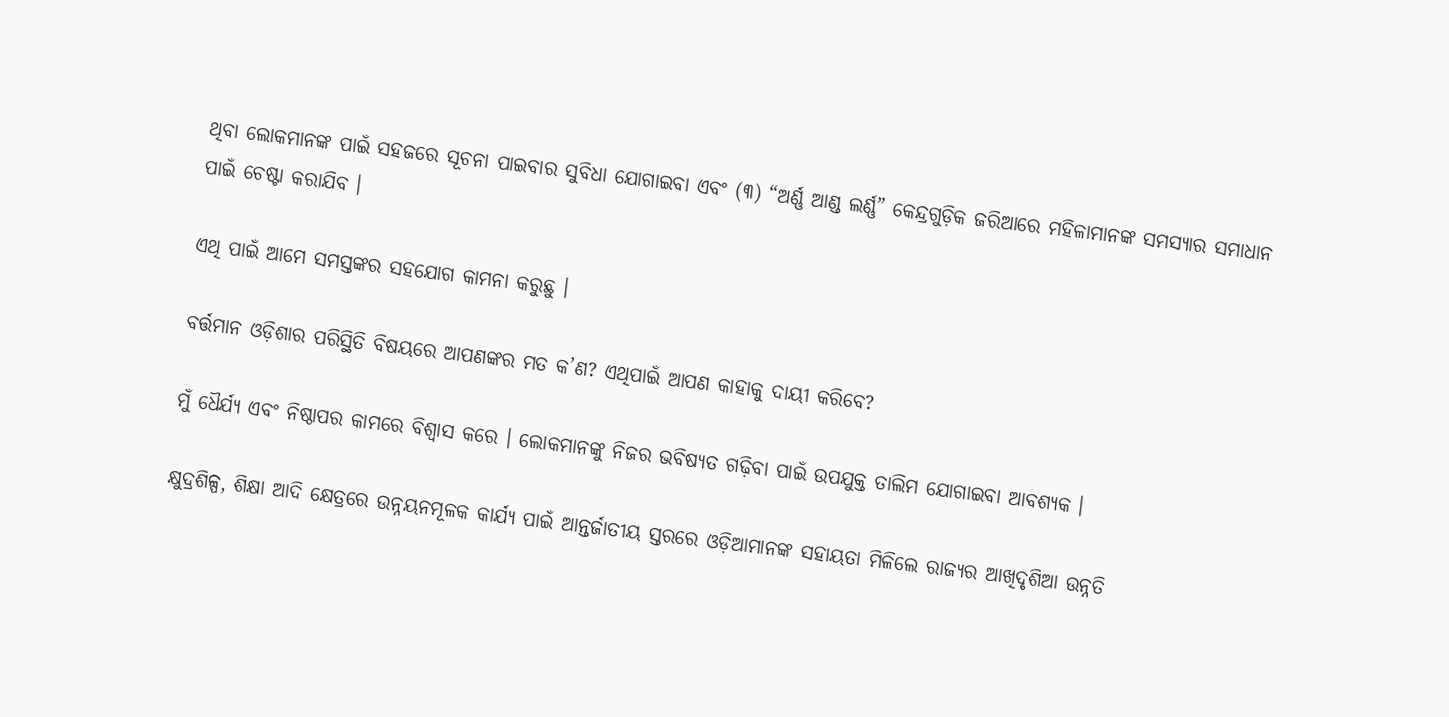ଥିବା ଲୋକମାନଙ୍କ ପାଇଁ ସହଜରେ ସୂଚନା ପାଇବାର ସୁବିଧା ଯୋଗାଇବା ଏବଂ (୩) “ଅର୍ଣ୍ଣ ଆଣ୍ଡ ଲର୍ଣ୍ଣ” କେନ୍ଦ୍ରଗୁଡ଼ିକ ଜରିଆରେ ମହିଳାମାନଙ୍କ ସମସ୍ୟାର ସମାଧାନ ପାଇଁ ଚେଷ୍ଟା କରାଯିବ ।

ଏଥି ପାଇଁ ଆମେ ସମସ୍ତଙ୍କର ସହଯୋଗ କାମନା କରୁଛୁ ।

ବର୍ତ୍ତମାନ ଓଡ଼ିଶାର ପରିସ୍ଥିତି ବିଷୟରେ ଆପଣଙ୍କର ମତ କ’ଣ? ଏଥିପାଇଁ ଆପଣ କାହାକୁ ଦାୟୀ କରିବେ?

ମୁଁ ଧୈର୍ଯ୍ୟ ଏବଂ ନିଷ୍ଠାପର କାମରେ ବିଶ୍ୱାସ କରେ । ଲୋକମାନଙ୍କୁ ନିଜର ଭବିଷ୍ୟତ ଗଢ଼ିବା ପାଇଁ ଉପଯୁକ୍ତ ତାଲିମ ଯୋଗାଇବା ଆବଶ୍ୟକ ।

କ୍ଷୁଦ୍ରଶିଳ୍ପ, ଶିକ୍ଷା ଆଦି କ୍ଷେତ୍ରରେ ଉନ୍ନୟନମୂଳକ କାର୍ଯ୍ୟ ପାଇଁ ଆନ୍ତର୍ଜାତୀୟ ସ୍ତରରେ ଓଡ଼ିଆମାନଙ୍କ ସହାୟତା ମିଳିଲେ ରାଜ୍ୟର ଆଖିଦୃଶିଆ ଉନ୍ନତି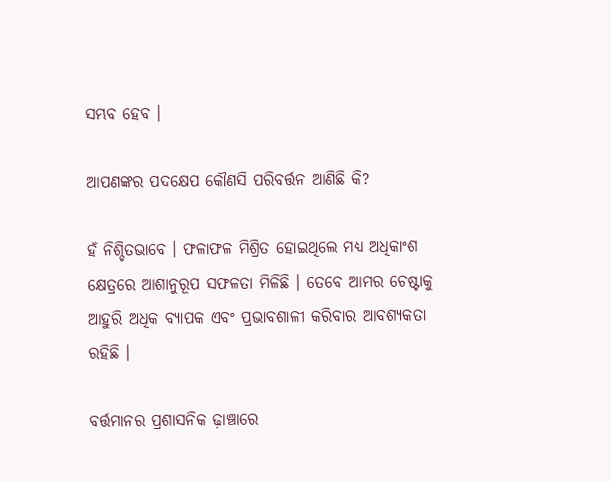ସମ୍ଭବ ହେବ ।

ଆପଣଙ୍କର ପଦକ୍ଷେପ କୌଣସି ପରିବର୍ତ୍ତନ ଆଣିଛି କି?

ହଁ ନିଶ୍ଚିତଭାବେ । ଫଳାଫଳ ମିଶ୍ରିତ ହୋଇଥିଲେ ମଧ୍ୟ ଅଧିକାଂଶ କ୍ଷେତ୍ରରେ ଆଶାନୁରୂପ ସଫଳତା ମିଳିଛି । ତେବେ ଆମର ଚେଷ୍ଟାକୁ ଆହୁରି ଅଧିକ ବ୍ୟାପକ ଏବଂ ପ୍ରଭାବଶାଳୀ କରିବାର ଆବଶ୍ୟକତା ରହିଛି ।

ବର୍ତ୍ତମାନର ପ୍ରଶାସନିକ ଢ଼ାଞ୍ଚାରେ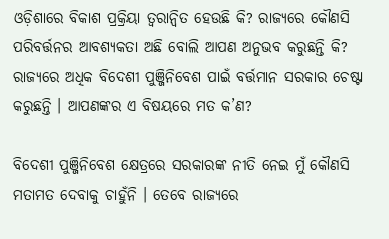ଓଡ଼ିଶାରେ ବିକାଶ ପ୍ରକ୍ରିୟା ତ୍ୱରାନ୍ୱିତ ହେଉଛି କି? ରାଜ୍ୟରେ କୌଣସି ପରିବର୍ତ୍ତନର ଆବଶ୍ୟକତା ଅଛି ବୋଲି ଆପଣ ଅନୁଭବ କରୁଛନ୍ତି କି? ରାଜ୍ୟରେ ଅଧିକ ବିଦେଶୀ ପୁଞ୍ଜିନିବେଶ ପାଇଁ ବର୍ତ୍ତମାନ ସରକାର ଚେଷ୍ଟା କରୁଛନ୍ତି । ଆପଣଙ୍କର ଏ ବିଷୟରେ ମତ କ’ଣ?

ବିଦେଶୀ ପୁଞ୍ଜିନିବେଶ କ୍ଷେତ୍ରରେ ସରକାରଙ୍କ ନୀତି ନେଇ ମୁଁ କୌଣସି ମତାମତ ଦେବାକୁ ଚାହୁଁନି । ତେବେ ରାଜ୍ୟରେ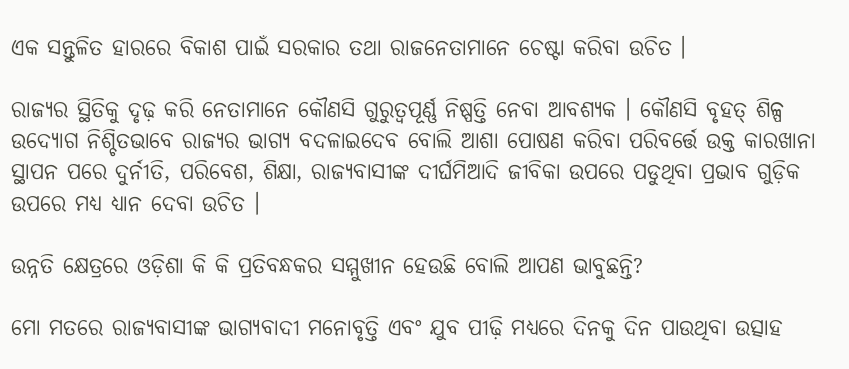ଏକ ସନ୍ତୁଳିତ ହାରରେ ବିକାଶ ପାଇଁ ସରକାର ତଥା ରାଜନେତାମାନେ ଚେଷ୍ଟା କରିବା ଉଚିତ ।

ରାଜ୍ୟର ସ୍ଥିତିକୁ ଦୃଢ଼ କରି ନେତାମାନେ କୌଣସି ଗୁରୁତ୍ୱପୂର୍ଣ୍ଣ ନିଷ୍ପତ୍ତି ନେବା ଆବଶ୍ୟକ । କୌଣସି ବୃହତ୍ ଶିଳ୍ପ ଉଦ୍ୟୋଗ ନିଶ୍ଚିତଭାବେ ରାଜ୍ୟର ଭାଗ୍ୟ ବଦଳାଇଦେବ ବୋଲି ଆଶା ପୋଷଣ କରିବା ପରିବର୍ତ୍ତେ ଉକ୍ତ କାରଖାନା ସ୍ଥାପନ ପରେ ଦୁର୍ନୀତି, ପରିବେଶ, ଶିକ୍ଷା, ରାଜ୍ୟବାସୀଙ୍କ ଦୀର୍ଘମିଆଦି ଜୀବିକା ଉପରେ ପଡୁଥିବା ପ୍ରଭାବ ଗୁଡ଼ିକ ଉପରେ ମଧ୍ୟ ଧ୍ୟାନ ଦେବା ଉଚିତ ।

ଉନ୍ନତି କ୍ଷେତ୍ରରେ ଓଡ଼ିଶା କି କି ପ୍ରତିବନ୍ଧକର ସମ୍ମୁଖୀନ ହେଉଛି ବୋଲି ଆପଣ ଭାବୁଛନ୍ତି?

ମୋ ମତରେ ରାଜ୍ୟବାସୀଙ୍କ ଭାଗ୍ୟବାଦୀ ମନୋବୃତ୍ତି ଏବଂ ଯୁବ ପୀଢ଼ି ମଧ୍ୟରେ ଦିନକୁ ଦିନ ପାଉଥିବା ଉତ୍ସାହ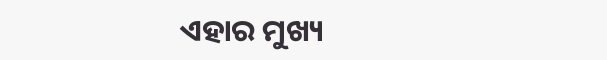ଏହାର ମୁଖ୍ୟ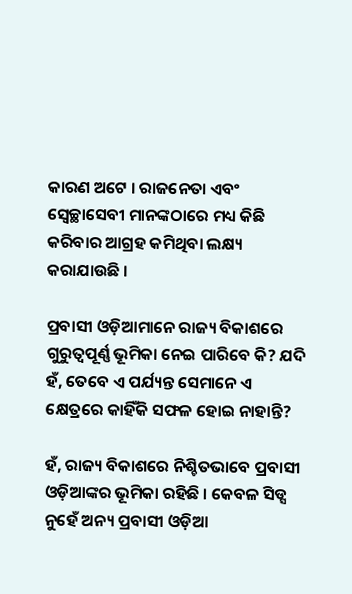କାରଣ ଅଟେ । ରାଜନେତା ଏବଂ ସ୍ୱେଚ୍ଛାସେବୀ ମାନଙ୍କଠାରେ ମଧ୍ୟ କିଛି କରିବାର ଆଗ୍ରହ କମିଥିବା ଲକ୍ଷ୍ୟ କରାଯାଉଛି ।

ପ୍ରବାସୀ ଓଡ଼ିଆମାନେ ରାଜ୍ୟ ବିକାଶରେ ଗୁରୁତ୍ୱପୂର୍ଣ୍ଣ ଭୂମିକା ନେଇ ପାରିବେ କି? ଯଦି ହଁ, ତେବେ ଏ ପର୍ଯ୍ୟନ୍ତ ସେମାନେ ଏ କ୍ଷେତ୍ରରେ କାହିଁକି ସଫଳ ହୋଇ ନାହାନ୍ତି?

ହଁ, ରାଜ୍ୟ ବିକାଶରେ ନିଶ୍ଚିତଭାବେ ପ୍ରବାସୀ ଓଡ଼ିଆଙ୍କର ଭୂମିକା ରହିଛି । କେବଳ ସିଡ୍ସ ନୁହେଁ ଅନ୍ୟ ପ୍ରବାସୀ ଓଡ଼ିଆ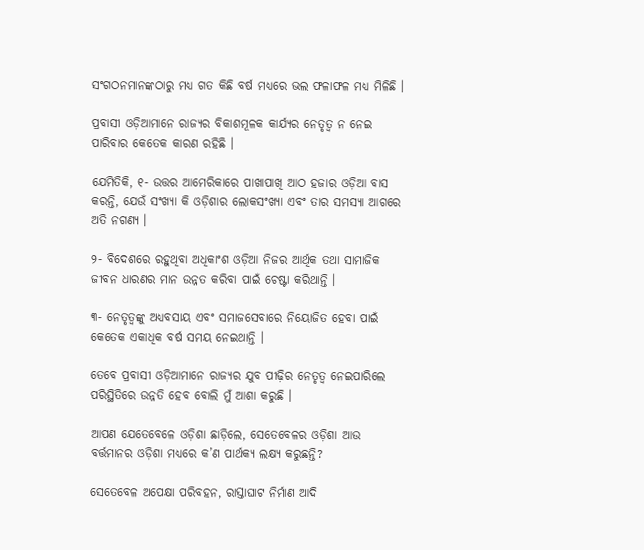ସଂଗଠନମାନଙ୍କଠାରୁ ମଧ୍ୟ ଗତ କିଛି ବର୍ଷ ମଧ୍ୟରେ ଭଲ ଫଳାଫଳ ମଧ୍ୟ ମିଳିଛି ।

ପ୍ରବାସୀ ଓଡ଼ିଆମାନେ ରାଜ୍ୟର ବିକାଶମୂଳକ କାର୍ଯ୍ୟର ନେତୃତ୍ୱ ନ ନେଇ ପାରିବାର କେତେକ କାରଣ ରହିଛି ।

ଯେମିତିକି, ୧- ଉତ୍ତର ଆମେରିକାରେ ପାଖାପାଖି ଆଠ ହଜାର ଓଡ଼ିଆ ବାସ କରନ୍ତି, ଯେଉଁ ସଂଖ୍ୟା କି ଓଡ଼ିଶାର ଲୋକସଂଖ୍ୟା ଏବଂ ତାର ସମସ୍ୟା ଆଗରେ ଅତି ନଗଣ୍ୟ ।

୨- ବିଦେଶରେ ରହୁଥିବା ଅଧିକାଂଶ ଓଡ଼ିଆ ନିଜର ଆର୍ଥିକ ତଥା ସାମାଜିକ ଜୀବନ ଧାରଣର ମାନ ଉନ୍ନତ କରିବା ପାଇଁ ଚେଷ୍ଟା କରିଥାନ୍ତି ।

୩- ନେତୃତ୍ୱଙ୍କୁ ଅଧ୍ୟବସାୟ ଏବଂ ସମାଜସେବାରେ ନିୟୋଜିତ ହେବା ପାଇଁ କେତେକ ଏକାଧିକ ବର୍ଷ ସମୟ ନେଇଥାନ୍ତି ।

ତେବେ ପ୍ରବାସୀ ଓଡ଼ିଆମାନେ ରାଜ୍ୟର ଯୁବ ପୀଢ଼ିର ନେତୃତ୍ୱ ନେଇପାରିଲେ ପରିସ୍ଥିତିରେ ଉନ୍ନତି ହେବ ବୋଲି ମୁଁ ଆଶା କରୁଛି ।

ଆପଣ ଯେତେବେଳେ ଓଡ଼ିଶା ଛାଡ଼ିଲେ, ସେତେବେଳର ଓଡ଼ିଶା ଆଉ ବର୍ତ୍ତମାନର ଓଡ଼ିଶା ମଧ୍ୟରେ କ’ଣ ପାର୍ଥକ୍ୟ ଲକ୍ଷ୍ୟ କରୁଛନ୍ତି?

ସେତେବେଳ ଅପେକ୍ଷା ପରିବହନ, ରାସ୍ତାଘାଟ ନିର୍ମାଣ ଆଦି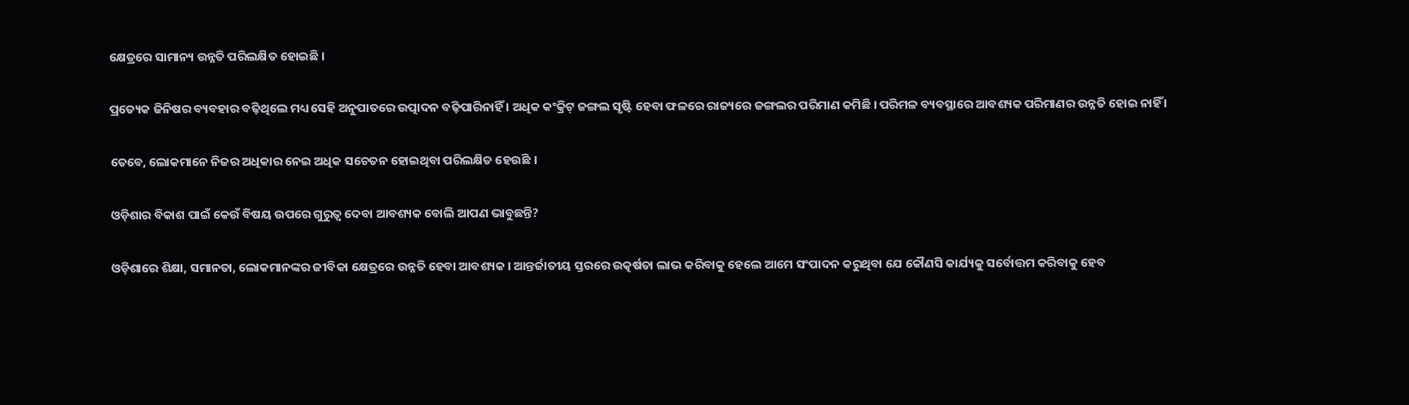କ୍ଷେତ୍ରରେ ସାମାନ୍ୟ ଉନ୍ନତି ପରିଲକ୍ଷିତ ହୋଇଛି ।

ପ୍ରତ୍ୟେକ ଜିନିଷର ବ୍ୟବହାର ବଢ଼ିଥିଲେ ମଧ୍ୟ ସେହି ଅନୁପାତରେ ଉତ୍ପାଦନ ବଢ଼ିପାରିନାହିଁ । ଅଧିକ କଂକ୍ରିଟ୍ ଜଙ୍ଗଲ ସୃଷ୍ଟି ହେବା ଫଳରେ ରାଜ୍ୟରେ ଜଙ୍ଗଲର ପରିମାଣ କମିଛି । ପରିମଳ ବ୍ୟବସ୍ଥାରେ ଆବଶ୍ୟକ ପରିମାଣର ଉନ୍ନତି ହୋଇ ନାହିଁ ।

ତେବେ, ଲୋକମାନେ ନିଜର ଅଧିକାର ନେଇ ଅଧିକ ସଚେତନ ହୋଇଥିବା ପରିଲକ୍ଷିତ ହେଉଛି ।

ଓଡ଼ିଶାର ବିକାଶ ପାଇଁ କେଉଁ ବିଷୟ ଉପରେ ଗୁରୁତ୍ୱ ଦେବା ଆବଶ୍ୟକ ବୋଲି ଆପଣ ଭାବୁଛନ୍ତି?

ଓଡ଼ିଶାରେ ଶିକ୍ଷା, ସମାନତା, ଲୋକମାନଙ୍କର ଜୀବିକା କ୍ଷେତ୍ରରେ ଉନ୍ନତି ହେବା ଆବଶ୍ୟକ । ଆନ୍ତର୍ଜାତୀୟ ସ୍ତରରେ ଉତ୍କର୍ଷତା ଲାଭ କରିବାକୁ ହେଲେ ଆମେ ସଂପାଦନ କରୁଥିବା ଯେ କୌଣସି କାର୍ଯ୍ୟକୁ ସର୍ବୋତ୍ତମ କରିବାକୁ ହେବ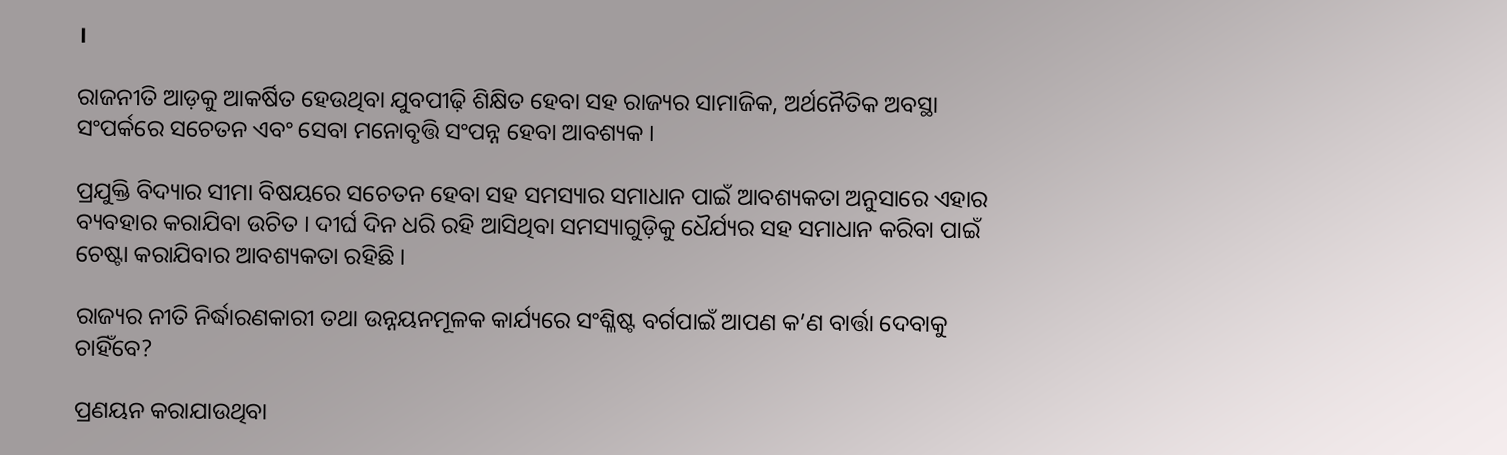।

ରାଜନୀତି ଆଡ଼କୁ ଆକର୍ଷିତ ହେଉଥିବା ଯୁବପୀଢ଼ି ଶିକ୍ଷିତ ହେବା ସହ ରାଜ୍ୟର ସାମାଜିକ, ଅର୍ଥନୈତିକ ଅବସ୍ଥା ସଂପର୍କରେ ସଚେତନ ଏବଂ ସେବା ମନୋବୃତ୍ତି ସଂପନ୍ନ ହେବା ଆବଶ୍ୟକ ।

ପ୍ରଯୁକ୍ତି ବିଦ୍ୟାର ସୀମା ବିଷୟରେ ସଚେତନ ହେବା ସହ ସମସ୍ୟାର ସମାଧାନ ପାଇଁ ଆବଶ୍ୟକତା ଅନୁସାରେ ଏହାର ବ୍ୟବହାର କରାଯିବା ଉଚିତ । ଦୀର୍ଘ ଦିନ ଧରି ରହି ଆସିଥିବା ସମସ୍ୟାଗୁଡ଼ିକୁ ଧୈର୍ଯ୍ୟର ସହ ସମାଧାନ କରିବା ପାଇଁ ଚେଷ୍ଟା କରାଯିବାର ଆବଶ୍ୟକତା ରହିଛି ।

ରାଜ୍ୟର ନୀତି ନିର୍ଦ୍ଧାରଣକାରୀ ତଥା ଉନ୍ନୟନମୂଳକ କାର୍ଯ୍ୟରେ ସଂଶ୍ଳିଷ୍ଟ ବର୍ଗପାଇଁ ଆପଣ କ’ଣ ବାର୍ତ୍ତା ଦେବାକୁ ଚାହିଁବେ?

ପ୍ରଣୟନ କରାଯାଉଥିବା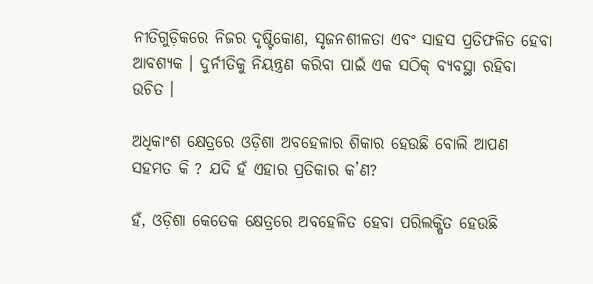ନୀତିଗୁଡ଼ିକରେ ନିଜର ଦୃଷ୍ଟିକୋଣ, ସୃଜନଶୀଳତା ଏବଂ ସାହସ ପ୍ରତିଫଳିତ ହେବା ଆବଶ୍ୟକ । ଦୁର୍ନୀତିକୁ ନିୟନ୍ତ୍ରଣ କରିବା ପାଇଁ ଏକ ସଠିକ୍ ବ୍ୟବସ୍ଥା ରହିବା ଉଚିତ ।

ଅଧିକାଂଶ କ୍ଷେତ୍ରରେ ଓଡ଼ିଶା ଅବହେଳାର ଶିକାର ହେଉଛି ବୋଲି ଆପଣ ସହମତ କି ? ଯଦି ହଁ ଏହାର ପ୍ରତିକାର କ’ଣ?

ହଁ, ଓଡ଼ିଶା କେତେକ କ୍ଷେତ୍ରରେ ଅବହେଳିତ ହେବା ପରିଲକ୍ଷିତ ହେଉଛି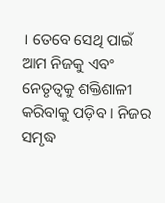। ତେବେ ସେଥି ପାଇଁ ଆମ ନିଜକୁ ଏବଂ ନେତୃତ୍ୱକୁ ଶକ୍ତିଶାଳୀ କରିବାକୁ ପଡ଼ିବ । ନିଜର ସମୃଦ୍ଧ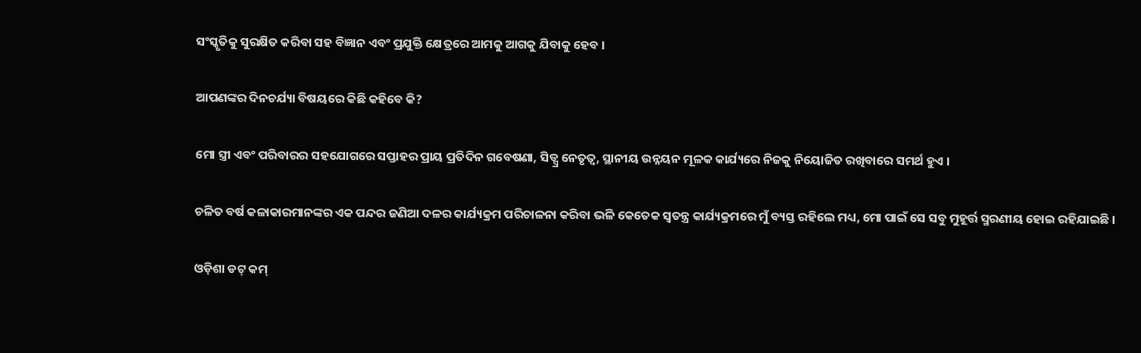ସଂସ୍କୃତିକୁ ସୁରକ୍ଷିତ କରିବା ସହ ବିଜ୍ଞାନ ଏବଂ ପ୍ରଯୁକ୍ତି କ୍ଷେତ୍ରରେ ଆମକୁ ଆଗକୁ ଯିବାକୁ ହେବ ।

ଆପଣଙ୍କର ଦିନଚର୍ଯ୍ୟା ବିଷୟରେ କିଛି କହିବେ କି?

ମୋ ସ୍ତ୍ରୀ ଏବଂ ପରିବାରର ସହଯୋଗରେ ସପ୍ତାହର ପ୍ରାୟ ପ୍ରତିଦିନ ଗବେଷଣା, ସିଡ୍ସ୍ର ନେତୃତ୍ୱ, ସ୍ଥାନୀୟ ଉନ୍ନୟନ ମୂଳକ କାର୍ଯ୍ୟରେ ନିଜକୁ ନିୟୋଜିତ ରଖିବାରେ ସମର୍ଥ ହୁଏ ।

ଚଳିତ ବର୍ଷ କଳାକାରମାନଙ୍କର ଏକ ପନ୍ଦର ଜଣିଆ ଦଳର କାର୍ଯ୍ୟକ୍ରମ ପରିଚାଳନା କରିବା ଭଳି କେତେକ ସ୍ୱତନ୍ତ୍ର କାର୍ଯ୍ୟକ୍ରମରେ ମୁଁ ବ୍ୟସ୍ତ ରହିଲେ ମଧ୍ୟ, ମୋ ପାଇଁ ସେ ସବୁ ମୁହୂର୍ତ୍ତ ସ୍ମରଣୀୟ ହୋଇ ରହିଯାଇଛି ।

ଓଡ଼ିଶା ଡଟ୍ କମ୍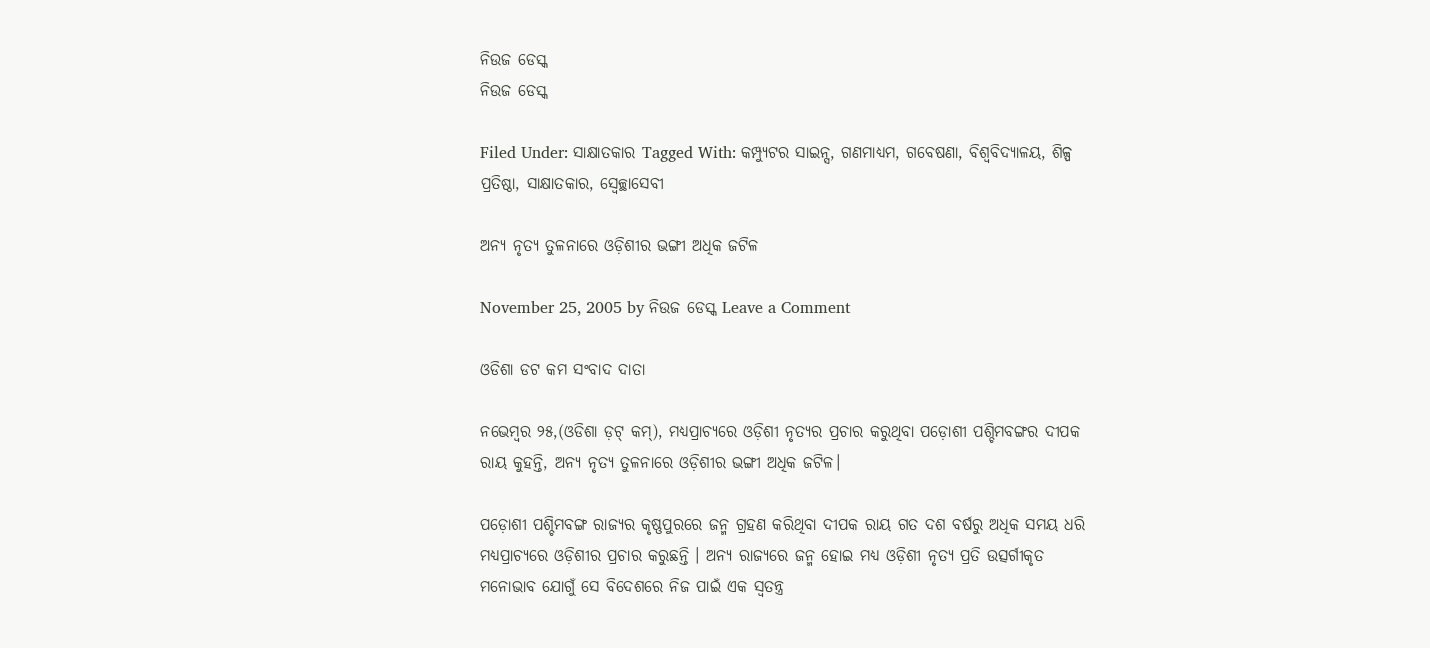ନିଉଜ ଡେସ୍କ
ନିଉଜ ଡେସ୍କ

Filed Under: ସାକ୍ଷାତକାର Tagged With: କମ୍ପ୍ୟୁଟର ସାଇନ୍ସ, ଗଣମାଧ୍ୟମ, ଗବେଷଣା, ବିଶ୍ୱବିଦ୍ୟାଳୟ, ଶିଳ୍ପ ପ୍ରତିଷ୍ଠା, ସାକ୍ଷାତକାର, ସ୍ୱେଚ୍ଛାସେବୀ

ଅନ୍ୟ ନୃତ୍ୟ ତୁଳନାରେ ଓଡ଼ିଶୀର ଭଙ୍ଗୀ ଅଧିକ ଜଟିଳ

November 25, 2005 by ନିଉଜ ଡେସ୍କ Leave a Comment

ଓଡିଶା ଡଟ କମ ସଂବାଦ ଦାତା

ନଭେମ୍ବର ୨୫,(ଓଡିଶା ଡ଼ଟ୍ କମ୍), ମଧ୍ୟପ୍ରାଚ୍ୟରେ ଓଡ଼ିଶୀ ନୃତ୍ୟର ପ୍ରଚାର କରୁଥିବା ପଡ଼ୋଶୀ ପଶ୍ଚିମବଙ୍ଗର ଦୀପକ ରାୟ କୁହନ୍ତି, ଅନ୍ୟ ନୃତ୍ୟ ତୁଳନାରେ ଓଡ଼ିଶୀର ଭଙ୍ଗୀ ଅଧିକ ଜଟିଳ।

ପଡ଼ୋଶୀ ପଶ୍ଚିମବଙ୍ଗ ରାଜ୍ୟର କୃଷ୍ଣପୁରରେ ଜନ୍ମ ଗ୍ରହଣ କରିଥିବା ଦୀପକ ରାୟ ଗତ ଦଶ ବର୍ଷରୁ ଅଧିକ ସମୟ ଧରି ମଧ୍ୟପ୍ରାଚ୍ୟରେ ଓଡ଼ିଶୀର ପ୍ରଚାର କରୁଛନ୍ତି । ଅନ୍ୟ ରାଜ୍ୟରେ ଜନ୍ମ ହୋଇ ମଧ୍ୟ ଓଡ଼ିଶୀ ନୃତ୍ୟ ପ୍ରତି ଉତ୍ସର୍ଗୀକୃତ ମନୋଭାବ ଯୋଗୁଁ ସେ ବିଦେଶରେ ନିଜ ପାଇଁ ଏକ ସ୍ୱତନ୍ତ୍ର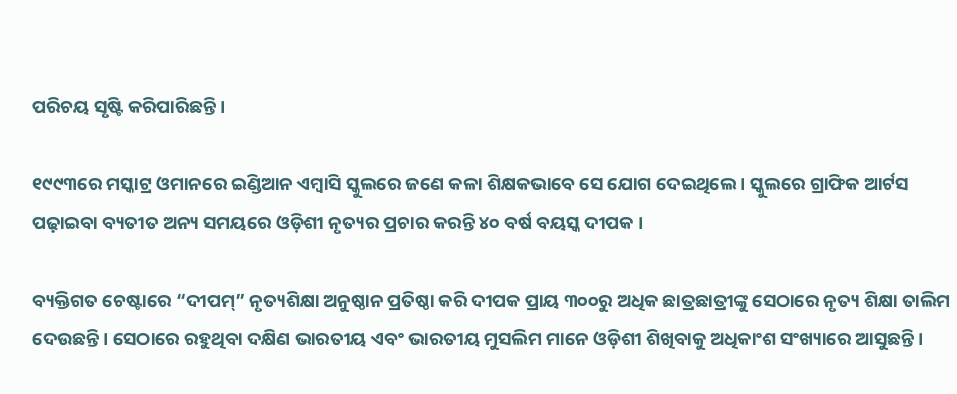ପରିଚୟ ସୃଷ୍ଟି କରିପାରିଛନ୍ତି ।

୧୯୯୩ରେ ମସ୍କାଟ୍ର ଓମାନରେ ଇଣ୍ଡିଆନ ଏମ୍ବାସି ସ୍କୁଲରେ ଜଣେ କଳା ଶିକ୍ଷକଭାବେ ସେ ଯୋଗ ଦେଇଥିଲେ । ସ୍କୁଲରେ ଗ୍ରାଫିକ ଆର୍ଟସ ପଢ଼ାଇବା ବ୍ୟତୀତ ଅନ୍ୟ ସମୟରେ ଓଡ଼ିଶୀ ନୃତ୍ୟର ପ୍ରଚାର କରନ୍ତି ୪୦ ବର୍ଷ ବୟସ୍କ ଦୀପକ ।

ବ୍ୟକ୍ତିଗତ ଚେଷ୍ଟାରେ “ଦୀପମ୍” ନୃତ୍ୟଶିକ୍ଷା ଅନୁଷ୍ଠାନ ପ୍ରତିଷ୍ଠା କରି ଦୀପକ ପ୍ରାୟ ୩୦୦ରୁ ଅଧିକ ଛାତ୍ରଛାତ୍ରୀଙ୍କୁ ସେଠାରେ ନୃତ୍ୟ ଶିକ୍ଷା ତାଲିମ ଦେଉଛନ୍ତି । ସେଠାରେ ରହୁଥିବା ଦକ୍ଷିଣ ଭାରତୀୟ ଏବଂ ଭାରତୀୟ ମୁସଲିମ ମାନେ ଓଡ଼ିଶୀ ଶିଖିବାକୁ ଅଧିକାଂଶ ସଂଖ୍ୟାରେ ଆସୁଛନ୍ତି ।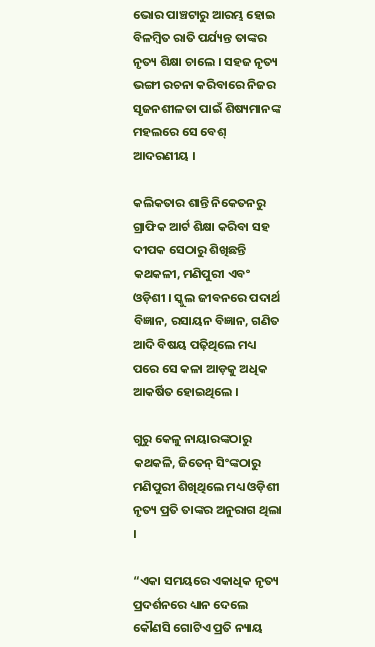ଭୋର ପାଞ୍ଚଟାରୁ ଆରମ୍ଭ ହୋଇ ବିଳମ୍ବିତ ରାତି ପର୍ଯ୍ୟନ୍ତ ତାଙ୍କର ନୃତ୍ୟ ଶିକ୍ଷା ଚାଲେ । ସହଜ ନୃତ୍ୟ ଭଙ୍ଗୀ ରଚନା କରିବାରେ ନିଜର ସୃଜନଶୀଳତା ପାଇଁ ଶିଷ୍ୟମାନଙ୍କ ମହଲରେ ସେ ବେଶ୍ ଆଦରଣୀୟ ।

କଲିକତାର ଶାନ୍ତି ନିକେତନରୁ ଗ୍ରାଫିକ ଆର୍ଟ ଶିକ୍ଷା କରିବା ସହ ଦୀପକ ସେଠାରୁ ଶିଖିଛନ୍ତି କଥକଳୀ, ମଣିପୁରୀ ଏବଂ ଓଡ଼ିଶୀ । ସ୍କୁଲ ଜୀବନରେ ପଦାର୍ଥ ବିଜ୍ଞାନ, ରସାୟନ ବିଜ୍ଞାନ, ଗଣିତ ଆଦି ବିଷୟ ପଢ଼ିଥିଲେ ମଧ୍ୟ ପରେ ସେ କଳା ଆଡ଼କୁ ଅଧିକ ଆକର୍ଷିତ ହୋଇଥିଲେ ।

ଗୁରୁ କେଳୁ ନାୟାରଙ୍କଠାରୁ କଥକଳି, ଜିତେନ୍ ସିଂଙ୍କଠାରୁ ମଣିପୁରୀ ଶିଖିଥିଲେ ମଧ୍ୟ ଓଡ଼ିଶୀ ନୃତ୍ୟ ପ୍ରତି ତାଙ୍କର ଅନୁରାଗ ଥିଲା ।

“ଏକା ସମୟରେ ଏକାଧିକ ନୃତ୍ୟ ପ୍ରଦର୍ଶନରେ ଧ୍ୟାନ ଦେଲେ କୌଣସି ଗୋଟିଏ ପ୍ରତି ନ୍ୟାୟ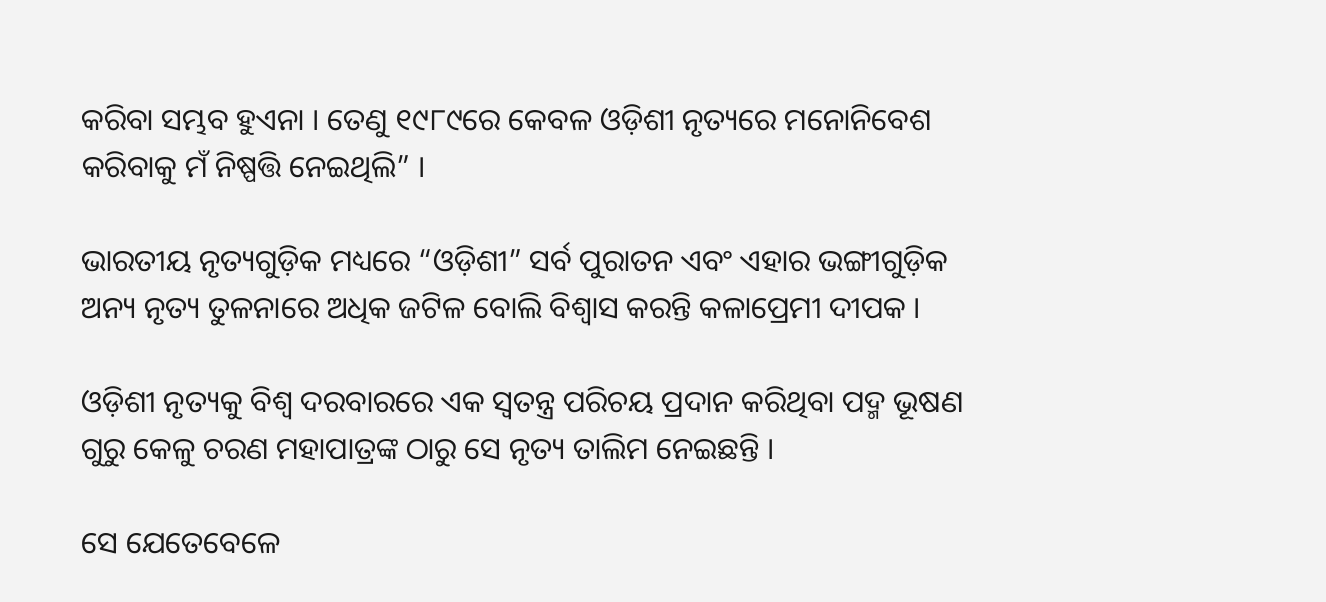କରିବା ସମ୍ଭବ ହୁଏନା । ତେଣୁ ୧୯୮୯ରେ କେବଳ ଓଡ଼ିଶୀ ନୃତ୍ୟରେ ମନୋନିବେଶ କରିବାକୁ ମଁ ନିଷ୍ପତ୍ତି ନେଇଥିଲି” ।

ଭାରତୀୟ ନୃତ୍ୟଗୁଡ଼ିକ ମଧ୍ୟରେ “ଓଡ଼ିଶୀ” ସର୍ବ ପୁରାତନ ଏବଂ ଏହାର ଭଙ୍ଗୀଗୁଡ଼ିକ ଅନ୍ୟ ନୃତ୍ୟ ତୁଳନାରେ ଅଧିକ ଜଟିଳ ବୋଲି ବିଶ୍ୱାସ କରନ୍ତି କଳାପ୍ରେମୀ ଦୀପକ ।

ଓଡ଼ିଶୀ ନୃତ୍ୟକୁ ବିଶ୍ୱ ଦରବାରରେ ଏକ ସ୍ୱତନ୍ତ୍ର ପରିଚୟ ପ୍ରଦାନ କରିଥିବା ପଦ୍ମ ଭୂଷଣ ଗୁରୁ କେଳୁ ଚରଣ ମହାପାତ୍ରଙ୍କ ଠାରୁ ସେ ନୃତ୍ୟ ତାଲିମ ନେଇଛନ୍ତି ।

ସେ ଯେତେବେଳେ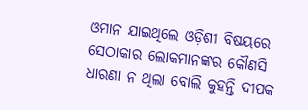ଓମାନ ଯାଇଥିଲେ ଓଡ଼ିଶୀ ବିଷୟରେ ସେଠାକାର ଲୋକମାନଙ୍କର କୌଣସି ଧାରଣା ନ ଥିଲା ବୋଲି କୁହନ୍ତି ଦୀପକ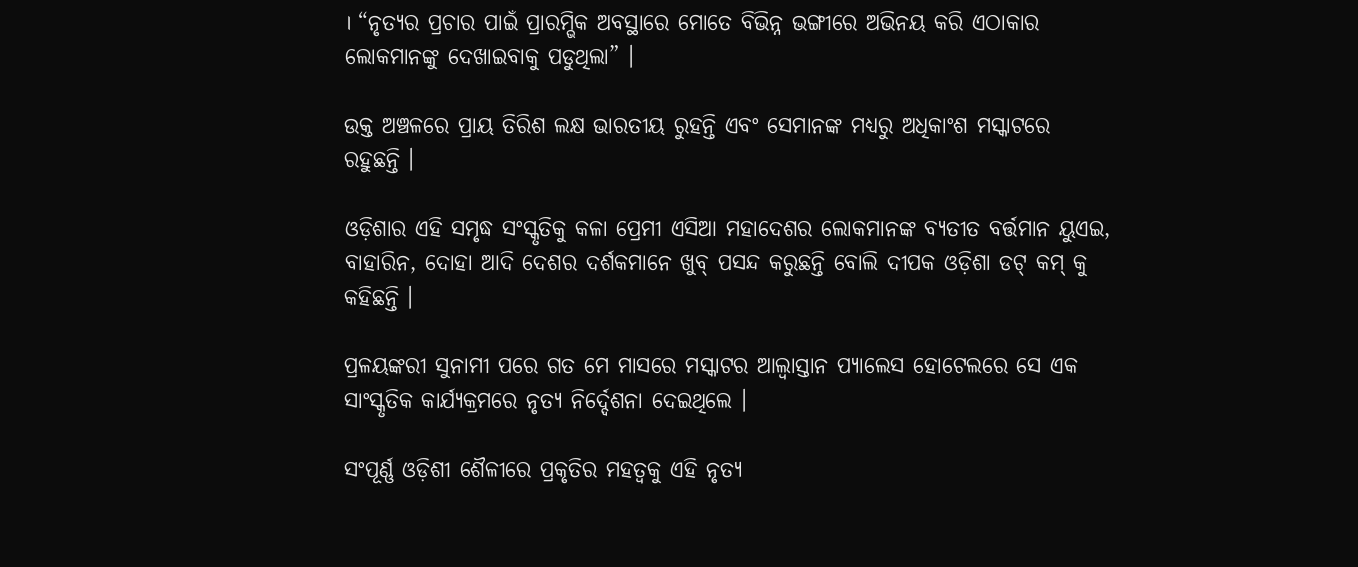। “ନୃତ୍ୟର ପ୍ରଚାର ପାଇଁ ପ୍ରାରମ୍ଭିକ ଅବସ୍ଥାରେ ମୋତେ ବିଭିନ୍ନ ଭଙ୍ଗୀରେ ଅଭିନୟ କରି ଏଠାକାର ଲୋକମାନଙ୍କୁ ଦେଖାଇବାକୁ ପଡୁଥିଲା” ।

ଉକ୍ତ ଅଞ୍ଚଳରେ ପ୍ରାୟ ତିରିଶ ଲକ୍ଷ ଭାରତୀୟ ରୁହନ୍ତି ଏବଂ ସେମାନଙ୍କ ମଧ୍ୟରୁ ଅଧିକାଂଶ ମସ୍କାଟରେ ରହୁଛନ୍ତି ।

ଓଡ଼ିଶାର ଏହି ସମୃଦ୍ଧ ସଂସ୍କୃତିକୁ କଳା ପ୍ରେମୀ ଏସିଆ ମହାଦେଶର ଲୋକମାନଙ୍କ ବ୍ୟତୀତ ବର୍ତ୍ତମାନ ୟୁଏଇ, ବାହାରିନ, ଦୋହା ଆଦି ଦେଶର ଦର୍ଶକମାନେ ଖୁବ୍ ପସନ୍ଦ କରୁଛନ୍ତି ବୋଲି ଦୀପକ ଓଡ଼ିଶା ଡଟ୍ କମ୍ କୁ କହିଛନ୍ତି ।

ପ୍ରଳୟଙ୍କରୀ ସୁନାମୀ ପରେ ଗତ ମେ ମାସରେ ମସ୍କାଟର ଆଲ୍ବାସ୍ତାନ ପ୍ୟାଲେସ ହୋଟେଲରେ ସେ ଏକ ସାଂସ୍କୃତିକ କାର୍ଯ୍ୟକ୍ରମରେ ନୃତ୍ୟ ନିର୍ଦ୍ଦେଶନା ଦେଇଥିଲେ ।

ସଂପୂର୍ଣ୍ଣ ଓଡ଼ିଶୀ ଶୈଳୀରେ ପ୍ରକୃତିର ମହତ୍ୱକୁ ଏହି ନୃତ୍ୟ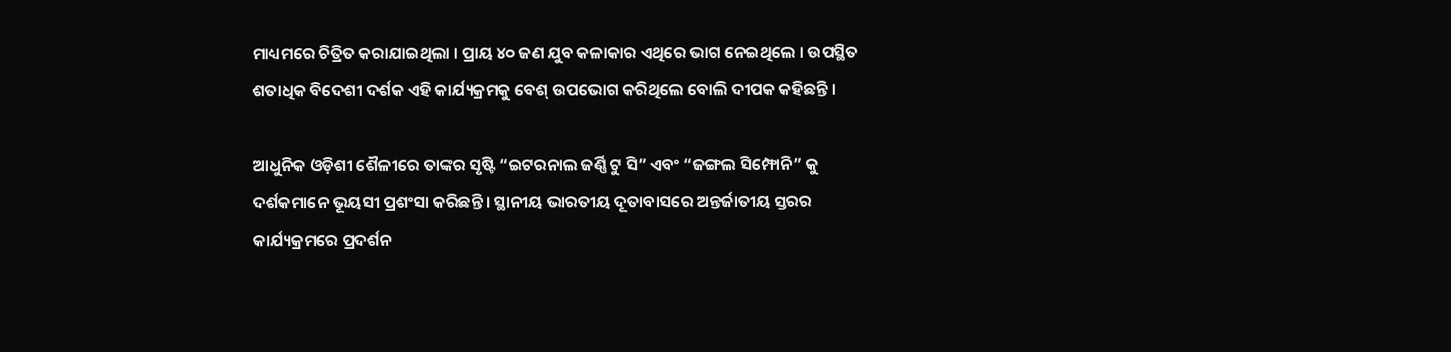ମାଧ୍ୟମରେ ଚିତ୍ରିତ କରାଯାଇଥିଲା । ପ୍ରାୟ ୪୦ ଜଣ ଯୁବ କଳାକାର ଏଥିରେ ଭାଗ ନେଇଥିଲେ । ଉପସ୍ଥିତ ଶତାଧିକ ବିଦେଶୀ ଦର୍ଶକ ଏହି କାର୍ଯ୍ୟକ୍ରମକୁ ବେଶ୍ ଉପଭୋଗ କରିଥିଲେ ବୋଲି ଦୀପକ କହିଛନ୍ତି ।

ଆଧୁନିକ ଓଡ଼ିଶୀ ଶୈଳୀରେ ତାଙ୍କର ସୃଷ୍ଟି “ଇଟରନାଲ ଜର୍ଣ୍ଣି ଟୁ ସି” ଏବଂ “ଜଙ୍ଗଲ ସିମ୍ଫୋନି” କୁ ଦର୍ଶକମାନେ ଭୂୟସୀ ପ୍ରଶଂସା କରିଛନ୍ତି । ସ୍ଥାନୀୟ ଭାରତୀୟ ଦୂତାବାସରେ ଅନ୍ତର୍ଜାତୀୟ ସ୍ତରର କାର୍ଯ୍ୟକ୍ରମରେ ପ୍ରଦର୍ଶନ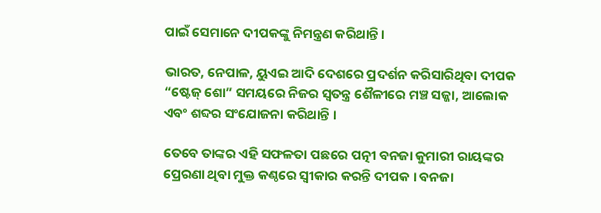ପାଇଁ ସେମାନେ ଦୀପକଙ୍କୁ ନିମନ୍ତ୍ରଣ କରିଥାନ୍ତି ।

ଭାରତ, ନେପାଳ, ୟୁଏଇ ଆଦି ଦେଶରେ ପ୍ରଦର୍ଶନ କରିସାରିଥିବା ଦୀପକ “ଷ୍ଟେଜ୍ ଶୋ” ସମୟରେ ନିଜର ସ୍ୱତନ୍ତ୍ର ଶୈଳୀରେ ମଞ୍ଚ ସଜ୍ଜା, ଆଲୋକ ଏବଂ ଶବ୍ଦର ସଂଯୋଜନା କରିଥାନ୍ତି ।

ତେବେ ତାଙ୍କର ଏହି ସଫଳତା ପଛରେ ପତ୍ନୀ ବନଜା କୁମାରୀ ରାୟଙ୍କର ପ୍ରେରଣା ଥିବା ମୁକ୍ତ କଣ୍ଠରେ ସ୍ୱୀକାର କରନ୍ତି ଦୀପକ । ବନଜା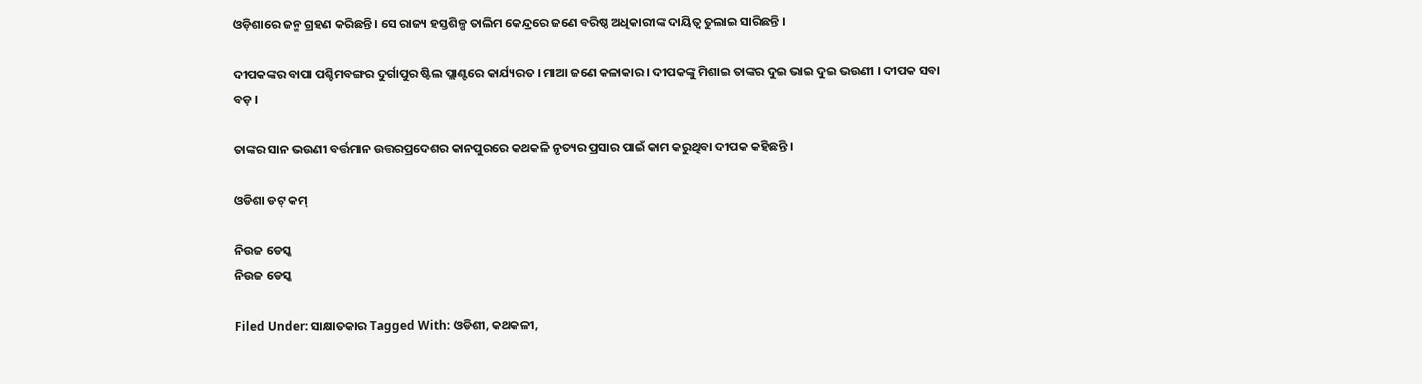ଓଡ଼ିଶାରେ ଜନ୍ମ ଗ୍ରହଣ କରିଛନ୍ତି । ସେ ରାଜ୍ୟ ହସ୍ତଶିଳ୍ପ ତାଲିମ କେନ୍ଦ୍ରରେ ଜଣେ ବରିଷ୍ଠ ଅଧିକାରୀଙ୍କ ଦାୟିତ୍ୱ ତୁଲାଇ ସାରିଛନ୍ତି ।

ଦୀପକଙ୍କର ବାପା ପଶ୍ଚିମବଙ୍ଗର ଦୁର୍ଗାପୁର ଷ୍ଟିଲ ପ୍ଲାଣ୍ଟରେ କାର୍ଯ୍ୟରତ । ମାଆ ଜଣେ କଳାକାର । ଦୀପକଙ୍କୁ ମିଶାଇ ତାଙ୍କର ଦୁଇ ଭାଇ ଦୁଇ ଭଉଣୀ । ଦୀପକ ସବା ବଡ଼ ।

ତାଙ୍କର ସାନ ଭଉଣୀ ବର୍ତ୍ତମାନ ଉତ୍ତରପ୍ରଦେଶର କାନପୁରରେ କଥକଳି ନୃତ୍ୟର ପ୍ରସାର ପାଇଁ କାମ କରୁଥିବା ଦୀପକ କହିଛନ୍ତି ।

ଓଡିଶା ଡଟ୍ କମ୍

ନିଉଜ ଡେସ୍କ
ନିଉଜ ଡେସ୍କ

Filed Under: ସାକ୍ଷାତକାର Tagged With: ଓଡିଶୀ, କଥକଳୀ,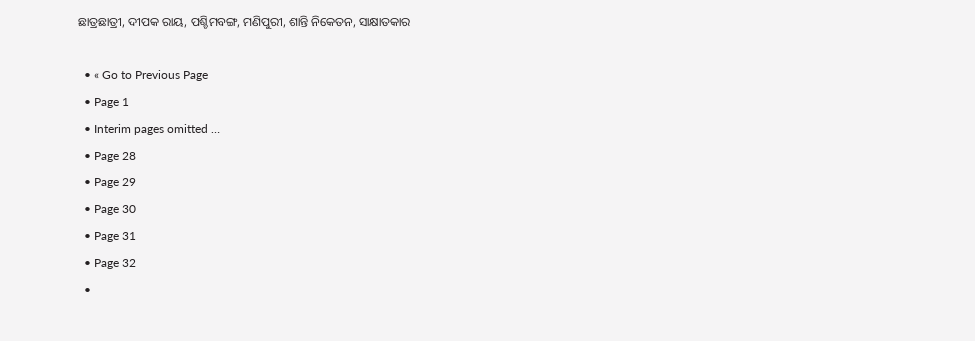ଛାତ୍ରଛାତ୍ରୀ, ଦୀପକ ରାୟ, ପଶ୍ଚିମବଙ୍ଗ, ମଣିପୁରୀ, ଶାନ୍ତି ନିକେତନ, ସାକ୍ଷାତକାର

  • « Go to Previous Page
  • Page 1
  • Interim pages omitted …
  • Page 28
  • Page 29
  • Page 30
  • Page 31
  • Page 32
  •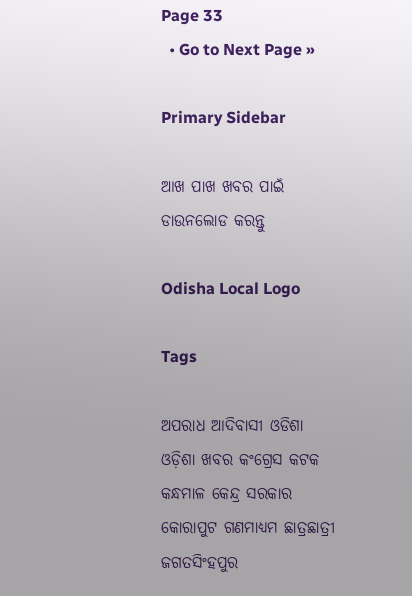Page 33
  • Go to Next Page »

Primary Sidebar

ଆଖ ପାଖ ଖବର ପାଇଁ ଡାଉନଲୋଡ କରନ୍ତୁ

Odisha Local Logo

Tags

ଅପରାଧ ଆଦିବାସୀ ଓଡିଶା ଓଡ଼ିଶା ଖବର କଂଗ୍ରେସ କଟକ କନ୍ଧମାଳ କେନ୍ଦ୍ର ସରକାର କୋରାପୁଟ ଗଣମାଧ୍ୟମ ଛାତ୍ରଛାତ୍ରୀ ଜଗତସିଂହପୁର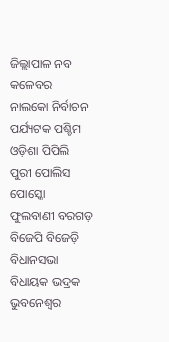ଜିଲ୍ଲାପାଳ ନବ କଳେବର ନାଲକୋ ନିର୍ବାଚନ ପର୍ଯ୍ୟଟକ ପଶ୍ଚିମ ଓଡ଼ିଶା ପିପିଲି ପୁରୀ ପୋଲିସ ପୋସ୍କୋ ଫୁଲବାଣୀ ବରଗଡ଼ ବିଜେପି ବିଜେଡ଼ି ବିଧାନସଭା ବିଧାୟକ ଭଦ୍ରକ ଭୁବନେଶ୍ୱର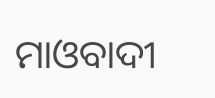ମାଓବାଦୀ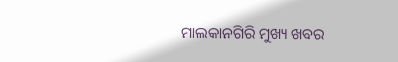ମାଲକାନଗିରି ମୁଖ୍ୟ ଖବର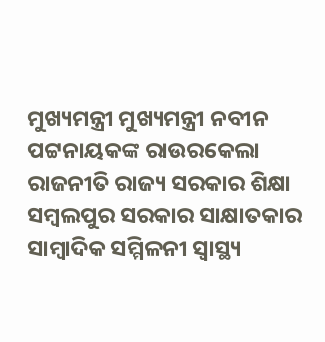ମୁଖ୍ୟମନ୍ତ୍ରୀ ମୁଖ୍ୟମନ୍ତ୍ରୀ ନବୀନ ପଟ୍ଟନାୟକଙ୍କ ରାଉରକେଲା ରାଜନୀତି ରାଜ୍ୟ ସରକାର ଶିକ୍ଷା ସମ୍ବଲପୁର ସରକାର ସାକ୍ଷାତକାର ସାମ୍ବାଦିକ ସମ୍ମିଳନୀ ସ୍ୱାସ୍ଥ୍ୟ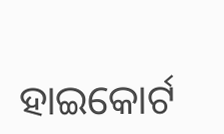ହାଇକୋର୍ଟ